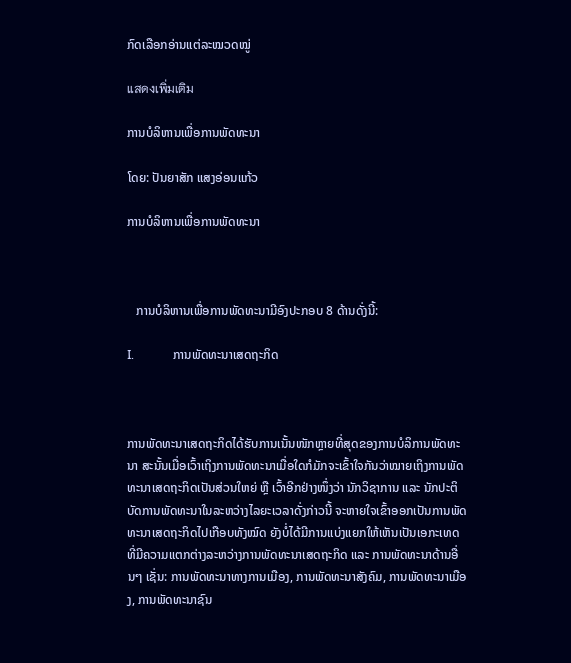ກົດເລືອກອ່ານແຕ່ລະໝວດໝູ່

แสดงเพิ่มเติม

ການບໍລິຫານເພື່ອການພັດທະນາ

ໂດຍ: ປັນຍາສັກ ແສງອ່ອນແກ້ວ

ການບໍລິຫານເພື່ອການພັດທະນາ



   ການບໍລິຫານເພື່ອການພັດທະນາມີອົງປະກອບ 8 ດ້ານດັ່ງນີ້:

I.             ການພັດທະນາເສດຖະກິດ



ການພັດທະນາເສດຖະກິດໄດ້ຮັບການເນັ້ນໜັກຫຼາຍທີ່ສຸດຂອງການບໍລິການພັດທະນາ ສະນັ້ນເມື່ອເວົ້າເຖິງການພັດທະນາເມື່ອໃດກໍມັກຈະເຂົ້າໃຈກັນວ່າໝາຍເຖິງການພັດທະນາເສດຖະກິດເປັນສ່ວນໃຫຍ່ ຫຼື ເວົ້າອີກຢ່າງໜຶ່ງວ່າ ນັກວິຊາການ ແລະ ນັກປະຕິບັດການພັດທະນາໃນລະຫວ່າງໄລຍະເວລາດັ່ງກ່າວນີ້ ຈະຫາຍໃຈເຂົ້າອອກເປັນການພັດທະນາເສດຖະກິດໄປເກືອບທັງໝົດ ຍັງບໍ່ໄດ້ມີການແບ່ງແຍກໃຫ້ເຫັນເປັນເອກະເທດທີ່ມີຄວາມແຕກຕ່າງລະຫວ່າງການພັດທະນາເສດຖະກິດ ແລະ ການພັດທະນາດ້ານອື່ນໆ ເຊັ່ນ: ການພັດທະນາທາງການເມືອງ, ການພັດທະນາສັງຄົມ, ການພັດທະນາເມືອງ, ການພັດທະນາຊົນ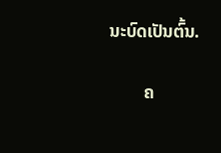ນະບົດເປັນຕົ້ນ.

        ຄ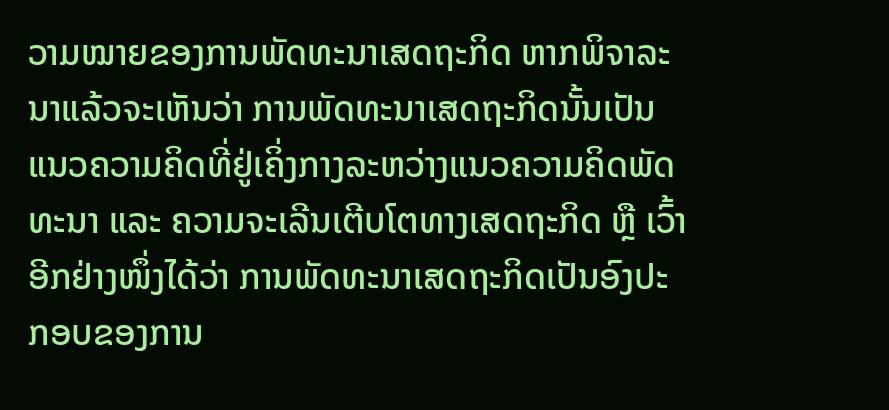ວາມໝາຍຂອງການພັດທະນາເສດຖະກິດ ຫາກພິຈາລະນາແລ້ວຈະເຫັນວ່າ ການພັດທະນາເສດຖະກິດນັ້ນເປັນແນວຄວາມຄິດທີ່ຢູ່ເຄິ່ງກາງລະຫວ່າງແນວຄວາມຄິດພັດທະນາ ແລະ ຄວາມຈະເລີນເຕີບໂຕທາງເສດຖະກິດ ຫຼື ເວົ້າອີກຢ່າງໜຶ່ງໄດ້ວ່າ ການພັດທະນາເສດຖະກິດເປັນອົງປະກອບຂອງການ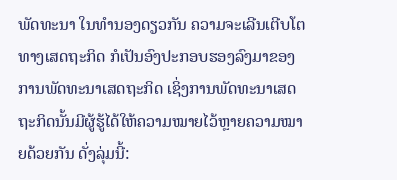ພັດທະນາ ໃນທຳນອງດຽວກັນ ຄວາມຈະເລີນເຕີບໂຕທາງເສດຖະກິດ ກໍເປັນອົງປະກອບຮອງລົງມາຂອງການພັດທະນາເສດຖະກິດ ເຊິ່ງການພັດທະນາເສດຖະກິດນັ້ນມີຜູ້ຮູ້ໄດ້ໃຫ້ຄວາມໝາຍໄວ້ຫຼາຍຄວາມໝາຍດ້ວຍກັນ ດັ່ງລຸ່ມນີ້: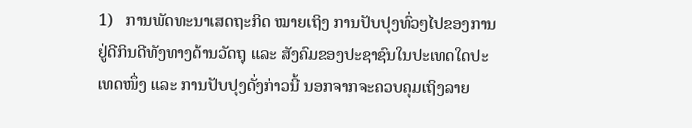1)   ການພັດທະນາເສດຖະກິດ ໝາຍເຖິງ ການປັບປຸງທົ່ວໆໄປຂອງການຢູ່ດີກິນດີທັງທາງດ້ານວັດຖຸ ແລະ ສັງຄົມຂອງປະຊາຊົນໃນປະເທດໃດປະເທດໜຶ່ງ ແລະ ການປັບປຸງດັ່ງກ່າວນີ້ ນອກຈາກຈະຄວບຄຸມເຖິງລາຍ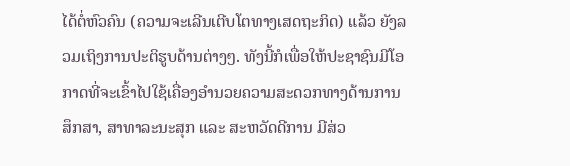ໄດ້ຕໍ່ຫົວຄົນ (ຄວາມຈະເລີນເຕີບໂຕທາງເສດຖະກິດ) ແລ້ວ ຍັງລວມເຖິງການປະຕິຮູບດ້ານຕ່າງໆ. ທັງນີ້ກໍເພື່ອໃຫ້ປະຊາຊົນມີໂອກາດທີ່ຈະເຂົ້າໄປໃຊ້ເຄື່ອງອຳນວຍຄວາມສະດວກທາງດ້ານການສຶກສາ, ສາທາລະນະສຸກ ແລະ ສະຫວັດດີການ ມີສ່ວ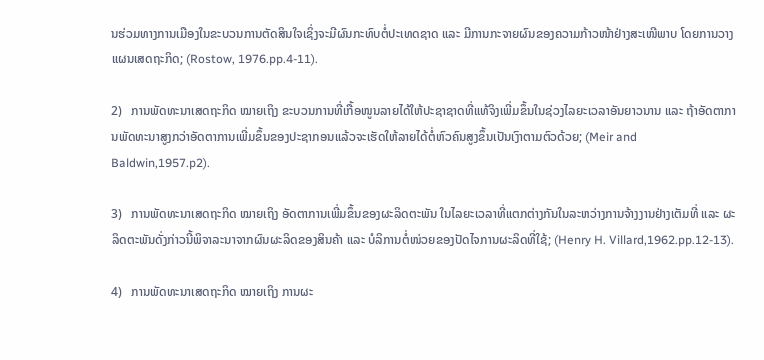ນຮ່ວມທາງການເມືອງໃນຂະບວນການຕັດສິນໃຈເຊິ່ງຈະມີຜົນກະທົບຕໍ່ປະເທດຊາດ ແລະ ມີການກະຈາຍຜົນຂອງຄວາມກ້າວໜ້າຢ່າງສະເໜີພາບ ໂດຍການວາງແຜນເສດຖະກິດ; (Rostow, 1976.pp.4-11).

2)   ການພັດທະນາເສດຖະກິດ ໝາຍເຖິງ ຂະບວນການທີ່ເກື້ອໜູນລາຍໄດ້ໃຫ້ປະຊາຊາດທີ່ແທ້ຈິງເພີ່ມຂຶ້ນໃນຊ່ວງໄລຍະເວລາອັນຍາວນານ ແລະ ຖ້າອັດຕາການພັດທະນາສູງກວ່າອັດຕາການເພີ່ມຂຶ້ນຂອງປະຊາກອນແລ້ວຈະເຮັດໃຫ້ລາຍໄດ້ຕໍ່ຫົວຄົນສູງຂຶ້ນເປັນເງົາຕາມຕົວດ້ວຍ; (Meir and Baldwin,1957.p2).

3)   ການພັດທະນາເສດຖະກິດ ໝາຍເຖິງ ອັດຕາການເພີ່ມຂຶ້ນຂອງຜະລິດຕະພັນ ໃນໄລຍະເວລາທີ່ແຕກຕ່າງກັນໃນລະຫວ່າງການຈ້າງງານຢ່າງເຕັມທີ່ ແລະ ຜະລິດຕະພັນດັ່ງກ່າວນີ້ພິຈາລະນາຈາກຜົນຜະລິດຂອງສິນຄ້າ ແລະ ບໍລິການຕໍ່ໜ່ວຍຂອງປັດໄຈການຜະລິດທີ່ໃຊ້; (Henry H. Villard,1962.pp.12-13).

4)   ການພັດທະນາເສດຖະກິດ ໝາຍເຖິງ ການຜະ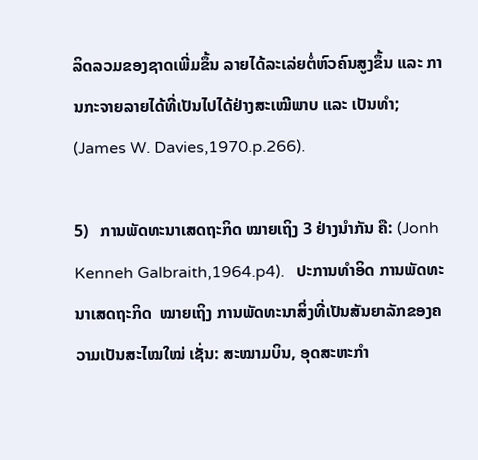ລິດລວມຂອງຊາດເພີ່ມຂຶ້ນ ລາຍໄດ້ລະເລ່ຍຕໍ່ຫົວຄົນສູງຂຶ້ນ ແລະ ການກະຈາຍລາຍໄດ້ທີ່ເປັນໄປໄດ້ຢ່າງສະເໝີພາບ ແລະ ເປັນທຳ; (James W. Davies,1970.p.266).

5)   ການພັດທະນາເສດຖະກິດ ໝາຍເຖິງ 3 ຢ່າງນໍາກັນ ຄື: (Jonh Kenneh Galbraith,1964.p4).   ປະການທໍາອິດ ການພັດທະນາເສດຖະກິດ  ໝາຍເຖິງ ການພັດທະນາສິ່ງທີ່ເປັນສັນຍາລັກຂອງຄວາມເປັນສະໄໝໃໝ່ ເຊັ່ນ: ສະໝາມບິນ, ອຸດສະຫະກຳ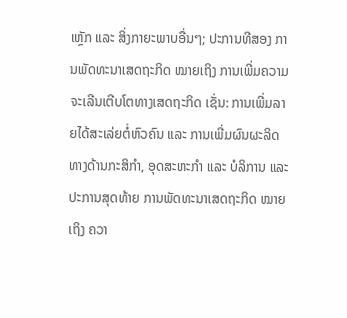ເຫຼັກ ແລະ ສິ່ງກາຍະພາບອື່ນໆ; ປະການທີສອງ ການພັດທະນາເສດຖະກິດ ໝາຍເຖິງ ການເພີ່ມຄວາມຈະເລີນເຕີບໂຕທາງເສດຖະກິດ ເຊັ່ນ: ການເພີ່ມລາຍໄດ້ສະເລ່ຍຕໍ່ຫົວຄົນ ແລະ ການເພີ່ມຜົນຜະລິດທາງດ້ານກະສິກຳ, ອຸດສະຫະກຳ ແລະ ບໍລິການ ແລະ ປະການສຸດທ້າຍ ການພັດທະນາເສດຖະກິດ ໝາຍເຖິງ ຄວາ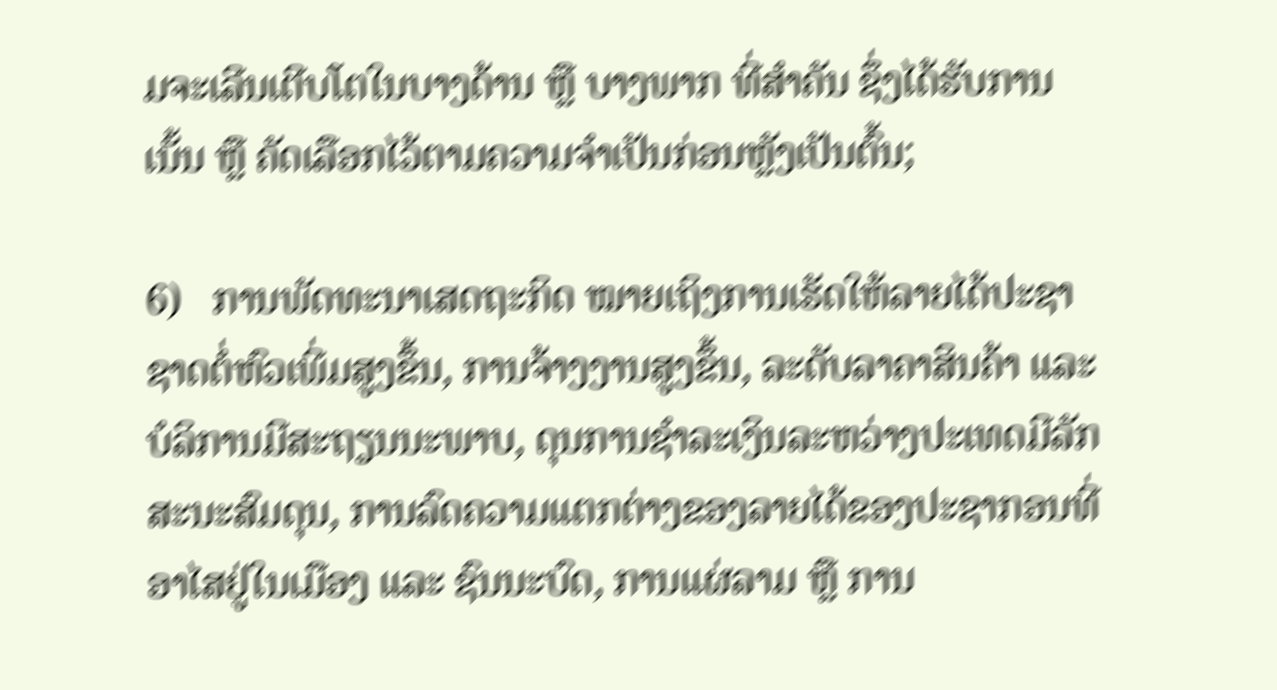ມຈະເລີນເຕີບໂຕໃນບາງດ້ານ ຫຼື ບາງພາກ ທີ່ສຳຄັນ ຊຶ່ງໄດ້ຮັບການເນັ້ນ ຫຼື ຄັດເລືອກໄວ້ຕາມຄວາມຈຳເປັນກ່ອນຫຼັງເປັນຕົ້ນ;

6)   ການພັດທະນາເສດຖະກິດ ໝາຍເຖິງການເຮັດໃຫ້ລາຍໄດ້ປະຊາຊາດຕໍ່ຫົວເພີ່ມສູງຂຶ້ນ, ການຈ້າງງານສູງຂຶ້ນ, ລະດັບລາຄາສິນຄ້າ ແລະ ບໍລິການມີສະຖຽນນະພາບ, ດຸນການຊໍາລະເງິນລະຫວ່າງປະເທດມີລັກສະນະສົມດຸນ, ການລົດຄວາມແຕກຕ່າງຂອງລາຍໄດ້ຂອງປະຊາກອນທີ່ອາໄສຢູ່ໃນເມືອງ ແລະ ຊົນນະບົດ, ການແຜ່ລາມ ຫຼື ການ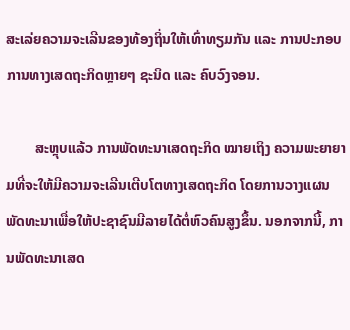ສະເລ່ຍຄວາມຈະເລີນຂອງທ້ອງຖິ່ນໃຫ້ເທົ່າທຽມກັນ ແລະ ການປະກອບການທາງເສດຖະກິດຫຼາຍໆ ຊະນິດ ແລະ ຄົບວົງຈອນ.

        ສະຫຼຸບແລ້ວ ການພັດທະນາເສດຖະກິດ ໝາຍເຖິງ ຄວາມພະຍາຍາມທີ່ຈະໃຫ້ມີຄວາມຈະເລີນເຕີບໂຕທາງເສດຖະກິດ ໂດຍການວາງແຜນພັດທະນາເພື່ອໃຫ້ປະຊາຊົນມີລາຍໄດ້ຕໍ່ຫົວຄົນສູງຂຶ້ນ. ນອກຈາກນີ້, ການພັດທະນາເສດ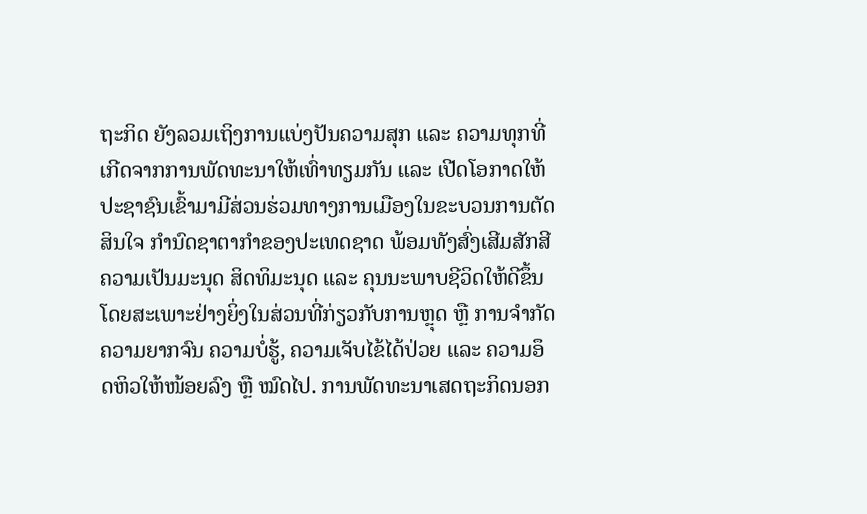ຖະກິດ ຍັງລວມເຖິງການແບ່ງປັນຄວາມສຸກ ແລະ ຄວາມທຸກທີ່ເກີດຈາກການພັດທະນາໃຫ້ເທົ່າທຽມກັນ ແລະ ເປີດໂອກາດໃຫ້ປະຊາຊົນເຂົ້າມາມີສ່ວນຮ່ວມທາງການເມືອງໃນຂະບວນການຕັດສິນໃຈ ກຳນົດຊາຕາກຳຂອງປະເທດຊາດ ພ້ອມທັງສົ່ງເສີມສັກສີຄວາມເປັນມະນຸດ ສິດທິມະນຸດ ແລະ ຄຸນນະພາບຊີວິດໃຫ້ດີຂຶ້ນ ໂດຍສະເພາະຢ່າງຍິ່ງໃນສ່ວນທີ່ກ່ຽວກັບການຫຼຸດ ຫຼື ການຈຳກັດຄວາມຍາກຈົນ ຄວາມບໍ່ຮູ້, ຄວາມເຈັບໄຂ້ໄດ້ປ່ວຍ ແລະ ຄວາມອຶດຫິວໃຫ້ໜ້ອຍລົງ ຫຼື ໝົດໄປ. ການພັດທະນາເສດຖະກິດນອກ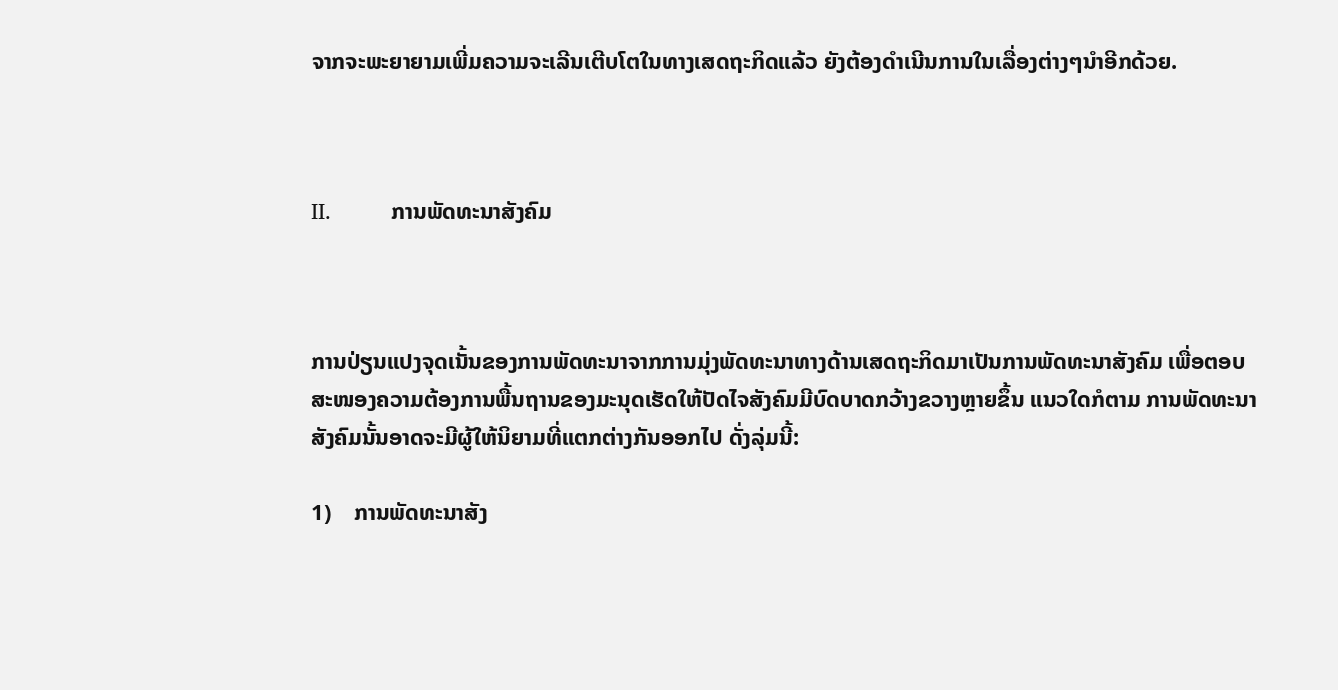ຈາກຈະພະຍາຍາມເພີ່ມຄວາມຈະເລີນເຕີບໂຕໃນທາງເສດຖະກິດແລ້ວ ຍັງຕ້ອງດຳເນີນການໃນເລື່ອງຕ່າງໆນຳອີກດ້ວຍ.



II.          ການພັດທະນາສັງຄົມ



ການປ່ຽນແປງຈຸດເນັ້ນຂອງການພັດທະນາຈາກການມຸ່ງພັດທະນາທາງດ້ານເສດຖະກິດມາເປັນການພັດທະນາສັງຄົມ ເພື່ອຕອບສະໜອງຄວາມຕ້ອງການພື້ນຖານຂອງມະນຸດເຮັດໃຫ້ປັດໄຈສັງຄົມມີບົດບາດກວ້າງຂວາງຫຼາຍຂຶ້ນ ແນວໃດກໍຕາມ ການພັດທະນາສັງຄົມນັ້ນອາດຈະມີຜູ້ໃຫ້ນິຍາມທີ່ແຕກຕ່າງກັນອອກໄປ ດັ່ງລຸ່ມນີ້:

1)    ການພັດທະນາສັງ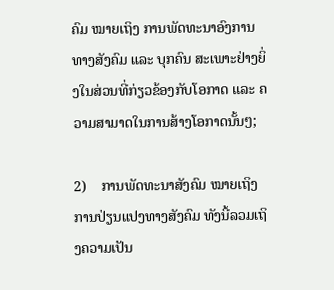ຄົມ ໝາຍເຖິງ ການພັດທະນາອົງການທາງສັງຄົມ ແລະ ບຸກຄົນ ສະເພາະຢ່າງຍິ່ງໃນສ່ວນທີ່ກ່ຽວຂ້ອງກັບໂອກາດ ແລະ ຄວາມສາມາດໃນການສ້າງໂອກາດນັ້ນໆ;

2)    ການພັດທະນາສັງຄົມ ໝາຍເຖິງ ການປ່ຽນແປງທາງສັງຄົມ ທັງນີ້ລວມເຖິງຄວາມເປັນ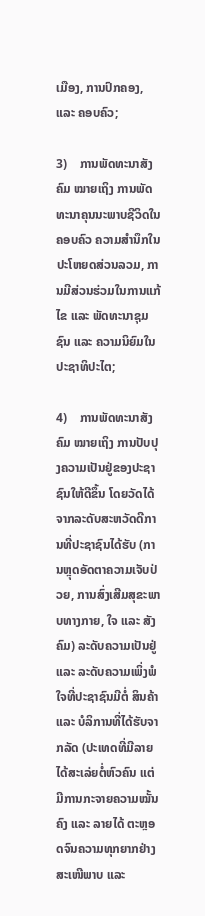ເມືອງ, ການປົກຄອງ, ແລະ ຄອບຄົວ;

3)    ການພັດທະນາສັງຄົມ ໝາຍເຖິງ ການພັດທະນາຄຸນນະພາບຊີວິດໃນຄອບຄົວ ຄວາມສໍານຶກໃນປະໂຫຍດສ່ວນລວມ, ການມີສ່ວນຮ່ວມໃນການແກ້ໄຂ ແລະ ພັດທະນາຊຸມຊົນ ແລະ ຄວາມນິຍົມໃນປະຊາທິປະໄຕ;

4)    ການພັດທະນາສັງຄົມ ໝາຍເຖິງ ການປັບປຸງຄວາມເປັນຢູ່ຂອງປະຊາຊົນໃຫ້ດີຂຶ້ນ ໂດຍວັດໄດ້ຈາກລະດັບສະຫວັດດີການທີ່ປະຊາຊົນໄດ້ຮັບ (ການຫຼຸດອັດຕາຄວາມເຈັບປ່ວຍ, ການສົ່ງເສີມສຸຂະພາບທາງກາຍ, ໃຈ ແລະ ສັງຄົມ) ລະດັບຄວາມເປັນຢູ່ ແລະ ລະດັບຄວາມເພິ່ງພໍໃຈທີ່ປະຊາຊົນມີຕໍ່ ສິນຄ້າ ແລະ ບໍລິການທີ່ໄດ້ຮັບຈາກລັດ (ປະເທດທີ່ມີລາຍໄດ້ສະເລ່ຍຕໍ່ຫົວຄົນ ແຕ່ມີການກະຈາຍຄວາມໝັ້ນຄົງ ແລະ ລາຍໄດ້ ຕະຫຼອດຈົນຄວາມທຸກຍາກຢ່າງສະເໜີພາບ ແລະ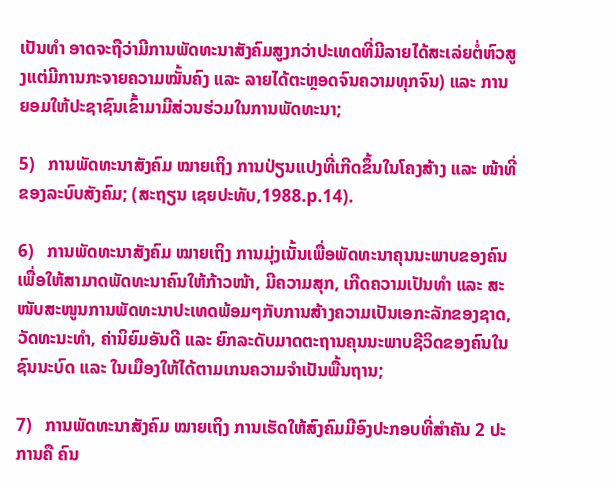ເປັນທຳ ອາດຈະຖືວ່າມີການພັດທະນາສັງຄົມສູງກວ່າປະເທດທີ່ມີລາຍໄດ້ສະເລ່ຍຕໍ່ຫົວສູງແຕ່ມີການກະຈາຍຄວາມໝັ້ນຄົງ ແລະ ລາຍໄດ້ຕະຫຼອດຈົນຄວາມທຸກຈົນ) ແລະ ການຍອມໃຫ້ປະຊາຊົນເຂົ້າມາມີສ່ວນຮ່ວມໃນການພັດທະນາ;

5)   ການພັດທະນາສັງຄົມ ໝາຍເຖິງ ການປ່ຽນແປງທີ່ເກີດຂຶ້ນໃນໂຄງສ້າງ ແລະ ໜ້າທີ່ຂອງລະບົບສັງຄົມ; (ສະຖຽນ ເຊຍປະທັບ,1988.p.14).

6)   ການພັດທະນາສັງຄົມ ໝາຍເຖິງ ການມຸ່ງເນັ້ນເພື່ອພັດທະນາຄຸນນະພາບຂອງຄົນເພື່ອໃຫ້ສາມາດພັດທະນາຄົນໃຫ້ກ້າວໜ້າ, ມີຄວາມສຸກ, ເກີດຄວາມເປັນທຳ ແລະ ສະໜັບສະໜູນການພັດທະນາປະເທດພ້ອມໆກັບການສ້າງຄວາມເປັນເອກະລັກຂອງຊາດ, ວັດທະນະທຳ, ຄ່ານິຍົມອັນດີ ແລະ ຍົກລະດັບມາດຕະຖານຄຸນນະພາບຊີວິດຂອງຄົນໃນຊົນນະບົດ ແລະ ໃນເມືອງໃຫ້ໄດ້ຕາມເກນຄວາມຈຳເປັນພື້ນຖານ;

7)   ການພັດທະນາສັງຄົມ ໝາຍເຖິງ ການເຮັດໃຫ້ສົງຄົມມີອົງປະກອບທີ່ສຳຄັນ 2 ປະການຄື ຄົນ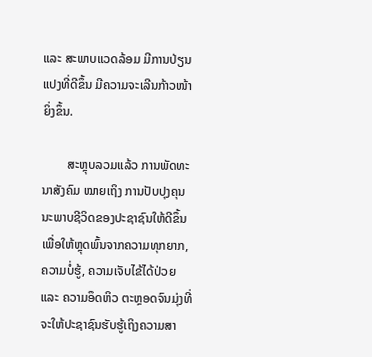ແລະ ສະພາບແວດລ້ອມ ມີການປ່ຽນແປງທີ່ດີຂຶ້ນ ມີຄວາມຈະເລີນກ້າວໜ້າຍິ່ງຂຶ້ນ.

        ສະຫຼຸບລວມແລ້ວ ການພັດທະນາສັງຄົມ ໝາຍເຖິງ ການປັບປຸງຄຸນນະພາບຊີວິດຂອງປະຊາຊົນໃຫ້ດີຂຶ້ນ ເພື່ອໃຫ້ຫຼຸດພົ້ນຈາກຄວາມທຸກຍາກ, ຄວາມບໍ່ຮູ້, ຄວາມເຈັບໄຂ້ໄດ້ປ່ວຍ ແລະ ຄວາມອຶດຫິວ ຕະຫຼອດຈົນມຸ່ງທີ່ຈະໃຫ້ປະຊາຊົນຮັບຮູ້ເຖິງຄວາມສາ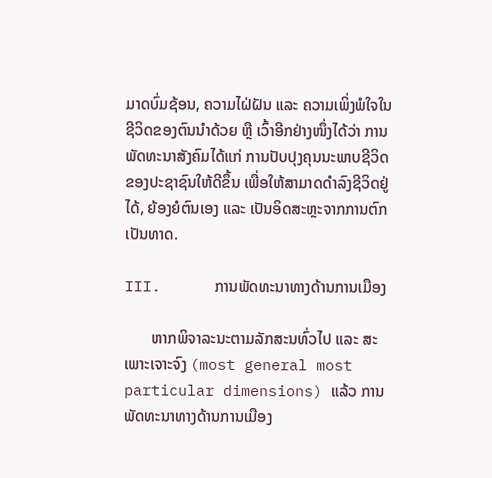ມາດບົ່ມຊ້ອນ, ຄວາມໄຝ່ຝັນ ແລະ ຄວາມເພິ່ງພໍໃຈໃນຊີວິດຂອງຕົນນຳດ້ວຍ ຫຼື ເວົ້າອີກຢ່າງໜຶ່ງໄດ້ວ່າ ການພັດທະນາສັງຄົມໄດ້ແກ່ ການປັບປຸງຄຸນນະພາບຊີວິດຂອງປະຊາຊົນໃຫ້ດີຂຶ້ນ ເພື່ອໃຫ້ສາມາດດຳລົງຊີວິດຢູ່ໄດ້, ຍ້ອງຍໍຕົນເອງ ແລະ ເປັນອິດສະຫຼະຈາກການຕົກເປັນທາດ.

III.      ການພັດທະນາທາງດ້ານການເມືອງ

       ຫາກພິຈາລະນະຕາມລັກສະນທົ່ວໄປ ແລະ ສະເພາະເຈາະຈົງ (most general most particular dimensions) ແລ້ວ ການພັດທະນາທາງດ້ານການເມືອງ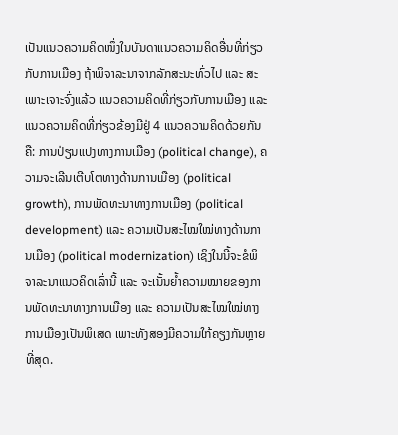ເປັນແນວຄວາມຄິດໜຶ່ງໃນບັນດາແນວຄວາມຄິດອື່ນທີ່ກ່ຽວກັບການເມືອງ ຖ້າພິຈາລະນາຈາກລັກສະນະທົ່ວໄປ ແລະ ສະເພາະເຈາະຈົ່ງແລ້ວ ແນວຄວາມຄິດທີ່ກ່ຽວກັບການເມືອງ ແລະ ແນວຄວາມຄິດທີ່ກ່ຽວຂ້ອງມີຢູ່ 4 ແນວຄວາມຄິດດ້ວຍກັນຄື: ການປ່ຽນແປງທາງການເມືອງ (political change), ຄວາມຈະເລີນເຕີບໂຕທາງດ້ານການເມືອງ (political growth), ການພັດທະນາທາງການເມືອງ (political development) ແລະ ຄວາມເປັນສະໄໝໃໝ່ທາງດ້ານການເມືອງ (political modernization) ເຊິງໃນນີ້ຈະຂໍພິຈາລະນາແນວຄິດເລົ່ານີ້ ແລະ ຈະເນັ້ນຍ້ຳຄວາມໝາຍຂອງການພັດທະນາທາງການເມືອງ ແລະ ຄວາມເປັນສະໄໝໃໝ່ທາງການເມືອງເປັນພິເສດ ເພາະທັງສອງມີຄວາມໃກ້ຄຽງກັນຫຼາຍທີ່ສຸດ.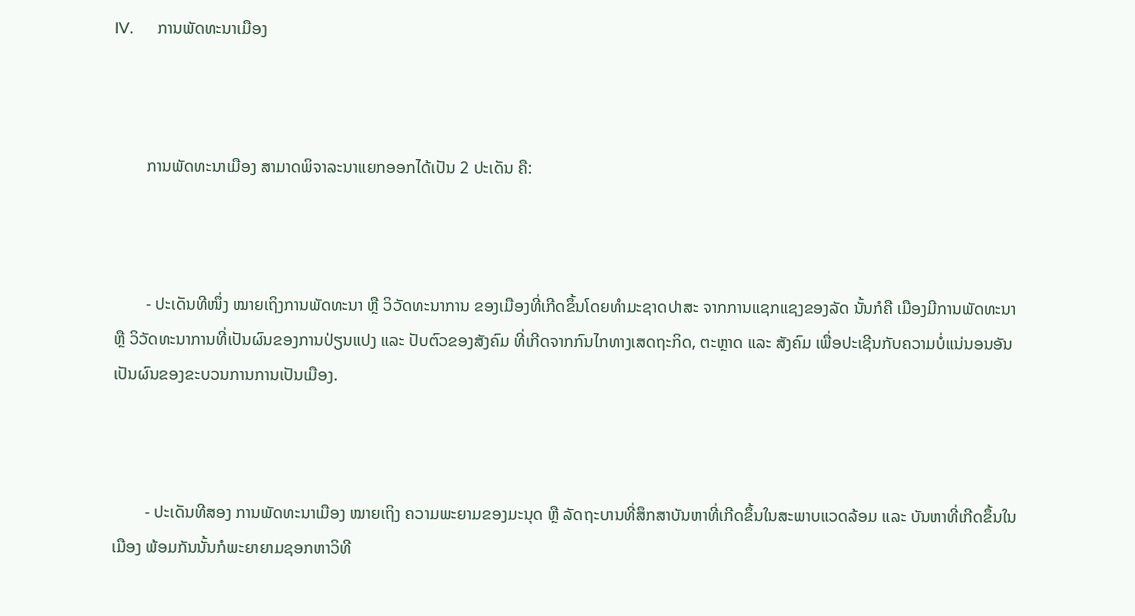IV.      ການພັດທະນາເມືອງ



        ການພັດທະນາເມືອງ ສາມາດພິຈາລະນາແຍກອອກໄດ້ເປັນ 2 ປະເດັນ ຄື:



        - ປະເດັນທີໜຶ່ງ ໝາຍເຖິງການພັດທະນາ ຫຼື ວິວັດທະນາການ ຂອງເມືອງທີ່ເກີດຂຶ້ນໂດຍທຳມະຊາດປາສະ ຈາກການແຊກແຊງຂອງລັດ ນັ້ນກໍຄື ເມືອງມີການພັດທະນາ ຫຼື ວິວັດທະນາການທີ່ເປັນຜົນຂອງການປ່ຽນແປງ ແລະ ປັບຕົວຂອງສັງຄົມ ທີ່ເກີດຈາກກົນໄກທາງເສດຖະກິດ, ຕະຫຼາດ ແລະ ສັງຄົມ ເພື່ອປະເຊີນກັບຄວາມບໍ່ແນ່ນອນອັນເປັນຜົນຂອງຂະບວນການການເປັນເມືອງ.



        - ປະເດັນທີສອງ ການພັດທະນາເມືອງ ໝາຍເຖິງ ຄວາມພະຍາມຂອງມະນຸດ ຫຼື ລັດຖະບານທີ່ສຶກສາບັນຫາທີ່ເກີດຂຶ້ນໃນສະພາບແວດລ້ອມ ແລະ ບັນຫາທີ່ເກີດຂຶ້ນໃນເມືອງ ພ້ອມກັນນັ້ນກໍພະຍາຍາມຊອກຫາວິທີ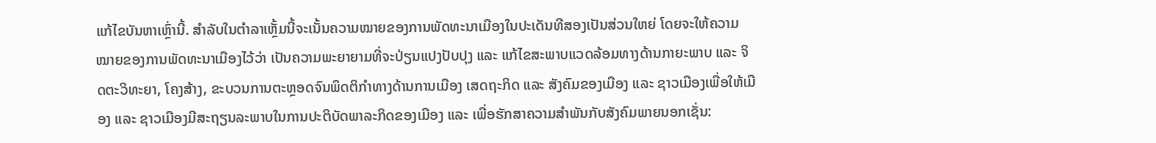ແກ້ໄຂບັນຫາເຫຼົ່ານີ້. ສໍາລັບໃນຕໍາລາເຫຼັ້ມນີ້ຈະເນັ້ນຄວາມໝາຍຂອງການພັດທະນາເມືອງໃນປະເດັນທີສອງເປັນສ່ວນໃຫຍ່ ໂດຍຈະໃຫ້ຄວາມໝາຍຂອງການພັດທະນາເມືອງໄວ້ວ່າ ເປັນຄວາມພະຍາຍາມທີ່ຈະປ່ຽນແປງປັບປຸງ ແລະ ແກ້ໄຂສະພາບແວດລ້ອມທາງດ້ານກາຍະພາບ ແລະ ຈິດຕະວິທະຍາ, ໂຄງສ້າງ, ຂະບວນການຕະຫຼອດຈົນພຶດຕິກໍາທາງດ້ານການເມືອງ ເສດຖະກິດ ແລະ ສັງຄົມຂອງເມືອງ ແລະ ຊາວເມືອງເພື່ອໃຫ້ເມືອງ ແລະ ຊາວເມືອງມີສະຖຽນລະພາບໃນການປະຕິບັດພາລະກິດຂອງເມືອງ ແລະ ເພື່ອຮັກສາຄວາມສຳພັນກັບສັງຄົມພາຍນອກເຊັ່ນ: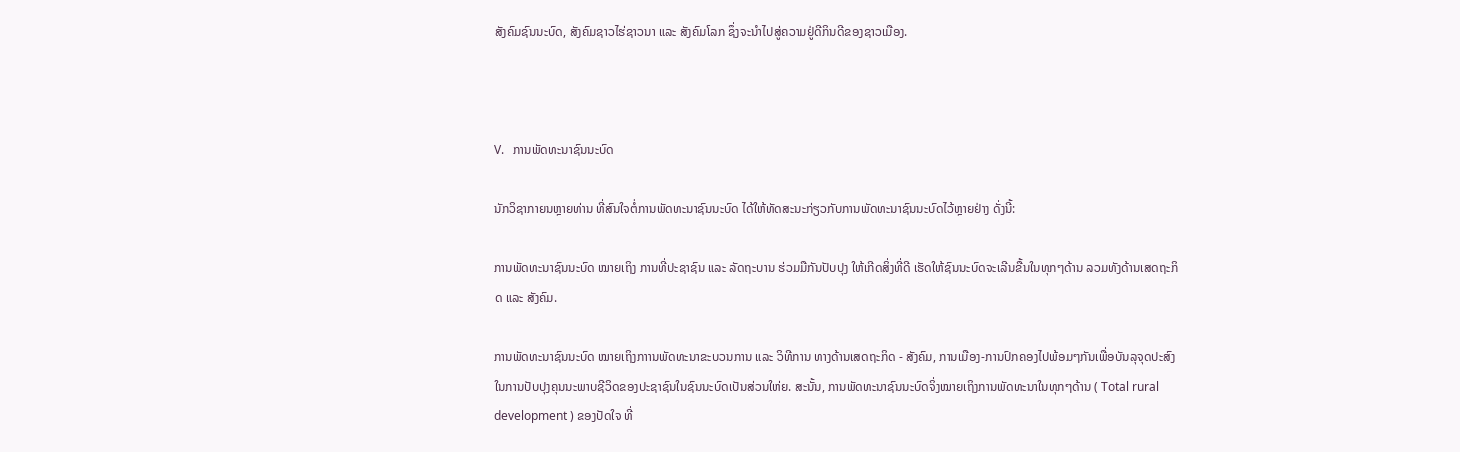ສັງຄົມຊົນນະບົດ, ສັງຄົມຊາວໄຮ່ຊາວນາ ແລະ ສັງຄົມໂລກ ຊຶ່ງຈະນຳໄປສູ່ຄວາມຢູ່ດີກິນດີຂອງຊາວເມືອງ.



V.   ການພັດທະນາຊົນນະບົດ

ນັກວິຊາກາຍນຫຼາຍທ່ານ ທີ່ສົນໃຈຕໍ່ການພັດທະນາຊົນນະບົດ ໄດ້ໃຫ້ທັດສະນະກ່ຽວກັບການພັດທະນາຊົນນະບົດໄວ້ຫຼາຍຢ່າງ ດັ່ງນີ້:

ການພັດທະນາຊົນນະບົດ ໝາຍເຖິງ ການທີ່ປະຊາຊົນ ແລະ ລັດຖະບານ ຮ່ວມມືກັນປັບປຸງ ໃຫ້ເກີດສິ່ງທີ່ດີ ເຮັດໃຫ້ຊົນນະບົດຈະເລີນຂື້ນໃນທຸກໆດ້ານ ລວມທັງດ້ານເສດຖະກິດ ແລະ ສັງຄົມ.

ການພັດທະນາຊົນນະບົດ ໝາຍເຖິງກາານພັດທະນາຂະບວນການ ແລະ ວິທີການ ທາງດ້ານເສດຖະກິດ - ສັງຄົມ, ການເມືອງ-ການປົກຄອງໄປພ້ອມໆກັນເພື່ອບັນລຸຈຸດປະສົງໃນການປັບປຸງຄຸນນະພາບຊີວິດຂອງປະຊາຊົນໃນຊົນນະບົດເປັນສ່ວນໃຫ່ຍ. ສະນັ້ນ, ການພັດທະນາຊົນນະບົດຈິ່ງໝາຍເຖິງການພັດທະນາໃນທຸກໆດ້ານ ( Total rural development ) ຂອງປັດໃຈ ທີ່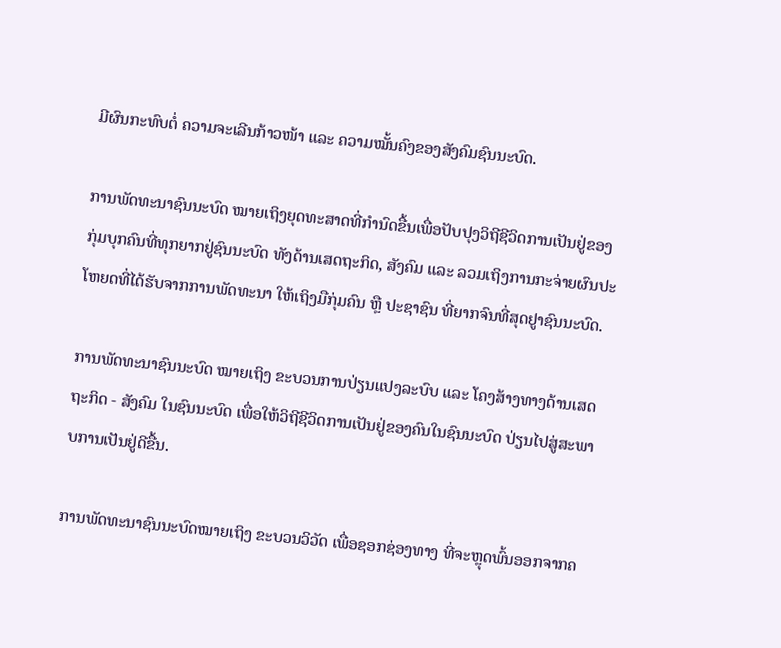ມີຜົນກະທົບຕໍ່ ຄວາມຈະເລີນກ້າວໜ້າ ແລະ ຄວາມໝັ້ນຄົງຂອງສັງຄົມຊົນນະບົດ.

ການພັດທະນາຊົນນະບົດ ໝາຍເຖິງຍຸດທະສາດທີ່ກຳນົດຂື້ນເພື່ອປັບປຸງວິຖີຊີວິດການເປັນຢູ່ຂອງກຸ່ມບຸກຄົນທີ່ທຸກຍາກຢູ່ຊົນນະບົດ ທັງດ້ານເສດຖະກິດ, ສັງຄົມ ແລະ ລວມເຖິງການກະຈ່າຍຜົນປະໂຫຍດທີ່ໄດ້ຮັບຈາກການພັດທະນາ ໃຫ້ເຖິງມືກຸ່ມຄົນ ຫຼື ປະຊາຊົນ ທີ່ຍາກຈົນທີ່ສຸດຢູາຊົນນະບົດ.

ການພັດທະນາຊົນນະບົດ ໝາຍເຖິງ ຂະບວນການປ່ຽນແປງລະບົບ ແລະ ໂຄງສ້າງທາງດ້ານເສດ ຖະກິດ - ສັງຄົມ ໃນຊົນນະບົດ ເພື່ອໃຫ້ວິຖີຊີວິດການເປັນຢູ່ຂອງຄົນໃນຊົນນະບົດ ປ່ຽນໄປສູ່ສະພາບການເປັນຢູ່ດີຂື້ນ.

ການພັດທະນາຊົນນະບົດໝາຍເຖິງ ຂະບວນວິວັດ ເພື່ອຊອກຊ່ອງທາງ ທີ່ຈະຫຼຸດພົ້ນອອກຈາກຄ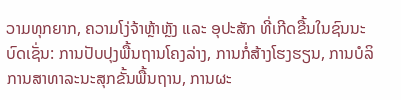ວາມທຸກຍາກ, ຄວາມໂງ່ຈ້າຫຼ້າຫຼັງ ແລະ ອຸປະສັກ ທີ່ເກີດຂື້ນໃນຊົນນະບົດເຊັ່ນ: ການປັບປຸງພື້ນຖານໂຄງລ່າງ, ການກໍ່ສ້າງໂຮງຮຽນ, ການບໍລິການສາທາລະນະສຸກຂັ້ນພື້ນຖານ, ການຜະ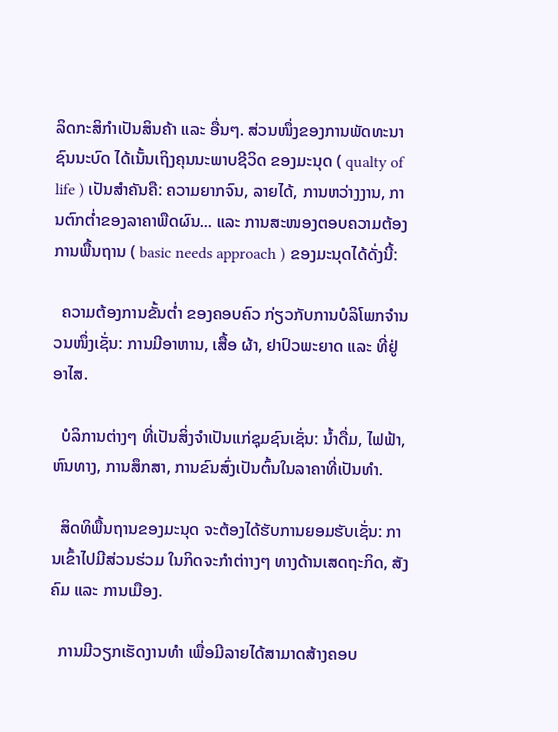ລິດກະສິກຳເປັນສິນຄ້າ ແລະ ອື່ນໆ. ສ່ວນໜຶ່ງຂອງການພັດທະນາຊົນນະບົດ ໄດ້ເນັ້ນເຖິງຄຸນນະພາບຊີວິດ ຂອງມະນຸດ ( qualty of life ) ເປັນສຳຄັນຄື: ຄວາມຍາກຈົນ, ລາຍໄດ້, ການຫວ່າງງານ, ການຕົກຕ່ຳຂອງລາຄາພືດຜົນ... ແລະ ການສະໜອງຕອບຄວາມຕ້ອງການພື້ນຖານ ( basic needs approach ) ຂອງມະນຸດໄດ້ດັ່ງນີ້:

  ຄວາມຕ້ອງການຂັ້ນຕ່ຳ ຂອງຄອບຄົວ ກ່ຽວກັບການບໍລິໂພກຈຳນວນໜຶ່ງເຊັ່ນ: ການມີອາຫານ, ເສື້ອ ຜ້າ, ຢາປົວພະຍາດ ແລະ ທີ່ຢູ່ອາໄສ.

  ບໍລິການຕ່າງໆ ທີ່ເປັນສິ່ງຈຳເປັນແກ່ຊຸມຊົນເຊັ່ນ: ນ້ຳດື່ມ, ໄຟຟ້າ, ຫົນທາງ, ການສຶກສາ, ການຂົນສົ່ງເປັນຕົ້ນໃນລາຄາທີ່ເປັນທຳ.

  ສິດທິພື້ນຖານຂອງມະນຸດ ຈະຕ້ອງໄດ້ຮັບການຍອມຮັບເຊັ່ນ: ການເຂົ້າໄປມີສ່ວນຮ່ວມ ໃນກິດຈະກຳຕ່າາງໆ ທາງດ້ານເສດຖະກິດ, ສັງຄົມ ແລະ ການເມືອງ.

  ການມີວຽກເຮັດງານທຳ ເພື່ອມີລາຍໄດ້ສາມາດສ້າງຄອບ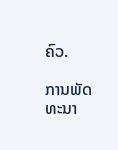ຄົວ.

ການພັດທະນາ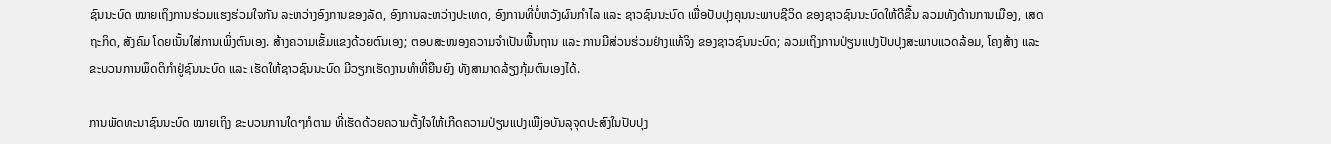ຊົນນະບົດ ໝາຍເຖິງການຮ່ວມແຮງຮ່ວມໃຈກັນ ລະຫວ່າງອົງການຂອງລັດ, ອົງການລະຫວ່າງປະເທດ, ອົງການທີ່ບໍ່ຫວັງຜົນກຳໄລ ແລະ ຊາວຊົນນະບົດ ເພື່ອປັບປຸງຄຸນນະພາບຊີວິດ ຂອງຊາວຊົນນະບົດໃຫ້ດີຂື້ນ ລວມທັງດ້ານການເມືອງ, ເສດຖະກິດ, ສັງຄົມ ໂດຍເນັ້ນໃສ່ການເພິ່ງຕົນເອງ. ສ້າງຄວາມເຂັ້ມແຂງດ້ວຍຕົນເອງ; ຕອບສະໜອງຄວາມຈຳເປັນພື້ນຖານ ແລະ ການມີສ່ວນຮ່ວມຢ່າງແທ້ຈິງ ຂອງຊາວຊົນນະບົດ; ລວມເຖິງການປ່ຽນແປງປັບປຸງສະພາບແວດລ້ອມ, ໂຄງສ້າງ ແລະ ຂະບວນການພຶດຕິກຳຢູ່ຊົນນະບົດ ແລະ ເຮັດໃຫ້ຊາວຊົນນະບົດ ມີວຽກເຮັດງານທຳທີ່ຍືນຍົງ ທັງສາມາດລ້ຽງກຸ້ມຕົນເອງໄດ້.

ການພັດທະນາຊົນນະບົດ ໝາຍເຖິງ ຂະບວນການໃດໆກໍຕາມ ທີ່ເຮັດດ້ວຍຄວາມຕັ້ງໃຈໃຫ້ເກີດຄວາມປ່ຽນແປງເພືjອບັນລຸຈຸດປະສົງໃນປັບປຸງ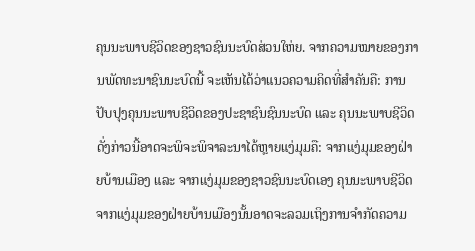ຄຸນນະພາບຊີວິດຂອງຊາວຊົນນະບົດສ່ວນໃຫ່ຍ. ຈາກຄວາມໝາຍຂອງການພັດທະນາຊົນນະບົດນີ້ ຈະເຫັນໄດ້ວ່າແນວຄວາມຄິດທີ່ສຳຄັນຄື: ການປັບປຸງຄຸນນະພາບຊີວິດຂອງປະຊາຊົນຊົນນະບົດ ແລະ ຄຸນນະພາບຊີວິດດັ່ງກ່າວນີ້ອາດຈະພິຈະພິຈາລະນາໄດ້ຫຼາຍແງ່ມຸມຄື: ຈາກແງ່ມຸມຂອງຝ່າຍບ້ານເມືອງ ແລະ ຈາກແງ່ມຸມຂອງຊາວຊົນນະບົດເອງ ຄຸນນະພາບຊີວິດຈາກແງ່ມຸມຂອງຝ່າຍບ້ານເມືອງນັ້ນອາດຈະລວມເຖິງການຈຳກັດຄວາມ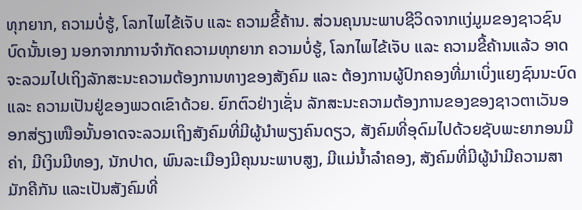ທຸກຍາກ, ຄວາມບໍ່ຮູ້, ໂລກໄພໄຂ້ເຈັບ ແລະ ຄວາມຂີ້ຄ້ານ. ສ່ວນຄຸນນະພາບຊີວິດຈາກແງ່ມູມຂອງຊາວຊົນບົດນັ້ນເອງ ນອກຈາກການຈຳກັດຄວາມທຸກຍາກ ຄວາມບໍ່ຮູ້, ໂລກໄພໄຂ້ເຈັບ ແລະ ຄວາມຂີ້ຄ້ານແລ້ວ ອາດຈະລວມໄປເຖິງລັກສະນະຄວາມຕ້ອງການທາງຂອງສັງຄົມ ແລະ ຕ້ອງການຜູ້ປົກຄອງທີ່ມາເບິ່ງແຍງຊົນນະບົດ ແລະ ຄວາມເປັນຢູ່ຂອງພວດເຂົາດ້ວຍ. ຍົກຕົວຢ່າງເຊັ່ນ ລັກສະນະຄວາມຕ້ອງການຂອງຂອງຊາວຕາເວັນອອກສ່ຽງເໜືອນັ້ນອາດຈະລວມເຖິງສັງຄົມທີ່ມີຜູ້ນຳພຽງຄົນດຽວ, ສັງຄົມທີ່ອຸດົມໄປດ້ວຍຊັບພະຍາກອນມີຄ່າ, ມີເງິນມີທອງ, ນັກປາດ, ພົນລະເມືອງມີຄຸນນະພາບສູງ, ມີແມ່ນໍ້າລໍາຄອງ, ສັງຄົມທີ່ມີຜູ້ນໍາມີຄວາມສາມັກຄີກັນ ແລະເປັນສັງຄົມທີ່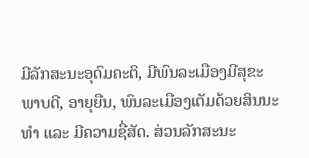ມີລັກສະນະອຸດົມຄະຕິ, ມີພົນລະເມືອງມີສຸຂະພາບດີ, ອາຍຸຍືນ, ພົນລະເມືອງເຕັມດ້ວຍສິນນະທໍາ ແລະ ມີຄວາມຊື່ສັດ. ສ່ວນລັກສະນະ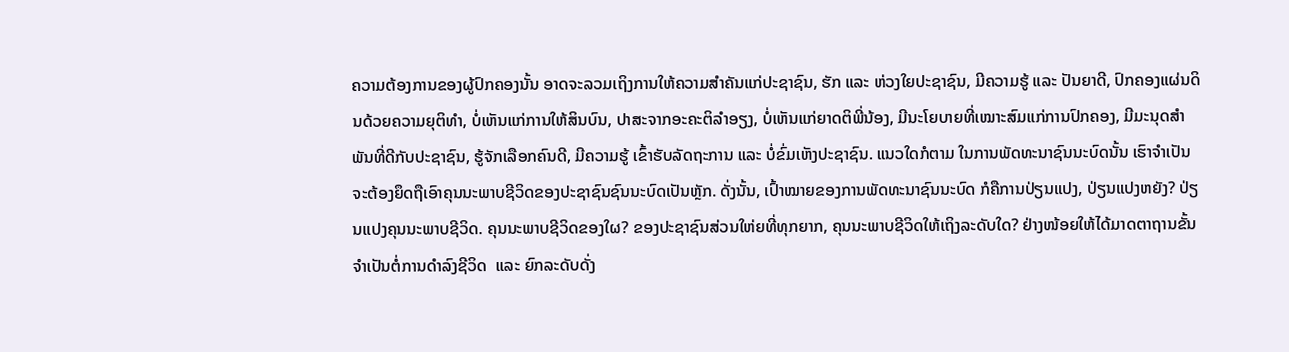ຄວາມຕ້ອງການຂອງຜູ້ປົກຄອງນັ້ນ ອາດຈະລວມເຖິງການໃຫ້ຄວາມສຳຄັນແກ່ປະຊາຊົນ, ຮັກ ແລະ ຫ່ວງໃຍປະຊາຊົນ, ມີຄວາມຮູ້ ແລະ ປັນຍາດີ, ປົກຄອງແຜ່ນດິນດ້ວຍຄວາມຍຸຕິທໍາ, ບໍ່ເຫັນແກ່ການໃຫ້ສິນບົນ, ປາສະຈາກອະຄະຕິລຳອຽງ, ບໍ່ເຫັນແກ່ຍາດຕິພີ່ນ້ອງ, ມີນະໂຍບາຍທີ່ເໝາະສົມແກ່ການປົກຄອງ, ມີມະນຸດສໍາພັນທີ່ດີກັບປະຊາຊົນ, ຮູ້ຈັກເລືອກຄົນດີ, ມີຄວາມຮູ້ ເຂົ້າຮັບລັດຖະການ ແລະ ບໍ່ຂົ່ມເຫັງປະຊາຊົນ. ແນວໃດກໍຕາມ ໃນການພັດທະນາຊົນນະບົດນັ້ນ ເຮົາຈຳເປັນຈະຕ້ອງຍຶດຖືເອົາຄຸນນະພາບຊີວິດຂອງປະຊາຊົນຊົນນະບົດເປັນຫຼັກ. ດັ່ງນັ້ນ, ເປົ້າໝາຍຂອງການພັດທະນາຊົນນະບົດ ກໍຄືການປ່ຽນແປງ, ປ່ຽນແປງຫຍັງ? ປ່ຽນແປງຄຸນນະພາບຊີວິດ. ຄຸນນະພາບຊີວິດຂອງໃຜ? ຂອງປະຊາຊົນສ່ວນໃຫ່ຍທີ່ທຸກຍາກ, ຄຸນນະພາບຊີວິດໃຫ້ເຖິງລະດັບໃດ? ຢ່າງໜ້ອຍໃຫ້ໄດ້ມາດຕາຖານຂັ້ນຈໍາເປັນຕໍ່ການດຳລົງຊີວິດ  ແລະ ຍົກລະດັບດັ່ງ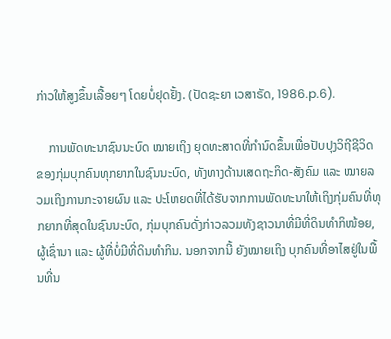ກ່າວໃຫ້ສູງຂຶ້ນເລື້ອຍໆ ໂດຍບໍ່ຢຸດຢັ້ງ. (ປັດຊະຍາ ເວສາຣັດ, 1986.p.6).

    ການພັດທະນາຊົນນະບົດ ໝາຍເຖິງ ຍຸດທະສາດທີ່ກຳນົດຂຶ້ນເພື່ອປັບປຸງວິຖີຊີວິດຂອງກຸ່ມບຸກຄົນທຸກຍາກໃນຊົນນະບົດ, ທັງທາງດ້ານເສດຖະກິດ-ສັງຄົມ ແລະ ໝາຍລວມເຖິງການກະຈາຍຜົນ ແລະ ປະໂຫຍດທີ່ໄດ້ຮັບຈາກການພັດທະນາໃຫ້ເຖິງກຸ່ມຄົນທີ່ທຸກຍາກທີ່ສຸດໃນຊົນນະບົດ, ກຸ່ມບຸກຄົນດັ່ງກ່າວລວມທັງຊາວນາທີ່ມີທີ່ດິນທໍາກິໜ້ອຍ, ຜູ້ເຊົ່ານາ ແລະ ຜູ້ທີ່ບໍ່ມີທີ່ດິນທຳກິນ. ນອກຈາກນີ້ ຍັງໝາຍເຖິງ ບຸກຄົນທີ່ອາໄສຢູ່ໃນພື້ນທີ່ນ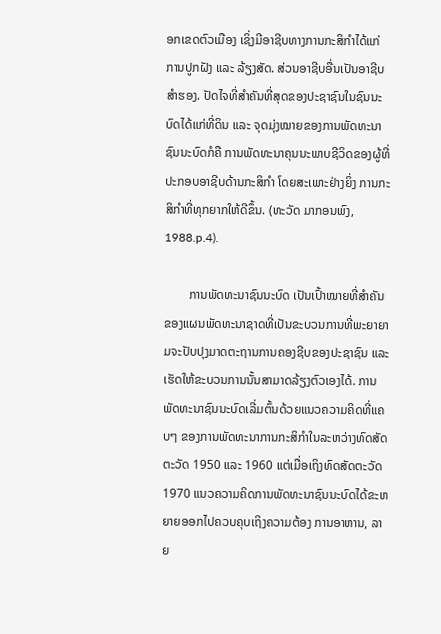ອກເຂດຕົວເມືອງ ເຊິ່ງມີອາຊີບທາງການກະສິກຳໄດ້ແກ່ ການປູກຝັງ ແລະ ລ້ຽງສັດ. ສ່ວນອາຊີບອື່ນເປັນອາຊີບສໍາຮອງ. ປັດໄຈທີ່ສໍາຄັນທີ່ສຸດຂອງປະຊາຊົນໃນຊົນນະບົດໄດ້ແກ່ທີ່ດິນ ແລະ ຈຸດມຸ່ງໝາຍຂອງການພັດທະນາຊົນນະບົດກໍຄື ການພັດທະນາຄຸນນະພາບຊີວິດຂອງຜູ້ທີ່ປະກອບອາຊີບດ້ານກະສິກຳ ໂດຍສະເພາະຢ່າງຍິ່ງ ການກະສິກຳທີ່ທຸກຍາກໃຫ້ດີຂຶ້ນ. (ທະວັດ ມາກອນພົງ, 1988.p.4).

        ການພັດທະນາຊົນນະບົດ ເປັນເປົ້າໝາຍທີ່ສໍາຄັນຂອງແຜນພັດທະນາຊາດທີ່ເປັນຂະບວນການທີ່ພະຍາຍາມຈະປັບປຸງມາດຕະຖານການຄອງຊີບຂອງປະຊາຊົນ ແລະ ເຮັດໃຫ້ຂະບວນການນັ້ນສາມາດລ້ຽງຕົວເອງໄດ້. ການພັດທະນາຊົນນະບົດເລີ່ມຕົ້ນດ້ວຍແນວຄວາມຄິດທີ່ແຄບໆ ຂອງການພັດທະນາການກະສິກຳໃນລະຫວ່າງທົດສັດຕະວັດ 1950 ແລະ 1960 ແຕ່ເມື່ອເຖິງທົດສັດຕະວັດ 1970 ແນວຄວາມຄິດການພັດທະນາຊົນນະບົດໄດ້ຂະຫຍາຍອອກໄປຄວບຄຸບເຖິງຄວາມຕ້ອງ ການອາຫານ, ລາຍ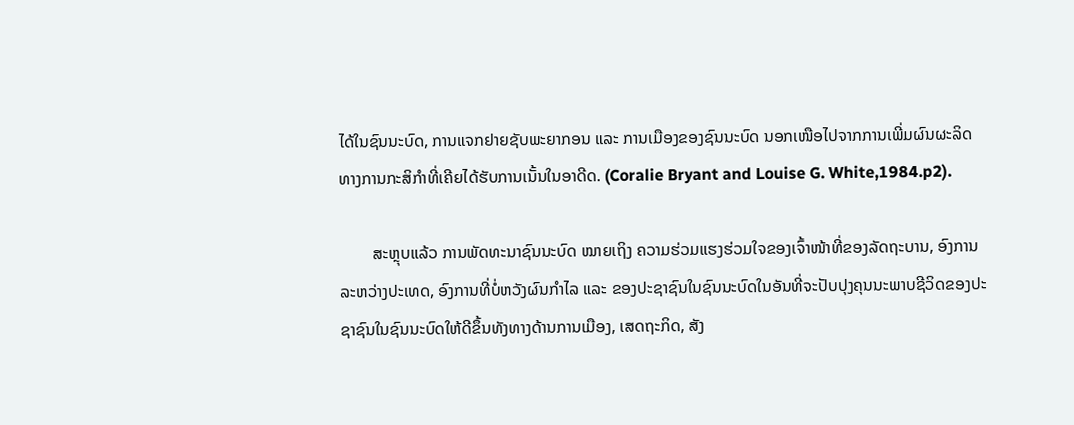ໄດ້ໃນຊົນນະບົດ, ການແຈກຢາຍຊັບພະຍາກອນ ແລະ ການເມືອງຂອງຊົນນະບົດ ນອກເໜືອໄປຈາກການເພີ່ມຜົນຜະລິດທາງການກະສິກຳທີ່ເຄີຍໄດ້ຮັບການເນັ້ນໃນອາດີດ. (Coralie Bryant and Louise G. White,1984.p2).

        ສະຫຼຸບແລ້ວ ການພັດທະນາຊົນນະບົດ ໝາຍເຖິງ ຄວາມຮ່ວມແຮງຮ່ວມໃຈຂອງເຈົ້າໜ້າທີ່ຂອງລັດຖະບານ, ອົງການລະຫວ່າງປະເທດ, ອົງການທີ່ບໍ່ຫວັງຜົນກໍາໄລ ແລະ ຂອງປະຊາຊົນໃນຊົນນະບົດໃນອັນທີ່ຈະປັບປຸງຄຸນນະພາບຊີວິດຂອງປະຊາຊົນໃນຊົນນະບົດໃຫ້ດີຂຶ້ນທັງທາງດ້ານການເມືອງ, ເສດຖະກິດ, ສັງ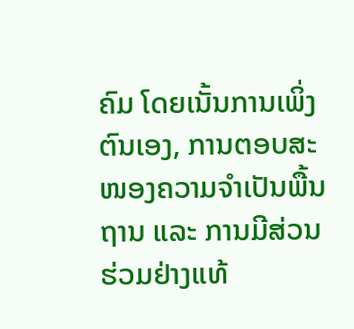ຄົມ ໂດຍເນັ້ນການເພິ່ງຕົນເອງ, ການຕອບສະໜອງຄວາມຈໍາເປັນພື້ນຖານ ແລະ ການມີສ່ວນຮ່ວມຢ່າງແທ້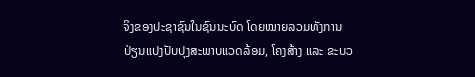ຈິງຂອງປະຊາຊົນໃນຊົນນະບົດ ໂດຍໝາຍລວມທັງການປ່ຽນແປງປັບປຸງສະພາບແວດລ້ອມ, ໂຄງສ້າງ ແລະ ຂະບວ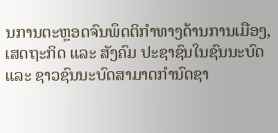ນການຕະຫຼອດຈົນພຶດຕິກໍາທາງດ້ານການເມືອງ, ເສດຖະກິດ ແລະ ສັງຄົມ ປະຊາຊົນໃນຊົນນະບົດ ແລະ ຊາວຊົນນະບົດສາມາດກໍານົດຊາ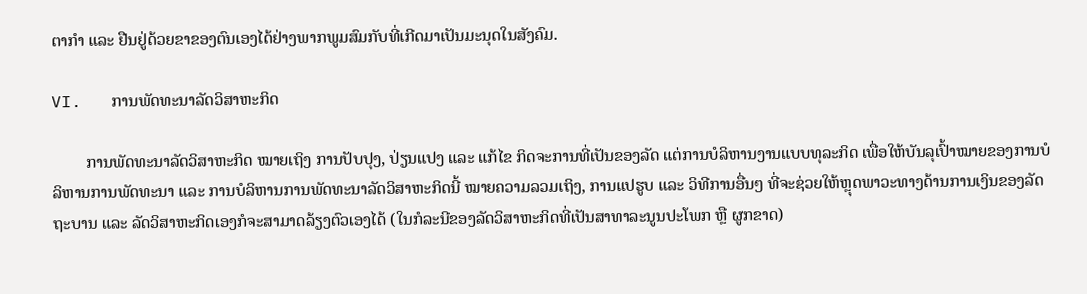ຕາກໍາ ແລະ ຢືນຢູ່ດ້ວຍຂາຂອງຕົນເອງໄດ້ຢ່າງພາກພູມສົມກັບທີ່ເກີດມາເປັນມະນຸດໃນສັງຄົມ.

VI.   ການພັດທະນາລັດວິສາຫະກິດ

        ການພັດທະນາລັດວິສາຫະກິດ ໝາຍເຖິງ ການປັບປຸງ, ປ່ຽນແປງ ແລະ ແກ້ໄຂ ກິດຈະການທີ່ເປັນຂອງລັດ ແຕ່ການບໍລິຫານງານແບບທຸລະກິດ ເພື່ອໃຫ້ບັນລຸເປົ້າໝາຍຂອງການບໍລິຫານການພັດທະນາ ແລະ ການບໍລິຫານການພັດທະນາລັດວິສາຫະກິດນີ້ ໝາຍຄວາມລວມເຖິງ, ການແປຮູບ ແລະ ວິທີການອື່ນໆ ທີ່ຈະຊ່ວຍໃຫ້ຫຼຸດພາວະທາງດ້ານການເງິນຂອງລັດຖະບານ ແລະ ລັດວິສາຫະກິດເອງກໍຈະສາມາດລ້ຽງຕົວເອງໄດ້ (ໃນກໍລະນີຂອງລັດວິສາຫະກິດທີ່ເປັນສາທາລະນູນປະໂພກ ຫຼື ຜູກຂາດ)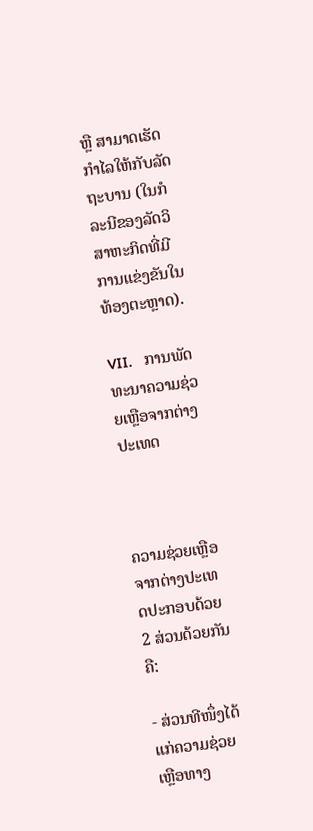ຫຼື ສາມາດເຮັດກໍາໄລໃຫ້ກັບລັດຖະບານ (ໃນກໍລະນີຂອງລັດວິສາຫະກິດທີ່ມີການແຂ່ງຂັນໃນທ້ອງຕະຫຼາດ).

VII.   ການພັດທະນາຄວາມຊ່ວຍເຫຼືອຈາກຕ່າງປະເທດ



ຄວາມຊ່ວຍເຫຼືອຈາກຕ່າງປະເທດປະກອບດ້ວຍ 2 ສ່ວນດ້ວຍກັນ ຄື:

- ສ່ວນທີໜຶ່ງໄດ້ແກ່ຄວາມຊ່ວຍເຫຼືອທາງ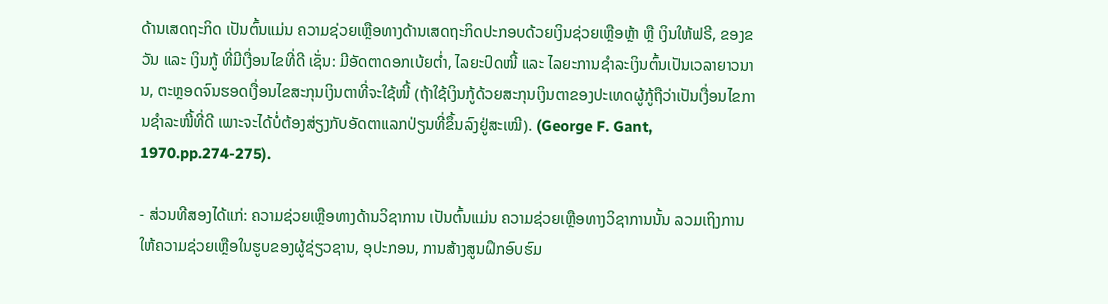ດ້ານເສດຖະກິດ ເປັນຕົ້ນແມ່ນ ຄວາມຊ່ວຍເຫຼືອທາງດ້ານເສດຖະກິດປະກອບດ້ວຍເງິນຊ່ວຍເຫຼືອຫຼ້າ ຫຼື ເງິນໃຫ້ຟຣີ, ຂອງຂວັນ ແລະ ເງິນກູ້ ທີ່ມີເງື່ອນໄຂທີ່ດີ ເຊັ່ນ: ມີອັດຕາດອກເບ້ຍຕ່ຳ, ໄລຍະປົດໜີ້ ແລະ ໄລຍະການຊຳລະເງິນຕົ້ນເປັນເວລາຍາວນານ, ຕະຫຼອດຈົນຮອດເງື່ອນໄຂສະກຸນເງິນຕາທີ່ຈະໃຊ້ໜີ້ (ຖ້າໃຊ້ເງິນກູ້ດ້ວຍສະກຸນເງິນຕາຂອງປະເທດຜູ້ກູ້ຖືວ່າເປັນເງື່ອນໄຂການຊຳລະໜີ້ທີ່ດີ ເພາະຈະໄດ້ບໍ່ຕ້ອງສ່ຽງກັບອັດຕາແລກປ່ຽນທີ່ຂຶ້ນລົງຢູ່ສະເໝີ). (George F. Gant, 1970.pp.274-275).

- ສ່ວນທີສອງໄດ້ແກ່: ຄວາມຊ່ວຍເຫຼືອທາງດ້ານວິຊາການ ເປັນຕົ້ນແມ່ນ ຄວາມຊ່ວຍເຫຼືອທາງວິຊາການນັ້ນ ລວມເຖິງການໃຫ້ຄວາມຊ່ວຍເຫຼືອໃນຮູບຂອງຜູ້ຊ່ຽວຊານ, ອຸປະກອນ, ການສ້າງສູນຝຶກອົບຮົມ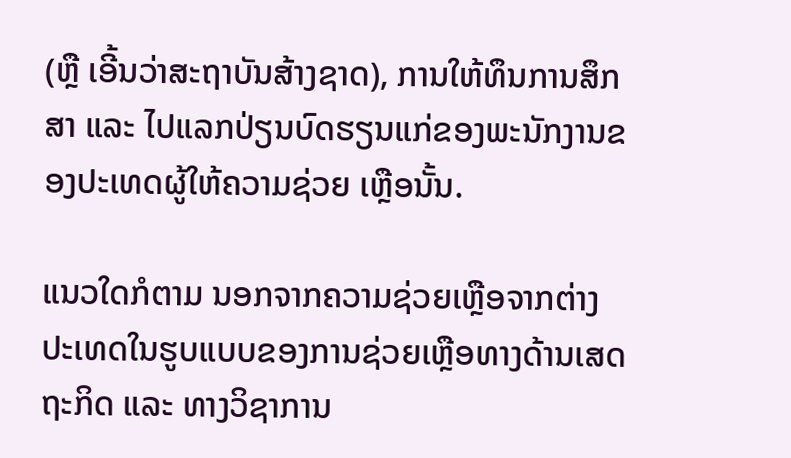(ຫຼື ເອີ້ນວ່າສະຖາບັນສ້າງຊາດ), ການໃຫ້ທຶນການສຶກສາ ແລະ ໄປແລກປ່ຽນບົດຮຽນແກ່ຂອງພະນັກງານຂອງປະເທດຜູ້ໃຫ້ຄວາມຊ່ວຍ ເຫຼືອນັ້ນ.

ແນວໃດກໍຕາມ ນອກຈາກຄວາມຊ່ວຍເຫຼືອຈາກຕ່າງປະເທດໃນຮູບແບບຂອງການຊ່ວຍເຫຼືອທາງດ້ານເສດຖະກິດ ແລະ ທາງວິຊາການ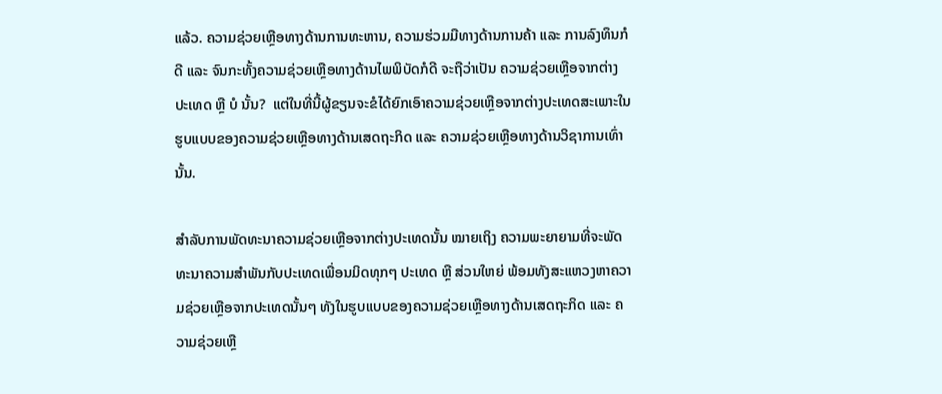ແລ້ວ. ຄວາມຊ່ວຍເຫຼືອທາງດ້ານການທະຫານ, ຄວາມຮ່ວມມືທາງດ້ານການຄ້າ ແລະ ການລົງທຶນກໍດີ ແລະ ຈົນກະທັ້ງຄວາມຊ່ວຍເຫຼືອທາງດ້ານໄພພິບັດກໍດີ ຈະຖືວ່າເປັນ ຄວາມຊ່ວຍເຫຼືອຈາກຕ່າງປະເທດ ຫຼື ບໍ ນັ້ນ?  ແຕ່ໃນທີ່ນີ້ຜູ້ຂຽນຈະຂໍໄດ້ຍົກເອົາຄວາມຊ່ວຍເຫຼືອຈາກຕ່າງປະເທດສະເພາະໃນຮູບແບບຂອງຄວາມຊ່ວຍເຫຼືອທາງດ້ານເສດຖະກິດ ແລະ ຄວາມຊ່ວຍເຫຼືອທາງດ້ານວິຊາການເທົ່ານັ້ນ.

ສຳລັບການພັດທະນາຄວາມຊ່ວຍເຫຼືອຈາກຕ່າງປະເທດນັ້ນ ໝາຍເຖິງ ຄວາມພະຍາຍາມທີ່ຈະພັດທະນາຄວາມສຳພັນກັບປະເທດເພື່ອນມິດທຸກໆ ປະເທດ ຫຼື ສ່ວນໃຫຍ່ ພ້ອມທັງສະແຫວງຫາຄວາມຊ່ວຍເຫຼືອຈາກປະເທດນັ້ນໆ ທັງໃນຮູບແບບຂອງຄວາມຊ່ວຍເຫຼືອທາງດ້ານເສດຖະກິດ ແລະ ຄວາມຊ່ວຍເຫຼື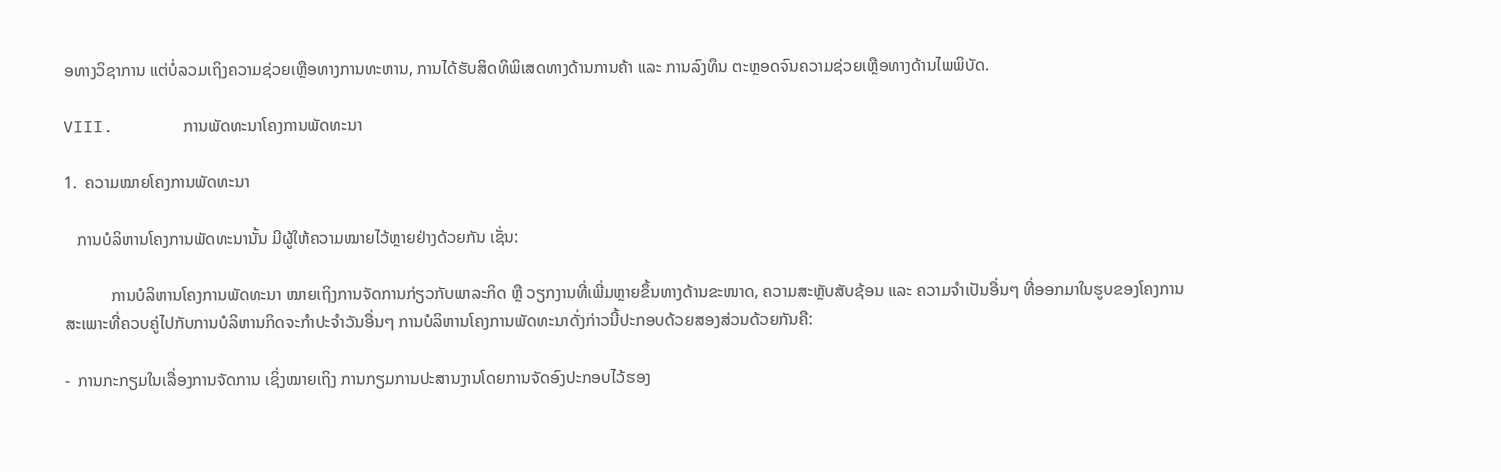ອທາງວິຊາການ ແຕ່ບໍ່ລວມເຖິງຄວາມຊ່ວຍເຫຼືອທາງການທະຫານ, ການໄດ້ຮັບສິດທິພິເສດທາງດ້ານການຄ້າ ແລະ ການລົງທຶນ ຕະຫຼອດຈົນຄວາມຊ່ວຍເຫຼືອທາງດ້ານໄພພິບັດ.

VIII.       ການພັດທະນາໂຄງການພັດທະນາ

1.  ຄວາມໝາຍໂຄງການພັດທະນາ

   ການບໍລິຫານໂຄງການພັດທະນານັ້ນ ມີຜູ້ໃຫ້ຄວາມໝາຍໄວ້ຫຼາຍຢ່າງດ້ວຍກັນ ເຊັ່ນ:

           ການບໍລິຫານໂຄງການພັດທະນາ ໝາຍເຖິງການຈັດການກ່ຽວກັບພາລະກິດ ຫຼື ວຽກງານທີ່ເພີ່ມຫຼາຍຂຶ້ນທາງດ້ານຂະໜາດ, ຄວາມສະຫຼັບສັບຊ້ອນ ແລະ ຄວາມຈຳເປັນອື່ນໆ ທີ່ອອກມາໃນຮູບຂອງໂຄງການສະເພາະທີ່ຄວບຄູ່ໄປກັບການບໍລິຫານກິດຈະກຳປະຈຳວັນອື່ນໆ ການບໍລິຫານໂຄງການພັດທະນາດັ່ງກ່າວນີ້ປະກອບດ້ວຍສອງສ່ວນດ້ວຍກັນຄື:

-  ການກະກຽມໃນເລື່ອງການຈັດການ ເຊິ່ງໝາຍເຖິງ ການກຽມການປະສານງານໂດຍການຈັດອົງປະກອບໄວ້ຮອງ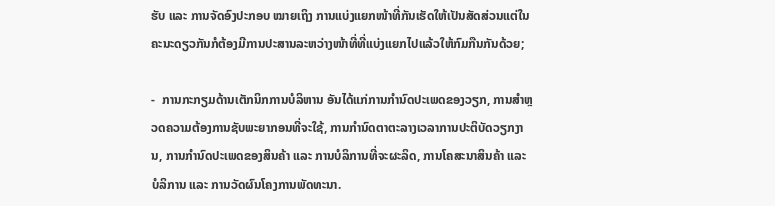ຮັບ ແລະ ການຈັດອົງປະກອບ ໝາຍເຖິງ ການແບ່ງແຍກໜ້າທີ່ກັນເຮັດໃຫ້ເປັນສັດສ່ວນແຕ່ໃນຄະນະດຽວກັນກໍຕ້ອງມີການປະສານລະຫວ່າງໜ້າທີ່ທີ່ແບ່ງແຍກໄປແລ້ວໃຫ້ກົມກືນກັນດ້ວຍ;

-  ການກະກຽມດ້ານເຕັກນິກການບໍລິຫານ ອັນໄດ້ແກ່ການກຳນົດປະເພດຂອງວຽກ, ການສຳຫຼວດຄວາມຕ້ອງການຊັບພະຍາກອນທີ່ຈະໃຊ້, ການກຳນົດຕາຕະລາງເວລາການປະຕິບັດວຽກງານ, ການກຳນົດປະເພດຂອງສິນຄ້າ ແລະ ການບໍລິການທີ່ຈະຜະລິດ, ການໂຄສະນາສິນຄ້າ ແລະ ບໍລິການ ແລະ ການວັດຜົນໂຄງການພັດທະນາ.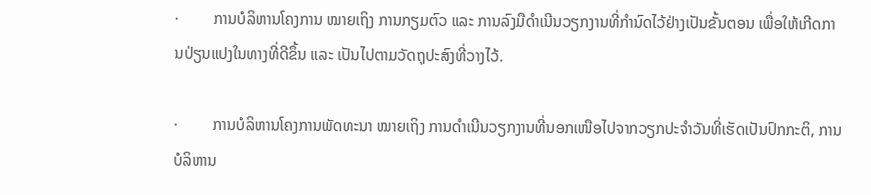·         ການບໍລິຫານໂຄງການ ໝາຍເຖິງ ການກຽມຕົວ ແລະ ການລົງມືດໍາເນີນວຽກງານທີ່ກໍານົດໄວ້ຢ່າງເປັນຂັ້ນຕອນ ເພື່ອໃຫ້ເກີດການປ່ຽນແປງໃນທາງທີ່ດີຂຶ້ນ ແລະ ເປັນໄປຕາມວັດຖຸປະສົງທີ່ວາງໄວ້.

·         ການບໍລິຫານໂຄງການພັດທະນາ ໝາຍເຖິງ ການດໍາເນີນວຽກງານທີ່ນອກເໜືອໄປຈາກວຽກປະຈຳວັນທີ່ເຮັດເປັນປົກກະຕິ, ການບໍລິຫານ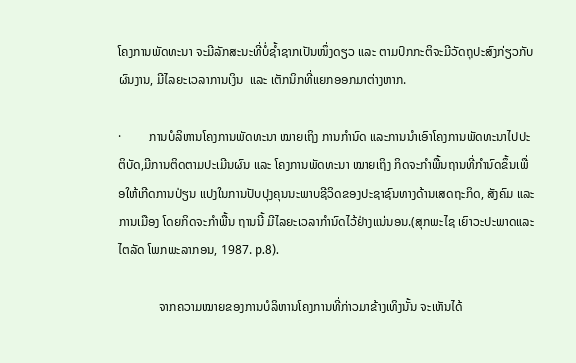ໂຄງການພັດທະນາ ຈະມີລັກສະນະທີ່ບໍ່ຊ້ຳຊາກເປັນໜຶ່ງດຽວ ແລະ ຕາມປົກກະຕິຈະມີວັດຖຸປະສົງກ່ຽວກັບຜົນງານ, ມີໄລຍະເວລາການເງິນ  ແລະ ເຕັກນິກທີ່ແຍກອອກມາຕ່າງຫາກ.

·         ການບໍລິຫານໂຄງການພັດທະນາ ໝາຍເຖິງ ການກໍານົດ ແລະການນໍາເອົາໂຄງການພັດທະນາໄປປະຕິບັດ,ມີການຕິດຕາມປະເມີນຜົນ ແລະ ໂຄງການພັດທະນາ ໝາຍເຖິງ ກິດຈະກຳພື້ນຖານທີ່ກຳນົດຂຶ້ນເພື່ອໃຫ້ເກີດການປ່ຽນ ແປງໃນການປັບປຸງຄຸນນະພາບຊີວິດຂອງປະຊາຊົນທາງດ້ານເສດຖະກິດ, ສັງຄົມ ແລະການເມືອງ ໂດຍກິດຈະກຳພື້ນ ຖານນີ້ ມີໄລຍະເວລາກຳນົດໄວ້ຢ່າງແນ່ນອນ.(ສຸກພະໄຊ ເຍົາວະປະພາດແລະໄຕລັດ ໂພກພະລາກອນ, 1987. p.8).

             ຈາກຄວາມໝາຍຂອງການບໍລິຫານໂຄງການທີ່ກ່າວມາຂ້າງເທິງນັ້ນ ຈະເຫັນໄດ້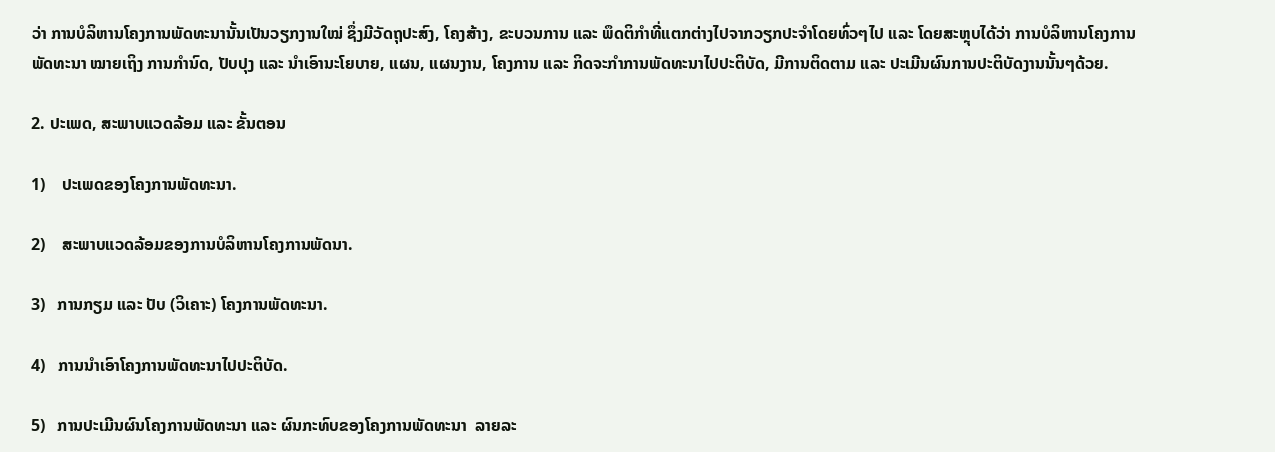ວ່າ ການບໍລິຫານໂຄງການພັດທະນານັ້ນເປັນວຽກງານໃໝ່ ຊຶ່ງມີວັດຖຸປະສົງ, ໂຄງສ້າງ, ຂະບວນການ ແລະ ພຶດຕິກຳທີ່ແຕກຕ່າງໄປຈາກວຽກປະຈຳໂດຍທົ່ວໆໄປ ແລະ ໂດຍສະຫຼຸບໄດ້ວ່າ ການບໍລິຫານໂຄງການພັດທະນາ ໝາຍເຖິງ ການກຳນົດ, ປັບປຸງ ແລະ ນຳເອົານະໂຍບາຍ, ແຜນ, ແຜນງານ, ໂຄງການ ແລະ ກິດຈະກຳການພັດທະນາໄປປະຕິບັດ, ມີການຕິດຕາມ ແລະ ປະເມີນຜົນການປະຕິບັດງານນັ້ນໆດ້ວຍ.

2. ປະເພດ, ສະພາບແວດລ້ອມ ແລະ ຂັ້ນຕອນ

1)    ປະເພດຂອງໂຄງການພັດທະນາ.

2)    ສະພາບແວດລ້ອມຂອງການບໍລິຫານໂຄງການພັດນາ.

3)   ການກຽມ ແລະ ປັບ (ວິເຄາະ) ໂຄງການພັດທະນາ.

4)   ການນຳເອົາໂຄງການພັດທະນາໄປປະຕິບັດ.

5)   ການປະເມີນຜົນໂຄງການພັດທະນາ ແລະ ຜົນກະທົບຂອງໂຄງການພັດທະນາ  ລາຍລະ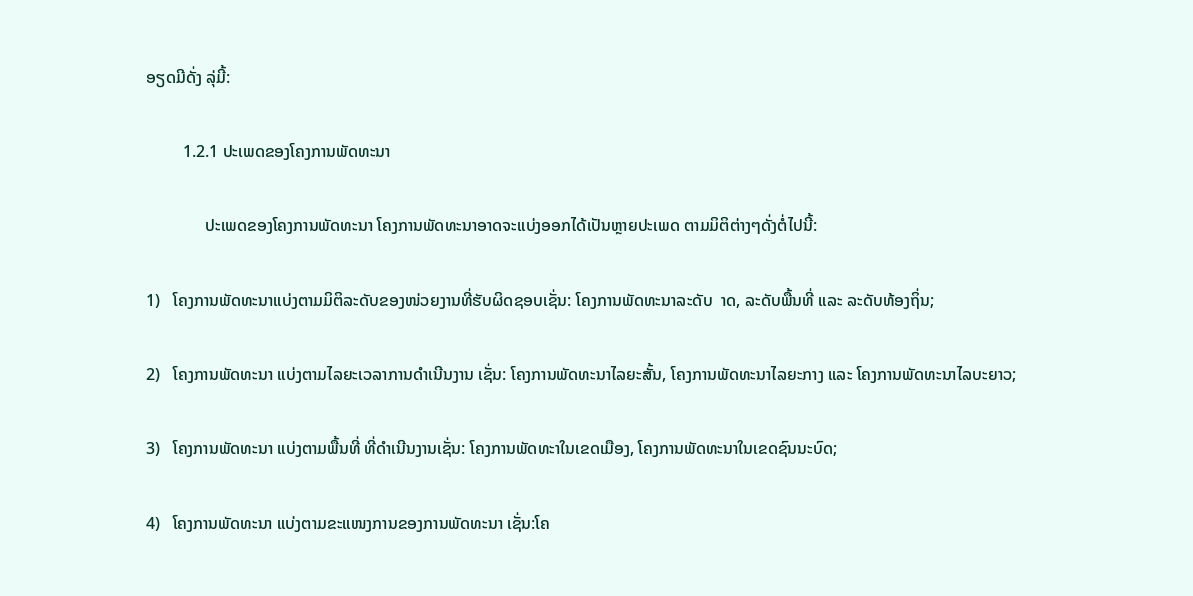ອຽດມີດັ່ງ ລຸ່ມີ້:

         1.2.1 ປະເພດຂອງໂຄງການພັດທະນາ

              ປະເພດຂອງໂຄງການພັດທະນາ ໂຄງການພັດທະນາອາດຈະແບ່ງອອກໄດ້ເປັນຫຼາຍປະເພດ ຕາມມິຕິຕ່າງໆດັ່ງຕໍ່ໄປນີ້:

1)   ໂຄງການພັດທະນາແບ່ງຕາມມິຕິລະດັບຂອງໜ່ວຍງານທີ່ຮັບຜິດຊອບເຊັ່ນ: ໂຄງການພັດທະນາລະດັບ  າດ, ລະດັບພື້ນທີ່ ແລະ ລະດັບທ້ອງຖິ່ນ;

2)   ໂຄງການພັດທະນາ ແບ່ງຕາມໄລຍະເວລາການດຳເນີນງານ ເຊັ່ນ: ໂຄງການພັດທະນາໄລຍະສັ້ນ, ໂຄງການພັດທະນາໄລຍະກາງ ແລະ ໂຄງການພັດທະນາໄລບະຍາວ;

3)   ໂຄງການພັດທະນາ ແບ່ງຕາມພື້ນທີ່ ທີ່ດຳເນີນງານເຊັ່ນ: ໂຄງການພັດທະາໃນເຂດເມືອງ, ໂຄງການພັດທະນາໃນເຂດຊົນນະບົດ;

4)   ໂຄງການພັດທະນາ ແບ່ງຕາມຂະແໜງການຂອງການພັດທະນາ ເຊັ່ນ:ໂຄ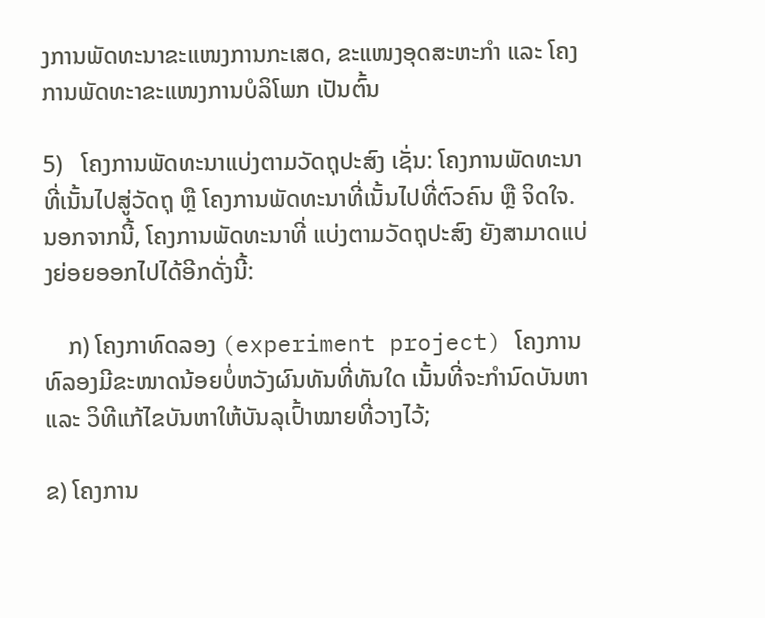ງການພັດທະນາຂະແໜງການກະເສດ, ຂະແໜງອຸດສະຫະກຳ ແລະ ໂຄງການພັດທະາຂະແໜງການບໍລິໂພກ ເປັນຕົ້ນ

5)   ໂຄງການພັດທະນາແບ່ງຕາມວັດຖຸປະສົງ ເຊັ່ນ: ໂຄງການພັດທະນາທີ່ເນັ້ນໄປສູ່ວັດຖຸ ຫຼື ໂຄງການພັດທະນາທີ່ເນັ້ນໄປທີ່ຕົວຄົນ ຫຼື ຈິດໃຈ. ນອກຈາກນີ້, ໂຄງການພັດທະນາທີ່ ແບ່ງຕາມວັດຖຸປະສົງ ຍັງສາມາດແບ່ງຍ່ອຍອອກໄປໄດ້ອີກດັ່ງນີ້:

    ກ) ໂຄງກາທົດລອງ (experiment project) ໂຄງການທົລອງມີຂະໜາດນ້ອຍບໍ່ຫວັງຜົນທັນທີ່ທັນໃດ ເນັ້ນທີ່ຈະກຳນົດບັນຫາ ແລະ ວິທີແກ້ໄຂບັນຫາໃຫ້ບັນລຸເປົ້າໝາຍທີ່ວາງໄວ້;

ຂ) ໂຄງການ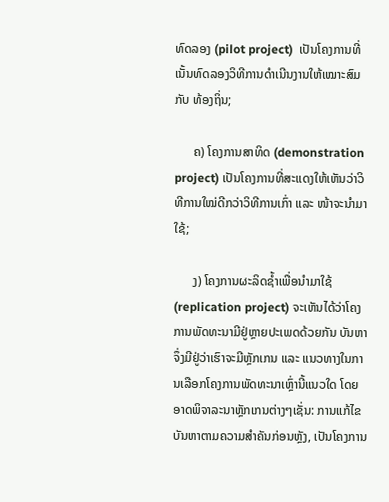ທົດລອງ (pilot project)  ເປັນໂຄງການທີ່ເນັ້ນທົດລອງວິທີການດຳເນີນງານໃຫ້ເໝາະສົມກັບ ທ້ອງຖິ່ນ;

      ຄ) ໂຄງການສາທິດ (demonstration project) ເປັນໂຄງການທີ່ສະແດງໃຫ້ເຫັນວ່າວິທີການໃໝ່ດີກວ່າວິທີການເກົ່າ ແລະ ໜ້າຈະນຳມາໃຊ້;

      ງ) ໂຄງການຜະລິດຊ້ຳເພື່ອນໍາມາໃຊ້ (replication project) ຈະເຫັນໄດ້ວ່າໂຄງການພັດທະນາມີຢູ່ຫຼາຍປະເພດດ້ວຍກັນ ບັນຫາຈຶ່ງມີຢູ່ວ່າເຮົາຈະມີຫຼັກເກນ ແລະ ແນວທາງໃນການເລືອກໂຄງການພັດທະນາເຫຼົ່ານີ້ແນວໃດ ໂດຍອາດພິຈາລະນາຫຼັກເກນຕ່າງໆເຊັ່ນ: ການແກ້ໄຂບັນຫາຕາມຄວາມສຳຄັນກ່ອນຫຼັງ, ເປັນໂຄງການ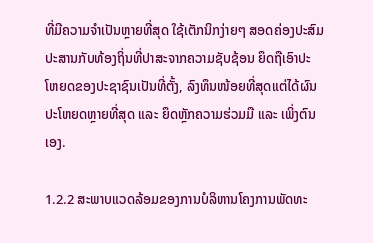ທີ່ມີຄວາມຈຳເປັນຫຼາຍທີ່ສຸດ ໃຊ້ເຕັກນິກງ່າຍໆ ສອດຄ່ອງປະສົມປະສານກັບທ້ອງຖິ່ນທີ່ປາສະຈາກຄວາມຊັບຊ້ອນ ຍຶດຖືເອົາປະໂຫຍດຂອງປະຊາຊົນເປັນທີ່ຕັ້ງ, ລົງທຶນໜ້ອຍທີ່ສຸດແຕ່ໄດ້ຜົນປະໂຫຍດຫຼາຍທີ່ສຸດ ແລະ ຍຶດຫຼັກຄວາມຮ່ວມມື ແລະ ເພິ່ງຕົນເອງ.

1.2.2 ສະພາບແວດລ້ອມຂອງການບໍລິຫານໂຄງການພັດທະ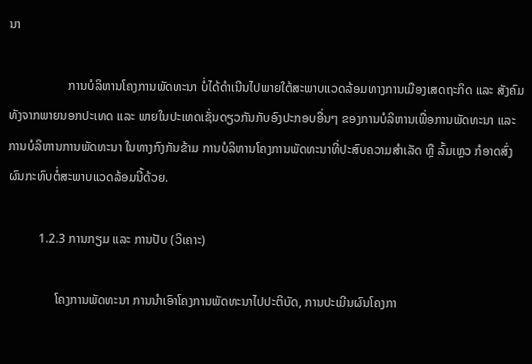ນາ

                   ການບໍລິຫານໂຄງການພັດທະນາ ບໍ່ໄດ້ດຳເນີນໄປພາຍໃຕ້ສະພາບແວດລ້ອມທາງການເມືອງເສດຖະກິດ ແລະ ສັງຄົມທັງຈາກພາຍນອກປະເທດ ແລະ ພາຍໃນປະເທດເຊັ່ນດຽວກັນກັບອົງປະກອບອື່ນໆ ຂອງການບໍລິຫານເພື່ອການພັດທະນາ ແລະ ການບໍລິຫານການພັດທະນາ ໃນທາງກົງກັນຂ້າມ ການບໍລິຫານໂຄງການພັດທະນາທີ່ປະສົບຄວາມສຳເລັດ ຫຼື ລົ້ມເຫຼວ ກໍອາດສົ່ງຜົນກະທົບຕໍ່ສະພາບແວດລ້ອມນີ້ດ້ວຍ.

          1.2.3 ການກຽມ ແລະ ການປັບ (ວິເຄາະ)

               ໂຄງການພັດທະນາ ການນຳເອົາໂຄງການພັດທະນາໄປປະຕິບັດ, ການປະເມີນຜົນໂຄງກາ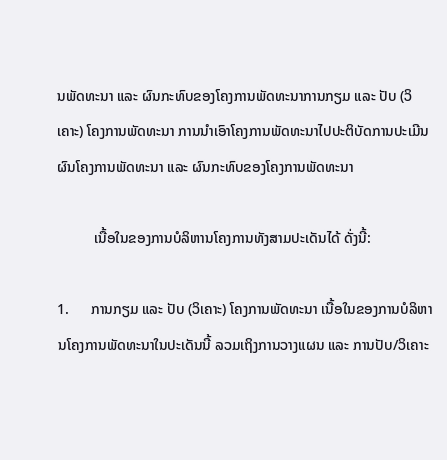ນພັດທະນາ ແລະ ຜົນກະທົບຂອງໂຄງການພັດທະນາການກຽມ ແລະ ປັບ (ວິເຄາະ) ໂຄງການພັດທະນາ ການນຳເອົາໂຄງການພັດທະນາໄປປະຕິບັດການປະເມີນຜົນໂຄງການພັດທະນາ ແລະ ຜົນກະທົບຂອງໂຄງການພັດທະນາ

          ເນື້ອໃນຂອງການບໍລິຫານໂຄງການທັງສາມປະເດັນໄດ້ ດັ່ງນີ້:

1.      ການກຽມ ແລະ ປັບ (ວິເຄາະ) ໂຄງການພັດທະນາ ເນື້ອໃນຂອງການບໍລິຫານໂຄງການພັດທະນາໃນປະເດັນນີ້ ລວມເຖິງການວາງແຜນ ແລະ ການປັບ/ວິເຄາະ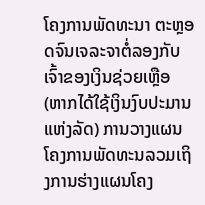ໂຄງການພັດທະນາ ຕະຫຼອດຈົນເຈລະຈາຕໍ່ລອງກັບເຈົ້າຂອງເງິນຊ່ວຍເຫຼືອ (ຫາກໄດ້ໃຊ້ເງິນງົບປະມານແຫ່ງລັດ) ການວາງແຜນໂຄງການພັດທະນລວມເຖິງການຮ່າງແຜນໂຄງ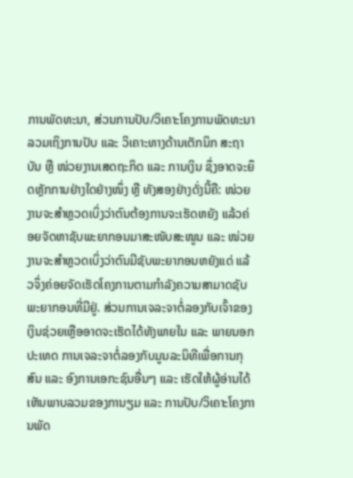ການພັດທະນາ, ສ່ວນການປັບ/ວິເຄາະໂຄງການພັດທະນາ ລວມເຖິງການປັບ ແລະ ວິເຄາະທາງດ້ານເຕັກນິກ ສະຖາບັນ ຫຼື ໜ່ວຍງານເສດຖະກິດ ແລະ ການເງິນ ຊຶ່ງອາດຈະຍຶດຫຼັກການຢ່າງໃດຢ່າງໜຶ່ງ ຫຼື ທັງສອງຢ່າງດັ່ງນີ້ຄື: ໜ່ວຍງານຈະສຳຫຼວດເບິ່ງວ່າຕົນຕ້ອງການຈະເຮັດຫຍັງ ແລ້ວຄ່ອຍຈັດຫາຊັບພະຍາກອນມາສະໜັບສະໜູນ ແລະ ໜ່ວຍງານຈະສຳຫຼວດເບິ່ງວ່າຕົນມີຊັບພະຍາກອນຫຍັງແດ່ ແລ້ວຈຶ່ງຄ່ອຍຈັດເຮັດໂຄງການຕາມກຳລັງຄວາມສາມາດຊັບພະຍາກອນທີ່ມີຢູ່. ສ່ວນການເຈລະຈາຕໍ່ລອງກັບເຈົ້າຂອງເງິນຊ່ວຍເຫຼືອອາດຈະເຮັດໄດ້ທັງພາຍໃນ ແລະ ພາຍນອກປະເທດ ການເຈລະຈາຕໍ່ລອງກັບມູນລະນິທີເພື່ອການກຸສົນ ແລະ ອົງການເອກະຊົນອື່ນໆ ແລະ ເຮັດໃຫ້ຜູ້ອ່ານໄດ້ເຫັນພາບລວມຂອງການຽມ ແລະ ການປັບ/ວິເຄາະໂຄງການພັດ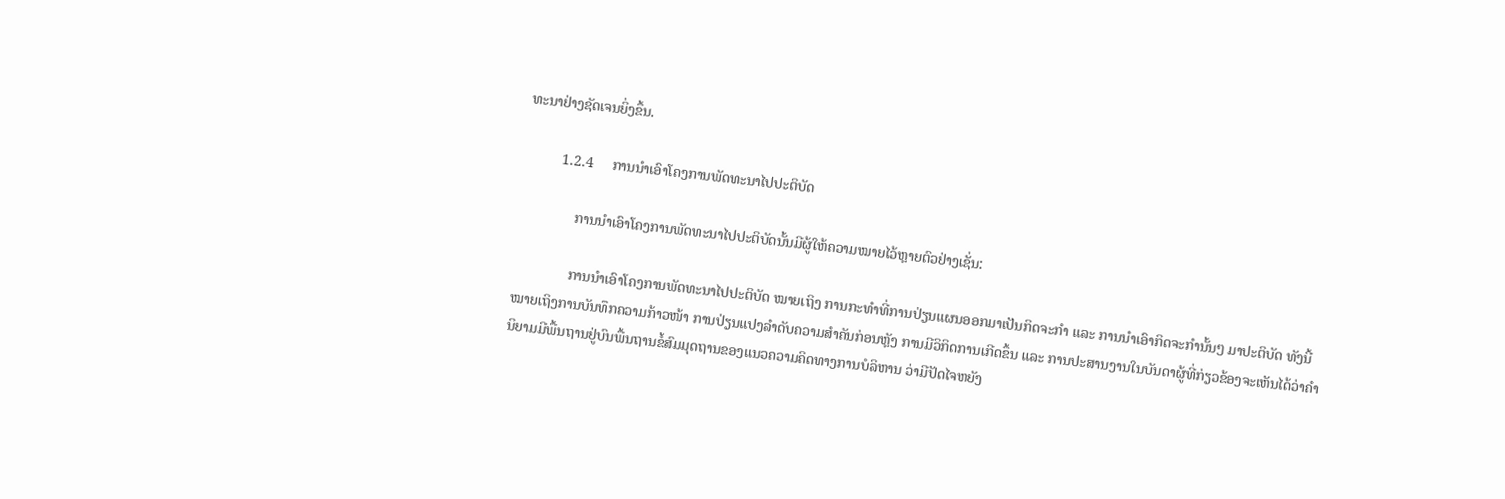ທະນາຢ່າງຊັດເຈນຍິ່ງຂຶ້ນ.

          1.2.4     ການນຳເອົາໂຄງການພັດທະນາໄປປະຕິບັດ

               ການນຳເອົາໂຄງການພັດທະນາໄປປະຕິບັດນັ້ນມີຜູ້ໃຫ້ຄວາມໝາຍໄວ້ຫຼາຍຕົວຢ່າງເຊັ່ນ:

               ການນຳເອົາໂຄງການພັດທະນາໄປປະຕິບັດ ໝາຍເຖິງ ການກະທຳທີ່ການປ່ຽນແຜນອອກມາເປັນກິດຈະກຳ ແລະ ການນຳເອົາກິດຈະກຳນັ້ນໆ ມາປະຕິບັດ ທັງນີ້ໝາຍເຖິງການບັນທຶກຄວາມກ້າວໜ້າ ການປ່ຽນແປງລຳດັບຄວາມສຳຄັນກ່ອນຫຼັງ ການມີວິກິດການເກີດຂຶ້ນ ແລະ ການປະສານງານໃນບັນດາຜູ້ທີ່ກ່ຽວຂ້ອງຈະເຫັນໄດ້ວ່າຄຳນິຍາມມີພື້ນຖານຢູ່ບົນພື້ນຖານຂໍ້ສົມມຸດຖານຂອງແນວຄວາມຄິດທາງການບໍລິຫານ ວ່າມີປັດໄຈຫຍັງ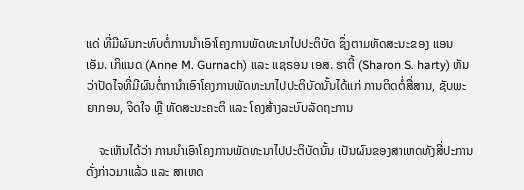ແດ່ ທີ່ມີຜົນກະທົບຕໍ່ການນຳເອົາໂຄງການພັດທະນາໄປປະຕິບັດ ຊຶ່ງຕາມທັດສະນະຂອງ ແອນ ເອັມ. ເກິແນດ (Anne M. Gurnach) ແລະ ແຊຣອນ ເອສ. ຮາຕີ້ (Sharon S. harty) ຫັນວ່າປັດໄຈທີ່ມີຜົນຕໍ່ການຳເອົາໂຄງການພັດທະນາໄປປະຕິບັດນັ້ນໄດ້ແກ່ ການຕິດຕໍ່ສື່ສານ, ຊັບພະຍາກອນ, ຈິດໃຈ ຫຼື ທັດສະນະຄະຕິ ແລະ ໂຄງສ້າງລະບົບລັດຖະການ

    ຈະເຫັນໄດ້ວ່າ ການນຳເອົາໂຄງການພັດທະນາໄປປະຕິບັດນັ້ນ ເປັນຜົນຂອງສາເຫດທັງສີ່ປະການດັ່ງກ່າວມາແລ້ວ ແລະ ສາເຫດ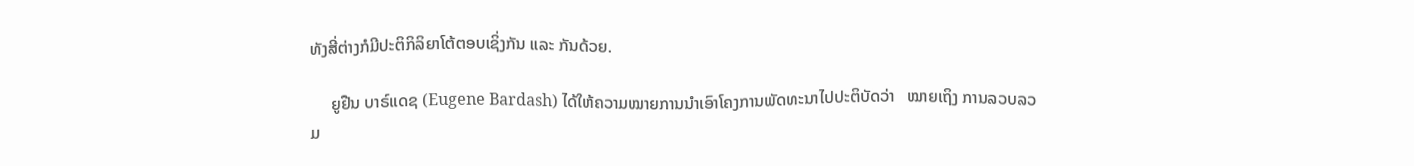ທັງສີ່ຕ່າງກໍມີປະຕິກິລິຍາໂຕ້ຕອບເຊິ່ງກັນ ແລະ ກັນດ້ວຍ.

     ຍູຢືນ ບາຣ໌ແດຊ (Eugene Bardash) ໄດ້ໃຫ້ຄວາມໝາຍການນຳເອົາໂຄງການພັດທະນາໄປປະຕິບັດວ່າ   ໝາຍເຖິງ ການລວບລວມ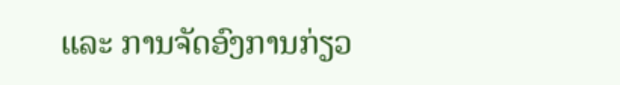ແລະ ການຈັດອົງການກ່ຽວ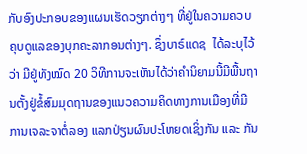ກັບອົງປະກອບຂອງແຜນເຮັດວຽກຕ່າງໆ ທີ່ຢູ່ໃນຄວາມຄວບຄຸບດູແລຂອງບຸກຄະລາກອນຕ່າງໆ. ຊຶ່ງບາຣ໌ແດຊ  ໄດ້ລະບຸໄວ້ວ່າ ມີຢູ່ທັງໝົດ 20 ວິທີການຈະເຫັນໄດ້ວ່າຄຳນິຍາມນີ້ມີພື້ນຖານຕັ້ງຢູ່ຂໍ້ສົມມຸດຖານຂອງແນວຄວາມຄິດທາງການເມືອງທີ່ມີການເຈລະຈາຕໍ່ລອງ ແລກປ່ຽນຜົນປະໂຫຍດເຊິ່ງກັນ ແລະ ກັນ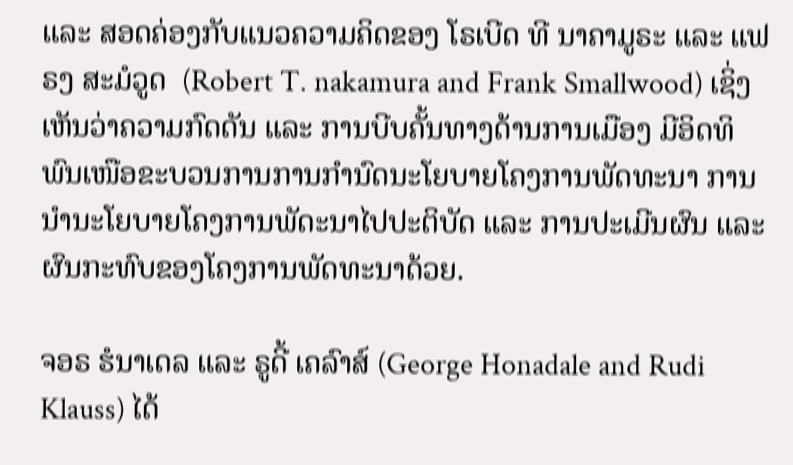ແລະ ສອດຄ່ອງກັບແນວຄວາມຄິດຂອງ ໂຣເບີດ ທີ ນາຄາມູຣະ ແລະ ແຟຣງ ສະມໍວູດ  (Robert T. nakamura and Frank Smallwood) ເຊິ່ງເຫັນວ່າຄວາມກົດດັນ ແລະ ການບີບຄັ້ນທາງດ້ານການເມືອງ ມີອິດທິພົນເໜືອຂະບວນການການກຳນົດນະໂຍບາຍໂຄງການພັດທະນາ ການນຳນະໂຍບາຍໂຄງການພັດະນາໄປປະຕິບັດ ແລະ ການປະເມີນຜົນ ແລະ ຜົນກະທົບຂອງໂຄງການພັດທະນາດ້ວຍ.

ຈອຣ ຮໍນາເດລ ແລະ ຣູດີ້ ເຄລົາສ໌ (George Honadale and Rudi Klauss) ໄດ້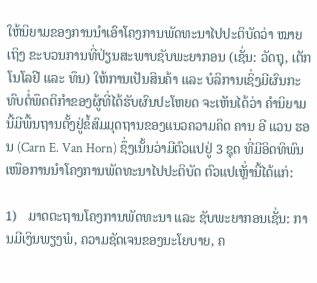ໃຫ້ນິຍາມຂອງການນຳເອົາໂຄງການພັດທະນາໄປປະຕິບັດວ່າ ໝາຍເຖິງ ຂະບວນການທີ່ປ່ຽນສະພາບຊັບພະຍາກອນ (ເຊັ່ນ: ວັດຖຸ, ເຕັກໂນໂລຢີ ແລະ ທຶນ) ໃຫ້ການເປັນສິນຄ້າ ແລະ ບໍລິການເຊິ່ງມີຜົນກະທົບຕໍ່ພຶດຕິກໍາຂອງຜູ້ທີ່ໄດ້ຮັບຜົນປະໂຫຍດ ຈະເຫັນໄດ້ວ່າ ຄຳນິຍາມນີ້ມີພື້ນຖານຕັ້ງຢູ່ຂໍ້ສົມມຸດຖານຂອງແນວຄວາມຄິດ ຄານ ອີ ແວນ ຮອນ (Carn E. Van Horn) ຊຶ່ງເນັ້ນວ່າມີຕົວແປຢູ່ 3 ຊຸດ ທີ່ມີອິດທິພົນເໜືອການນໍາໂຄງການພັດທະນາໄປປະຕິບັດ ຕົວແປເຫຼັ່ານີ້ໄດ້ແກ່:

1)   ມາດຕະຖານໂຄງການພັດທະນາ ແລະ ຊັບພະຍາກອນເຊັ່ນ: ການມີເງິນພຽງພໍ, ຄວາມຊັດເຈນຂອງນະໂຍບາຍ, ຄ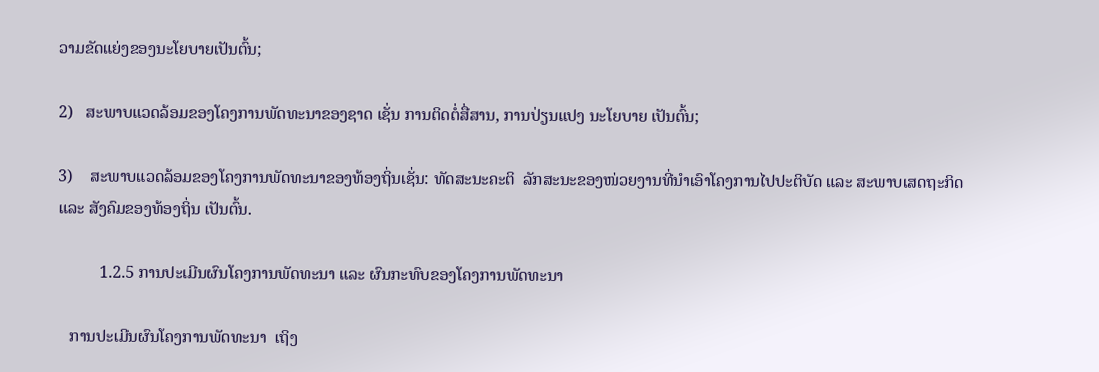ວາມຂັດແຍ່ງຂອງນະໂຍບາຍເປັນຕົ້ນ;

2)   ສະພາບແວດລ້ອມຂອງໂຄງການພັດທະນາຂອງຊາດ ເຊັ່ນ ການຕິດຕໍ່ສື່ສານ, ການປ່ຽນແປງ ນະໂຍບາຍ ເປັນຕົ້ນ;

3)    ສະພາບແວດລ້ອມຂອງໂຄງການພັດທະນາຂອງທ້ອງຖິ່ນເຊັ່ນ: ທັດສະນະຄະຕິ  ລັກສະນະຂອງໜ່ວຍງານທີ່ນຳເອົາໂຄງການໄປປະຕິບັດ ແລະ ສະພາບເສດຖະກິດ ແລະ ສັງຄົມຂອງທ້ອງຖິ່ນ ເປັນຕົ້ນ.

          1.2.5 ການປະເມີນຜົນໂຄງການພັດທະນາ ແລະ ຜົນກະທົບຂອງໂຄງການພັດທະນາ

   ການປະເມີນຜົນໂຄງການພັດທະນາ  ເຖິງ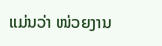ແມ່ນວ່າ ໜ່ວຍງານ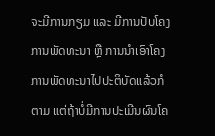ຈະມີການກຽມ ແລະ ມີການປັບໂຄງການພັດທະນາ ຫຼື ການນຳເອົາໂຄງການພັດທະນາໄປປະຕິບັດແລ້ວກໍຕາມ ແຕ່ຖ້າບໍ່ມີການປະເມີນຜົນໂຄ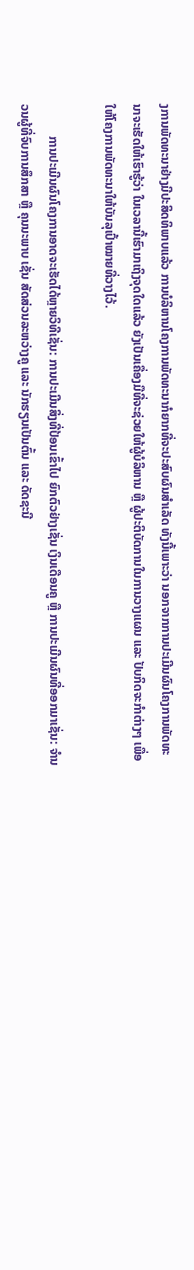ງການພັດທະນາຢ່າງມີປະສິດທິພາບແລ້ວ ການບໍລິຫານໂຄງການພັດທະນາກໍຍາກທີ່ຈະປະສົບຜົນສຳເລັດ ທັງນີ້ເພາະວ່າ ນອກຈາກການປະເມີນຜົນໂຄງການພັດທະນາຈະເຮັດໃຫ້ເຮົາຮູ້ວ່າ ໃນເວລານີ້ເຮົາມາເຖິງຈຸດໃດແລ້ວ ຍັງເປັນເຄື່ອງມືທີ່ຈະຊ່ວຍໃຫ້ຜູ້ບໍລິຫານ ຫຼື ຜູ້ປະຕິບັດການໃນການວາງແຜນ ແລະ ປັບກິດຈະກຳຕ່າງໆ ເພື່ອໃຫ້ໂຄງການພັດທະນາໃຫ້ບັນລຸເປົ້າໝາຍທີ່ວາງໄວ້.

          ການປະເມີນຜົນໂຄງການອາດຈະເຮັດໄດ້ຫຼາຍວິທີເຊັ່ນ: ການປະເມີນສິ່ງທີ່ປ້ອນເຂົ້າໄປ ຍົກຕົວຢ່າງເຊັ່ນ ເງິນເດືອນຄູ ຫຼື ການປະເມີນຜົນທີ່ອອກມາເຊັ່ນ: ຈໍານວນຜູ້ທີ່ຈົບການສຶກສາ ຫຼື ຄຸນນະພາບ ເຊັ່ນ ສັດສ່ວນລະຫວ່າງຄູ ແລະ ນັກຮຽນເປັນຕົ້ນ ແລະ ດັດຊະນີ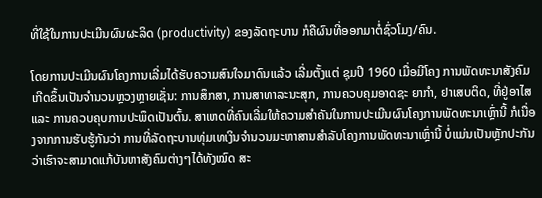ທີ່ໃຊ້ໃນການປະເມີນຜົນຜະລິດ (productivity) ຂອງລັດຖະບານ ກໍຄືຜົນທີ່ອອກມາຕໍ່ຊົ່ວໂມງ/ຄົນ.

ໂດຍການປະເມີນຜົນໂຄງການເລີ່ມໄດ້ຮັບຄວາມສົນໃຈມາດົນແລ້ວ ເລີ່ມຕັ້ງແຕ່ ຊຸມປີ 1960 ເມື່ອມີໂຄງ ການພັດທະນາສັງຄົມເກີດຂຶ້ນເປັນຈຳນວນຫຼວງຫຼາຍເຊັ່ນ: ການສຶກສາ, ການສາທາລະນະສຸກ, ການຄວບຄຸມອາດຊະ ຍາກຳ, ຢາເສບຕິດ, ທີ່ຢູ່ອາໄສ ແລະ ການຄວບຄຸບການປະພຶດເປັນຕົ້ນ. ສາເຫດທີ່ຄົນເລີ່ມໃຫ້ຄວາມສຳຄັນໃນການປະເມີນຜົນໂຄງການພັດທະນາເຫຼົ່ານີ້ ກໍເນື່ອງຈາກການຮັບຮູ້ກັນວ່າ ການທີ່ລັດຖະບານທຸ່ມເທເງິນຈຳນວນມະຫາສານສຳລັບໂຄງການພັດທະນາເຫຼົ່ານີ້ ບໍ່ແມ່ນເປັນຫຼັກປະກັນວ່າເຮົາຈະສາມາດແກ້ບັນຫາສັງຄົມຕ່າງໆໄດ້ທັງໝົດ ສະ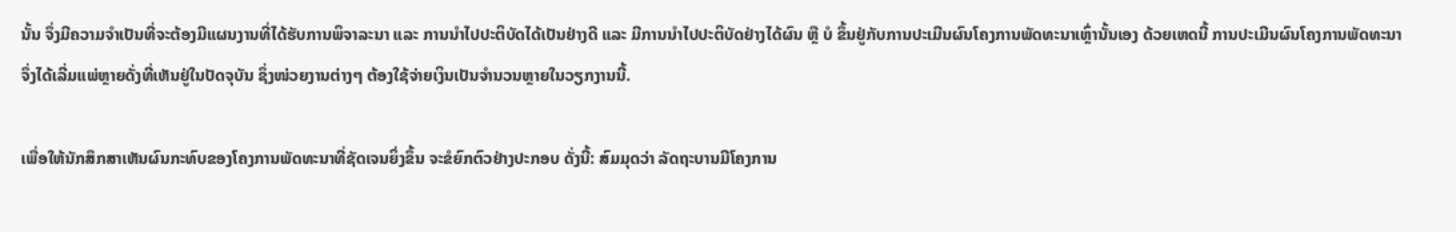ນັ້ນ ຈຶ່ງມີຄວາມຈຳເປັນທີ່ຈະຕ້ອງມີແຜນງານທີ່ໄດ້ຮັບການພິຈາລະນາ ແລະ ການນຳໄປປະຕິບັດໄດ້ເປັນຢ່າງດີ ແລະ ມີການນຳໄປປະຕິບັດຢ່າງໄດ້ຜົນ ຫຼື ບໍ ຂຶ້ນຢູ່ກັບການປະເມີນຜົນໂຄງການພັດທະນາເຫຼົ່ານັ້ນເອງ ດ້ວຍເຫດນີ້ ການປະເມີນຜົນໂຄງການພັດທະນາຈຶ່ງໄດ້ເລີ່ມແພ່ຫຼາຍດັ່ງທີ່ເຫັນຢູ່ໃນປັດຈຸບັນ ຊຶ່ງໜ່ວຍງານຕ່າງໆ ຕ້ອງໃຊ້ຈ່າຍເງິນເປັນຈຳນວນຫຼາຍໃນວຽກງານນີ້.

ເພື່ອໃຫ້ນັກສຶກສາເຫັນຜົນກະທົບຂອງໂຄງການພັດທະນາທີ່ຊັດເຈນຍິ່ງຂຶ້ນ ຈະຂໍຍົກຕົວຢ່າງປະກອບ ດັ່ງນີ້: ສົມມຸດວ່າ ລັດຖະບານມີໂຄງການ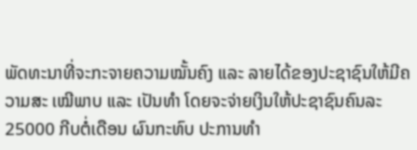ພັດທະນາທີ່ຈະກະຈາຍຄວາມໝັ້ນຄົງ ແລະ ລາຍໄດ້ຂອງປະຊາຊົນໃຫ້ມີຄວາມສະ ເໝີພາບ ແລະ ເປັນທຳ ໂດຍຈະຈ່າຍເງິນໃຫ້ປະຊາຊົນຄົນລະ 25000 ກີບຕໍ່ເດືອນ ຜົນກະທົບ ປະການທຳ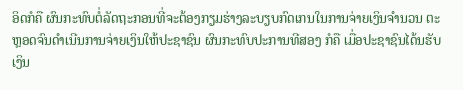ອິດກໍຄື ຜົນກະທົບຕໍ່ລັດຖະກອນທີ່ຈະຕ້ອງກຽມຮ່າງລະບຽບກົດເກນໃນການຈ່າຍເງິນຈຳນວນ ຕະຫຼອດຈົນດຳເນີນການຈ່າຍເງິນໃຫ້ປະຊາຊົນ ຜົນກະທົບປະການທີສອງ ກໍຄື ເມື່ອປະຊາຊົນໄດ້ນຮັບເງິນ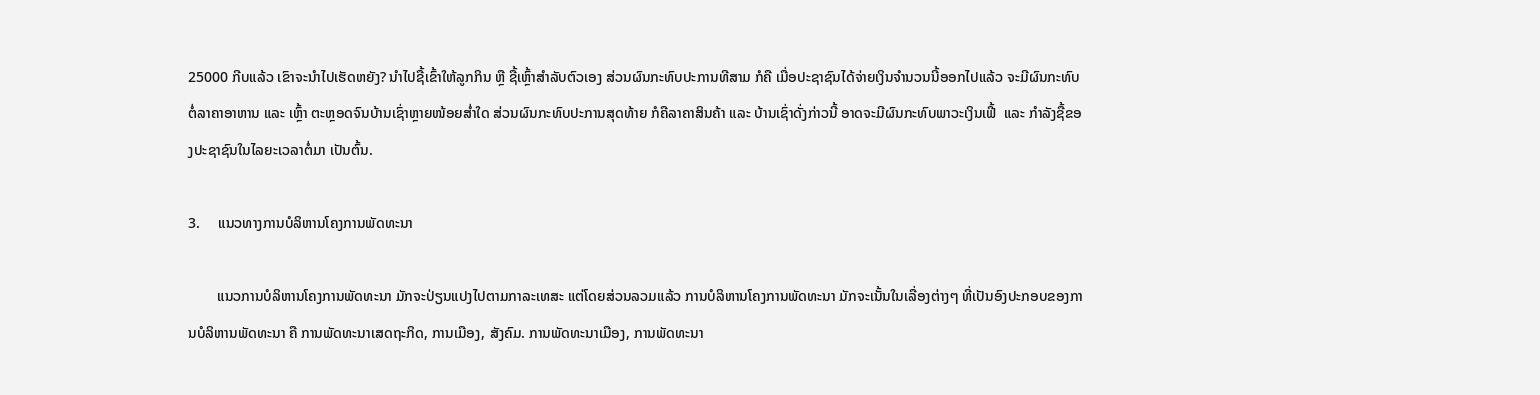25000 ກີບແລ້ວ ເຂົາຈະນຳໄປເຮັດຫຍັງ? ນຳໄປຊື້ເຂົ້າໃຫ້ລູກກິນ ຫຼື ຊື້ເຫຼົ້າສຳລັບຕົວເອງ ສ່ວນຜົນກະທົບປະການທີສາມ ກໍຄື ເມື່ອປະຊາຊົນໄດ້ຈ່າຍເງິນຈຳນວນນີ້ອອກໄປແລ້ວ ຈະມີຜົນກະທົບຕໍ່ລາຄາອາຫານ ແລະ ເຫຼົ້າ ຕະຫຼອດຈົນບ້ານເຊົ່າຫຼາຍໜ້ອຍສໍ່າໃດ ສ່ວນຜົນກະທົບປະການສຸດທ້າຍ ກໍຄືລາຄາສິນຄ້າ ແລະ ບ້ານເຊົ່າດັ່ງກ່າວນີ້ ອາດຈະມີຜົນກະທົບພາວະເງິນເຟີ້  ແລະ ກຳລັງຊື້ຂອງປະຊາຊົນໃນໄລຍະເວລາຕໍ່ມາ ເປັນຕົ້ນ.

3.     ແນວທາງການບໍລິຫານໂຄງການພັດທະນາ

        ແນວການບໍລິຫານໂຄງການພັດທະນາ ມັກຈະປ່ຽນແປງໄປຕາມກາລະເທສະ ແຕ່ໂດຍສ່ວນລວມແລ້ວ ການບໍລິຫານໂຄງການພັດທະນາ ມັກຈະເນັ້ນໃນເລື່ອງຕ່າງໆ ທີ່ເປັນອົງປະກອບຂອງການບໍລິຫານພັດທະນາ ຄື ການພັດທະນາເສດຖະກິດ, ການເມືອງ, ສັງຄົມ. ການພັດທະນາເມືອງ, ການພັດທະນາ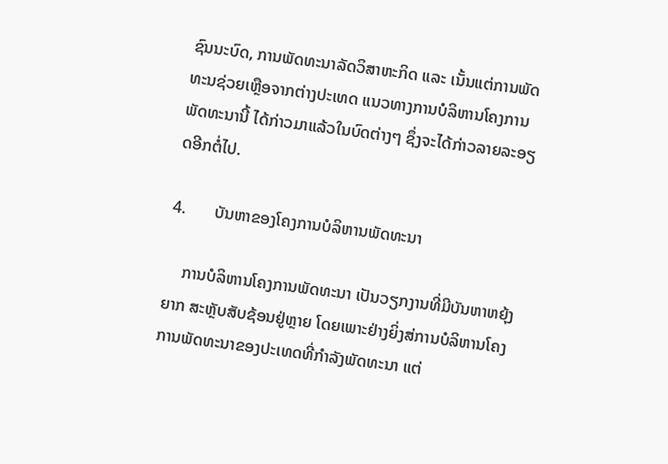ຊົນນະບົດ, ການພັດທະນາລັດວິສາຫະກິດ ແລະ ເນັ້ນແຕ່ການພັດທະນຊ່ວຍເຫຼືອຈາກຕ່າງປະເທດ ແນວທາງການບໍລິຫານໂຄງການພັດທະນານີ້ ໄດ້ກ່າວມາແລ້ວໃນບົດຕ່າງໆ ຊຶ່ງຈະໄດ້ກ່າວລາຍລະອຽດອີກຕໍ່ໄປ.

4.       ບັນຫາຂອງໂຄງການບໍລິຫານພັດທະນາ

    ການບໍລິຫານໂຄງການພັດທະນາ ເປັນວຽກງານທີ່ມີບັນຫາຫຍຸ້ງຍາກ ສະຫຼັບສັບຊ້ອນຢູ່ຫຼາຍ ໂດຍເພາະຢ່າງຍິ່ງສ່ການບໍລິຫານໂຄງການພັດທະນາຂອງປະເທດທີ່ກຳລັງພັດທະນາ ແຕ່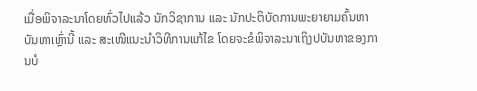ເມື່ອພິຈາລະນາໂດຍທົ່ວໄປແລ້ວ ນັກວິຊາການ ແລະ ນັກປະຕິບັດການພະຍາຍາມຄົ້ນຫາບັນຫາເຫຼົ່ານີ້ ແລະ ສະເໜີແນະນຳວິທີການແກ້ໄຂ ໂດຍຈະຂໍພິຈາລະນາເຖິງປບັນຫາຂອງການບໍ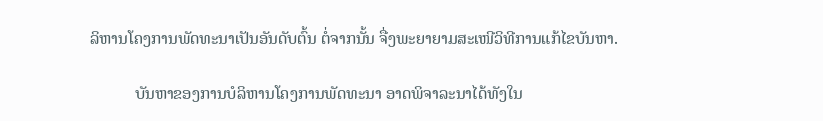ລິຫານໂຄງການພັດທະນາເປັນອັນດັບຕົ້ນ ຕໍ່ຈາກນັ້ນ ຈື່ງພະຍາຍາມສະເໜີວິທີການແກ້ໄຂບັນຫາ.

           ບັນຫາຂອງການບໍລິຫານໂຄງການພັດທະນາ ອາດພິຈາລະນາໄດ້ທັງໃນ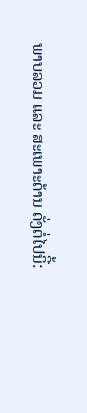ພາບລວມ ແລະ ສະເພາະດ້ານ ດັ່ງຕໍ່ໄປນິີ້: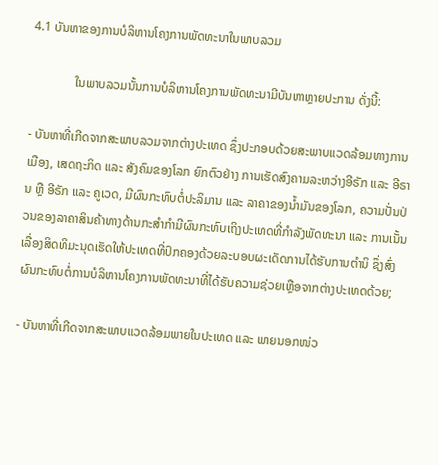4.1 ບັນຫາຂອງການບໍລິຫານໂຄງການພັດທະນາໃນພາບລວມ

              ໃນພາບລວມນັ້ນການບໍລິຫານໂຄງການພັດທະນາມີບັນຫາຫຼາຍປະການ ດັ່ງນີ້:

- ບັນຫາທີ່ເກີດຈາກສະພາບລວມຈາກຕ່າງປະເທດ ຊຶ່ງປະກອບດ້ວຍສະພາບແວດລ້ອມທາງການເມືອງ, ເສດຖະກິດ ແລະ ສັງຄົມຂອງໂລກ ຍົກຕົວຢ່າງ ການເຮັດສົງຄາມລະຫວ່າງອີຣັກ ແລະ ອີຣານ ຫຼື ອີຣັກ ແລະ ຄູເວດ, ມີຜົນກະທົບຕໍ່ປະລິມານ ແລະ ລາຄາຂອງນ້ຳມັນຂອງໂລກ, ຄວາມປັ່ນປ່ວນຂອງລາຄາສິນຄ້າທາງດ້ານກະສຳກຳມີຜົນກະທົບເຖິງປະເທດທີ່ກຳລັງພັດທະນາ ແລະ ການເນັ້ນເລື່ອງສິດທິມະນຸດເຮັດໃຫ້ປະເທດທີ່ປົກຄອງດ້ວຍລະບອບຜະເດັດການໄດ້ຮັບການຕຳນິ ຊຶ່ງສົ່ງຜົນກະທົບຕໍ່ການບໍລິຫານໂຄງການພັດທະນາທີ່ໄດ້ຮັບຄວາມຊ່ວຍເຫຼືອຈາກຕ່າງປະເທດດ້ວຍ;

- ບັນຫາທີ່ເກີດຈາກສະພາບແວດລ້ອມພາຍໃນປະເທດ ແລະ ພາຍນອກໜ່ວ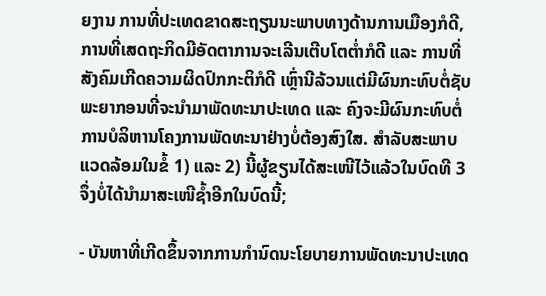ຍງານ ການທີ່ປະເທດຂາດສະຖຽນນະພາບທາງດ້ານການເມືອງກໍດີ, ການທີ່ເສດຖະກິດມີອັດຕາການຈະເລີນເຕີບໂຕຕ່ຳກໍດີ ແລະ ການທີ່ສັງຄົມເກີດຄວາມຜິດປົກກະຕິກໍດີ ເຫຼົ່ານີລ້ວນແຕ່ມີຜົນກະທົບຕໍ່ຊັບພະຍາກອນທີ່ຈະນຳມາພັດທະນາປະເທດ ແລະ ຄົງຈະມີຜົນກະທົບຕໍ່ການບໍລິຫານໂຄງການພັດທະນາຢ່າງບໍ່ຕ້ອງສົງໃສ. ສຳລັບສະພາບແວດລ້ອມໃນຂໍ້ 1) ແລະ 2) ນີ້ຜູ້ຂຽນໄດ້ສະເໜີໄວ້ແລ້ວໃນບົດທີ 3 ຈຶ່ງບໍ່ໄດ້ນໍາມາສະເໜີຊ້ຳອີກໃນບົດນີ້;

- ບັນຫາທີ່ເກີດຂຶ້ນຈາກການກໍານົດນະໂຍບາຍການພັດທະນາປະເທດ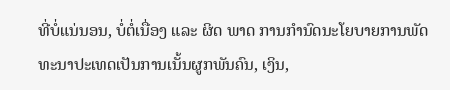ທີ່ບໍ່ແນ່ນອນ, ບໍ່ຕໍ່ເນື່ອງ ແລະ ຜິດ ພາດ ການກຳນົດນະໂຍບາຍການພັດທະນາປະເທດເປັນການເນັ້ນຜູກພັນຄົນ, ເງິນ,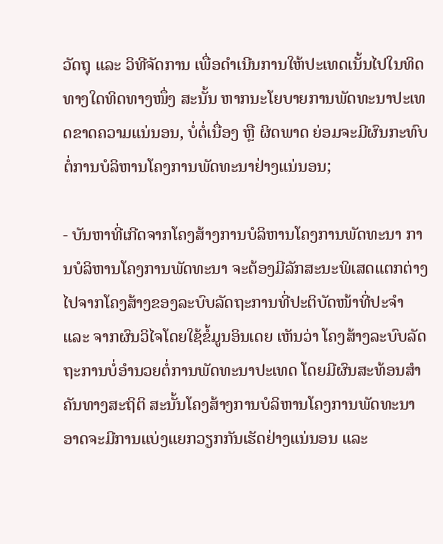ວັດຖຸ ແລະ ວິທີຈັດການ ເພື່ອດຳເນີນການໃຫ້ປະເທດເນັ້ນໄປໃນທິດທາງໃດທິດທາງໜຶ່ງ ສະນັ້ນ ຫາກນະໂຍບາຍການພັດທະນາປະເທດຂາດຄວາມແນ່ນອນ, ບໍ່ຕໍ່ເນື່ອງ ຫຼື ຜິດພາດ ຍ່ອມຈະມີຜົນກະທົບຕໍ່ການບໍລິຫານໂຄງການພັດທະນາຢ່າງແນ່ນອນ;

- ບັນຫາທີ່ເກີດຈາກໂຄງສ້າງການບໍລິຫານໂຄງການພັດທະນາ ການບໍລິຫານໂຄງການພັດທະນາ ຈະຕ້ອງມີລັກສະນະພິເສດແຕກຕ່າງໄປຈາກໂຄງສ້າງຂອງລະບົບລັດຖະການທີ່ປະຕິບັດໜ້າທີ່ປະຈຳ ແລະ ຈາກຜົນວິໄຈໂດຍໃຊ້ຂໍ້ມູນອິນເດຍ ເຫັນວ່າ ໂຄງສ້າງລະບົບລັດຖະການບໍ່ອຳນວຍຕໍ່ການພັດທະນາປະເທດ ໂດຍມີຜົນສະທ້ອນສຳຄັນທາງສະຖິຕິ ສະນັ້ນໂຄງສ້າງການບໍລິຫານໂຄງການພັດທະນາອາດຈະມີການແບ່ງແຍກວຽກກັນເຮັດຢ່າງແນ່ນອນ ແລະ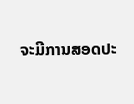ຈະມີການສອດປະ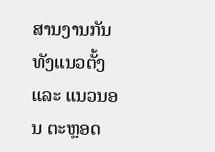ສານງານກັນທັງແນວຕັ້ງ ແລະ ແນວນອນ ຕະຫຼອດ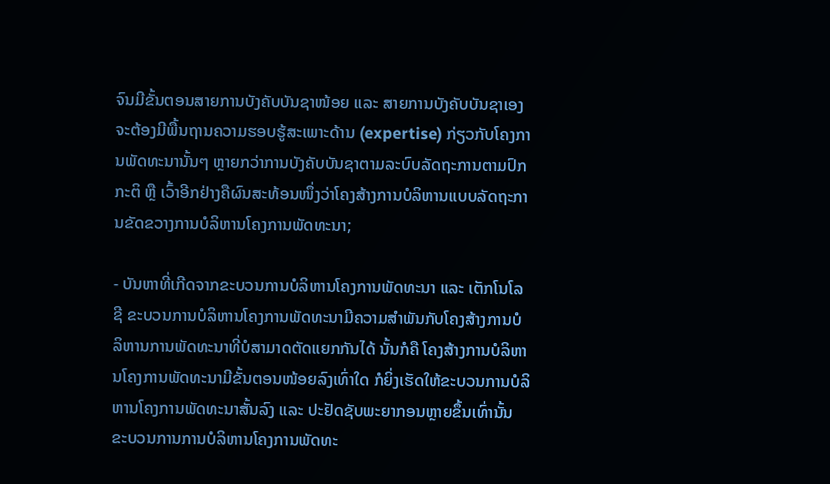ຈົນມີຂັ້ນຕອນສາຍການບັງຄັບບັນຊາໜ້ອຍ ແລະ ສາຍການບັງຄັບບັນຊາເອງຈະຕ້ອງມີພື້ນຖານຄວາມຮອບຮູ້ສະເພາະດ້ານ (expertise) ກ່ຽວກັບໂຄງການພັດທະນານັ້ນໆ ຫຼາຍກວ່າການບັງຄັບບັນຊາຕາມລະບົບລັດຖະການຕາມປົກກະຕິ ຫຼື ເວົ້າອີກຢ່າງຄືຜົນສະທ້ອນໜຶ່ງວ່າໂຄງສ້າງການບໍລິຫານແບບລັດຖະການຂັດຂວາງການບໍລິຫານໂຄງການພັດທະນາ;

- ບັນຫາທີ່ເກີດຈາກຂະບວນການບໍລິຫານໂຄງການພັດທະນາ ແລະ ເຕັກໂນໂລຊີ ຂະບວນການບໍລິຫານໂຄງການພັດທະນາມີຄວາມສຳພັນກັບໂຄງສ້າງການບໍລິຫານການພັດທະນາທີ່ບໍສາມາດຕັດແຍກກັນໄດ້ ນັ້ນກໍຄື ໂຄງສ້າງການບໍລິຫານໂຄງການພັດທະນາມີຂັ້ນຕອນໜ້ອຍລົງເທົ່າໃດ ກໍຍິ່ງເຮັດໃຫ້ຂະບວນການບໍລິຫານໂຄງການພັດທະນາສັ້ນລົງ ແລະ ປະຢັດຊັບພະຍາກອນຫຼາຍຂຶ້ນເທົ່ານັ້ນ ຂະບວນການການບໍລິຫານໂຄງການພັດທະ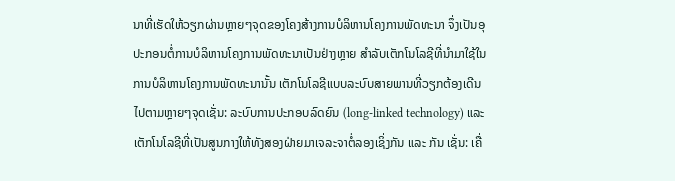ນາທີ່ເຮັດໃຫ້ວຽກຜ່ານຫຼາຍໆຈຸດຂອງໂຄງສ້າງການບໍລິຫານໂຄງການພັດທະນາ ຈຶ່ງເປັນອຸປະກອນຕໍ່ການບໍລິຫານໂຄງການພັດທະນາເປັນຢ່າງຫຼາຍ ສຳລັບເຕັກໂນໂລຊີທີ່ນຳມາໃຊ້ໃນການບໍລິຫານໂຄງການພັດທະນານັ້ນ ເຕັກໂນໂລຊີແບບລະບົບສາຍພານທີ່ວຽກຕ້ອງເດີນໄປຕາມຫຼາຍໆຈຸດເຊັ່ນ: ລະບົບການປະກອບລົດຍົນ (long-linked technology) ແລະ ເຕັກໂນໂລຊີທີ່ເປັນສູນກາງໃຫ້ທັງສອງຝ່າຍມາເຈລະຈາຕໍ່ລອງເຊິ່ງກັນ ແລະ ກັນ ເຊັ່ນ: ເຄື່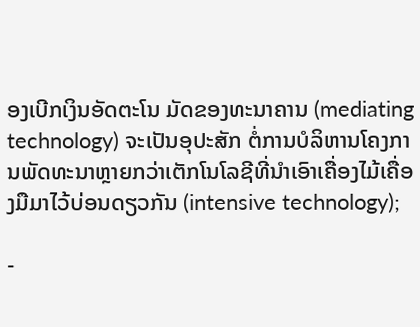ອງເບີກເງິນອັດຕະໂນ ມັດຂອງທະນາຄານ (mediating technology) ຈະເປັນອຸປະສັກ ຕໍ່ການບໍລິຫານໂຄງການພັດທະນາຫຼາຍກວ່າເຕັກໂນໂລຊີທີ່ນຳເອົາເຄື່ອງໄມ້ເຄື່ອງມືມາໄວ້ບ່ອນດຽວກັນ (intensive technology);

-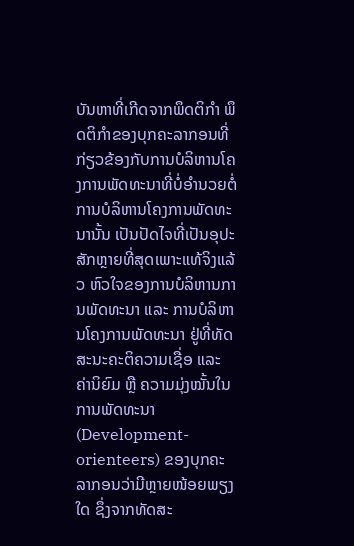ບັນຫາທີ່ເກີດຈາກພຶດຕິກໍາ ພຶດຕິກໍາຂອງບຸກຄະລາກອນທີ່ກ່ຽວຂ້ອງກັບການບໍລິຫານໂຄງການພັດທະນາທີ່ບໍ່ອຳນວຍຕໍ່ການບໍລິຫານໂຄງການພັດທະນານັ້ນ ເປັນປັດໄຈທີ່ເປັນອຸປະສັກຫຼາຍທີ່ສຸດເພາະແທ້ຈິງແລ້ວ ຫົວໃຈຂອງການບໍລິຫານການພັດທະນາ ແລະ ການບໍລິຫານໂຄງການພັດທະນາ ຢູ່ທີ່ທັດສະນະຄະຕິຄວາມເຊື່ອ ແລະ ຄ່ານິຍົມ ຫຼື ຄວາມມຸ່ງໝັ້ນໃນການພັດທະນາ (Development-orienteers) ຂອງບຸກຄະລາກອນວ່າມີຫຼາຍໜ້ອຍພຽງໃດ ຊຶ່ງຈາກທັດສະ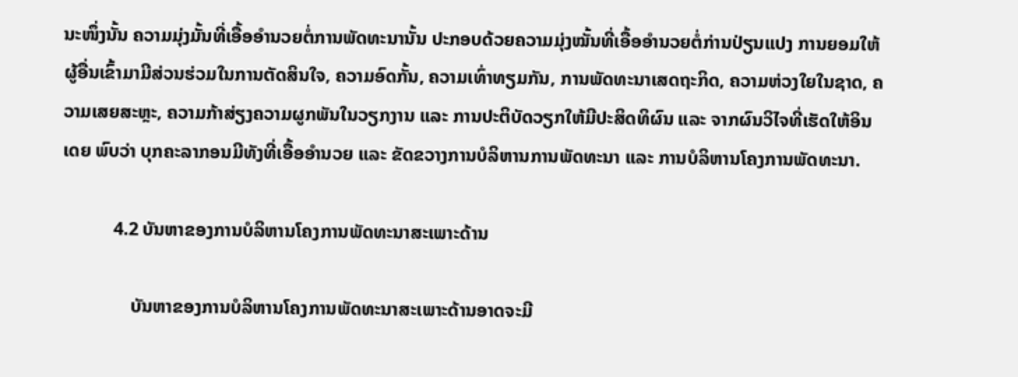ນະໜຶ່ງນັ້ນ ຄວາມມຸ່ງມັ້ນທີ່ເອື້ອອຳນວຍຕໍ່ການພັດທະນານັ້ນ ປະກອບດ້ວຍຄວາມມຸ່ງໝັ້ນທີ່ເອື້ອອຳນວຍຕໍ່ກ່ານປ່ຽນແປງ ການຍອມໃຫ້ຜູ້ອື່ນເຂົ້າມາມີສ່ວນຮ່ວມໃນການຕັດສິນໃຈ, ຄວາມອົດກັ້ນ, ຄວາມເທົ່າທຽມກັນ, ການພັດທະນາເສດຖະກິດ, ຄວາມຫ່ວງໃຍໃນຊາດ, ຄວາມເສຍສະຫຼະ, ຄວາມກ້າສ່ຽງຄວາມຜູກພັນໃນວຽກງານ ແລະ ການປະຕິບັດວຽກໃຫ້ມີປະສິດທິຜົນ ແລະ ຈາກຜົນວິໄຈທີ່ເຮັດໃຫ້ອິນເດຍ ພົບວ່າ ບຸກຄະລາກອນມີທັງທີ່ເອື້ອອຳນວຍ ແລະ ຂັດຂວາງການບໍລິຫານການພັດທະນາ ແລະ ການບໍລິຫານໂຄງການພັດທະນາ.

           4.2 ບັນຫາຂອງການບໍລິຫານໂຄງການພັດທະນາສະເພາະດ້ານ

               ບັນຫາຂອງການບໍລິຫານໂຄງການພັດທະນາສະເພາະດ້ານອາດຈະມີ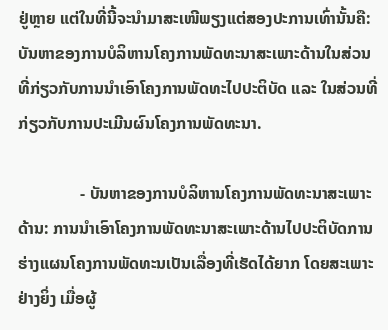ຢູ່ຫຼາຍ ແຕ່ໃນທີ່ນີ້ຈະນຳມາສະເໜີພຽງແຕ່ສອງປະການເທົ່ານັ້ນຄື: ບັນຫາຂອງການບໍລິຫານໂຄງການພັດທະນາສະເພາະດ້ານໃນສ່ວນທີ່ກ່ຽວກັບການນຳເອົາໂຄງການພັດທະໄປປະຕິບັດ ແລະ ໃນສ່ວນທີ່ກ່ຽວກັບການປະເມີນຜົນໂຄງການພັດທະນາ.

               - ບັນຫາຂອງການບໍລິຫານໂຄງການພັດທະນາສະເພາະດ້ານ: ການນຳເອົາໂຄງການພັດທະນາສະເພາະດ້ານໄປປະຕິບັດການຮ່າງແຜນໂຄງການພັດທະນເປັນເລື່ອງທີ່ເຮັດໄດ້ຍາກ ໂດຍສະເພາະຢ່າງຍິ່ງ ເມື່ອຜູ້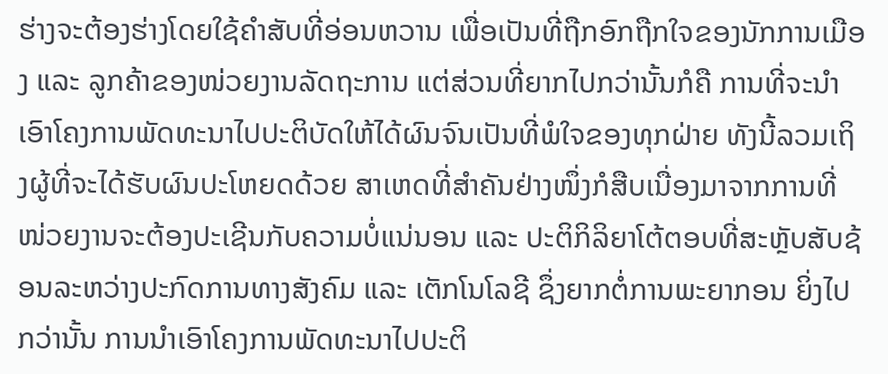ຮ່າງຈະຕ້ອງຮ່າງໂດຍໃຊ້ຄຳສັບທີ່ອ່ອນຫວານ ເພື່ອເປັນທີ່ຖືກອົກຖືກໃຈຂອງນັກການເມືອງ ແລະ ລູກຄ້າຂອງໜ່ວຍງານລັດຖະການ ແຕ່ສ່ວນທີ່ຍາກໄປກວ່ານັ້ນກໍຄື ການທີ່ຈະນຳເອົາໂຄງການພັດທະນາໄປປະຕິບັດໃຫ້ໄດ້ຜົນຈົນເປັນທີ່ພໍໃຈຂອງທຸກຝ່າຍ ທັງນີ້ລວມເຖິງຜູ້ທີ່ຈະໄດ້ຮັບຜົນປະໂຫຍດດ້ວຍ ສາເຫດທີ່ສຳຄັນຢ່າງໜຶ່ງກໍສືບເນື່ອງມາຈາກການທີ່ໜ່ວຍງານຈະຕ້ອງປະເຊີນກັບຄວາມບໍ່ແນ່ນອນ ແລະ ປະຕິກິລິຍາໂຕ້ຕອບທີ່ສະຫຼັບສັບຊ້ອນລະຫວ່າງປະກົດການທາງສັງຄົມ ແລະ ເຕັກໂນໂລຊີ ຊຶ່ງຍາກຕໍ່ການພະຍາກອນ ຍິ່ງໄປກວ່ານັ້ນ ການນຳເອົາໂຄງການພັດທະນາໄປປະຕິ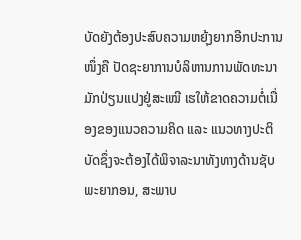ບັດຍັງຕ້ອງປະສົບຄວາມຫຍຸ້ງຍາກອີກປະການໜຶ່ງຄື ປັດຊະຍາການບໍລິຫານການພັດທະນາມັກປ່ຽນແປງຢູ່ສະເໝີ ເຮໃຫ້ຂາດຄວາມຕໍ່ເນື່ອງຂອງແນວຄວາມຄິດ ແລະ ແນວທາງປະຕິບັດຊຶ່ງຈະຕ້ອງໄດ້ພິຈາລະນາທັງທາງດ້ານຊັບພະຍາກອນ, ສະພາບ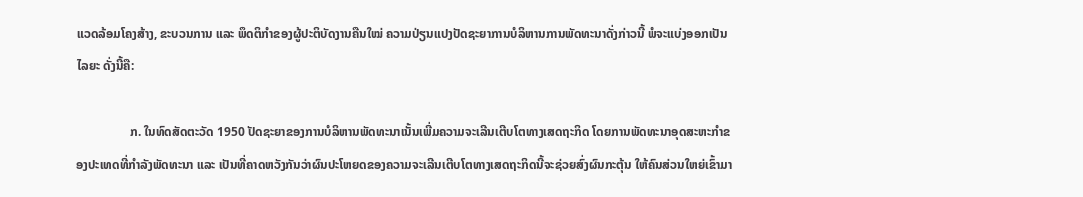ແວດລ້ອມໂຄງສ້າງ, ຂະບວນການ ແລະ ພຶດຕິກຳຂອງຜູ້ປະຕິບັດງານຄືນໃໝ່ ຄວາມປ່ຽນແປງປັດຊະຍາການບໍລິຫານການພັດທະນາດັ່ງກ່າວນີ້ ພໍຈະແບ່ງອອກເປັນໄລຍະ ດັ່ງນີ້ຄື:

                 ກ. ໃນທົດສັດຕະວັດ 1950 ປັດຊະຍາຂອງການບໍລິຫານພັດທະນາເນັ້ນເພີ່ມຄວາມຈະເລີນເຕີບໂຕທາງເສດຖະກິດ ໂດຍການພັດທະນາອຸດສະຫະກຳຂອງປະເທດທີ່ກຳລັງພັດທະນາ ແລະ ເປັນທີ່ຄາດຫວັງກັນວ່າຜົນປະໂຫຍດຂອງຄວາມຈະເລີນເຕີບໂຕທາງເສດຖະກິດນີ້ຈະຊ່ວຍສົ່ງຜົນກະຕຸ້ນ ໃຫ້ຄົນສ່ວນໃຫຍ່ເຂົ້າມາ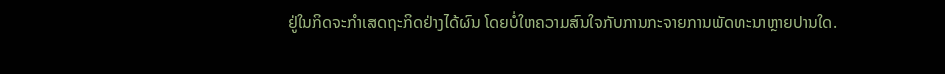ຢູ່ໃນກິດຈະກຳເສດຖະກິດຢ່າງໄດ້ຜົນ ໂດຍບໍ່ໃຫຄວາມສົນໃຈກັບການກະຈາຍການພັດທະນາຫຼາຍປານໃດ.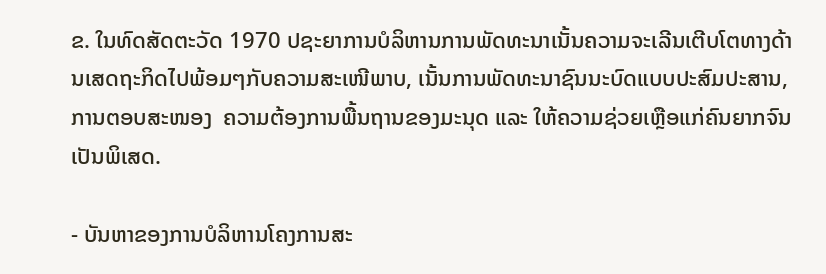ຂ. ໃນທົດສັດຕະວັດ 1970 ປຊະຍາການບໍລິຫານການພັດທະນາເນັ້ນຄວາມຈະເລີນເຕີບໂຕທາງດ້ານເສດຖະກິດໄປພ້ອມໆກັບຄວາມສະເໜີພາບ, ເນັ້ນການພັດທະນາຊົນນະບົດແບບປະສົມປະສານ, ການຕອບສະໜອງ  ຄວາມຕ້ອງການພື້ນຖານຂອງມະນຸດ ແລະ ໃຫ້ຄວາມຊ່ວຍເຫຼືອແກ່ຄົນຍາກຈົນເປັນພິເສດ.

- ບັນຫາຂອງການບໍລິຫານໂຄງການສະ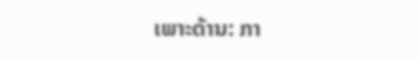ເພາະດ້ານ: ກາ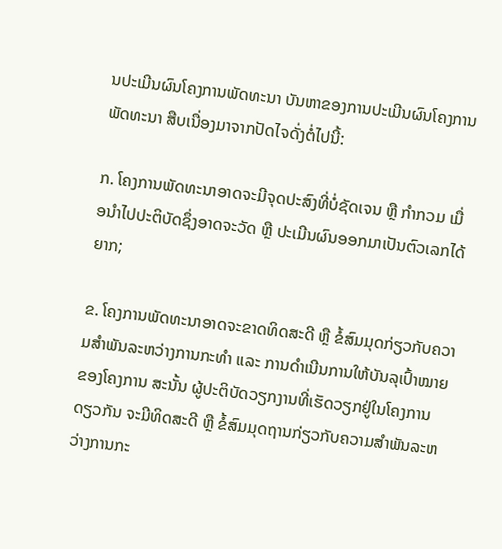ນປະເມີນຜົນໂຄງການພັດທະນາ ບັນຫາຂອງການປະເມີນຜົນໂຄງການພັດທະນາ ສືບເນື່ອງມາຈາກປັດໄຈດັ່ງຕໍ່ໄປນີ້:

ກ. ໂຄງການພັດທະນາອາດຈະມີຈຸດປະສົງທີ່ບໍ່ຊັດເຈນ ຫຼື ກຳກວມ ເມື່ອນຳໄປປະຕິບັດຊຶ່ງອາດຈະວັດ ຫຼື ປະເມີນຜົນອອກມາເປັນຕົວເລກໄດ້ຍາກ;

ຂ. ໂຄງການພັດທະນາອາດຈະຂາດທິດສະດີ ຫຼື ຂໍ້ສົມມຸດກ່ຽວກັບຄວາມສຳພັນລະຫວ່າງການກະທຳ ແລະ ການດຳເນີນການໃຫ້ບັນລຸເປົ້າໝາຍຂອງໂຄງການ ສະນັ້ນ ຜູ້ປະຕິບັດວຽກງານທີ່ເຮັດວຽກຢູ່ໃນໂຄງການດຽວກັນ ຈະມີທິດສະດີ ຫຼື ຂໍ້ສົມມຸດຖານກ່ຽວກັບຄວາມສຳພັນລະຫວ່າງການກະ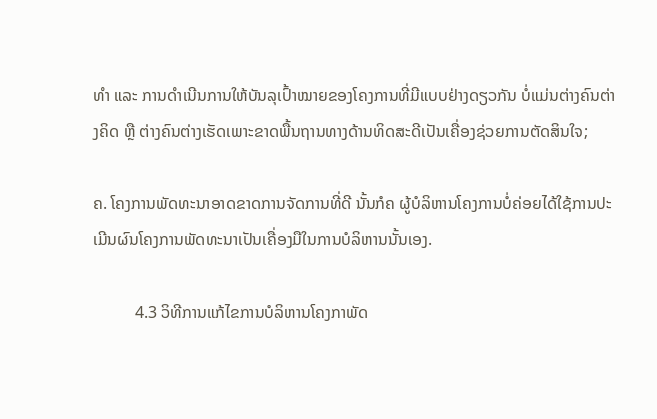ທຳ ແລະ ການດຳເນີນການໃຫ້ບັນລຸເປົ້າໝາຍຂອງໂຄງການທີ່ມີແບບຢ່າງດຽວກັນ ບໍ່ແມ່ນຕ່າງຄົນຕ່າງຄິດ ຫຼື ຕ່າງຄົນຕ່າງເຮັດເພາະຂາດພື້ນຖານທາງດ້ານທິດສະດີເປັນເຄື່ອງຊ່ວຍການຕັດສິນໃຈ;

ຄ. ໂຄງການພັດທະນາອາດຂາດການຈັດການທີ່ດີ ນັ້ນກໍຄ ຜູ້ບໍລິຫານໂຄງການບໍ່ຄ່ອຍໄດ້ໃຊ້ການປະເມີນຜົນໂຄງການພັດທະນາເປັນເຄື່ອງມືໃນການບໍລິຫານນັ້ນເອງ.

          4.3 ວິທີການແກ້ໄຂການບໍລິຫານໂຄງກາພັດ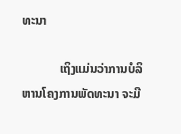ທະນາ

            ເຖິງແມ່ນວ່າການບໍລິຫານໂຄງການພັດທະນາ ຈະມີ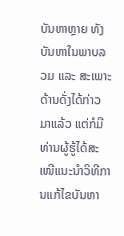ບັນຫາຫຼາຍ ທັງບັນຫາໃນພາບລວມ ແລະ ສະເພາະດ້ານດັ່ງໄດ້ກ່າວມາແລ້ວ ແຕ່ກໍມີທ່ານຜູ້ຮູ້ໄດ້ສະເໜີແນະນຳວິທີການແກ້ໄຂບັນຫາ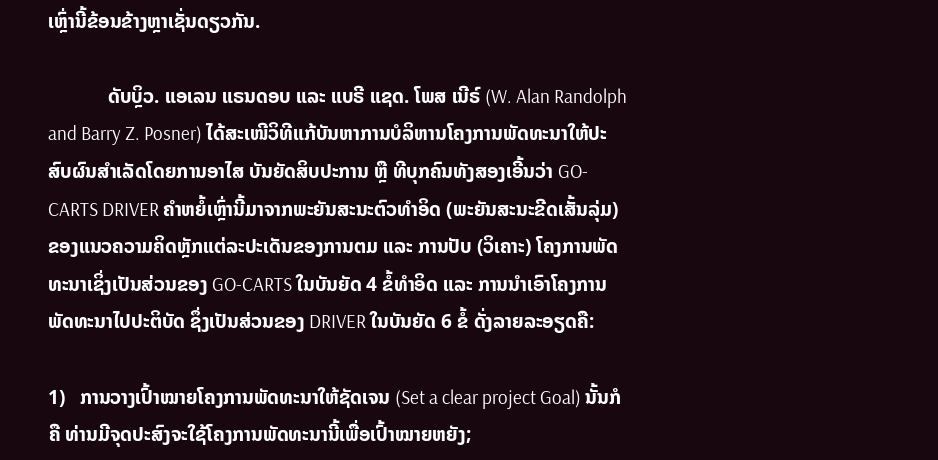ເຫຼົ່ານີ້ຂ້ອນຂ້າງຫຼາເຊັ່ນດຽວກັນ.

            ດັບບຼິວ. ແອເລນ ແຣນດອບ ແລະ ແບຣີ ແຊດ. ໂພສ ເນີຣ໌ (W. Alan Randolph and Barry Z. Posner) ໄດ້ສະເໜີວິທີແກ້ບັນຫາການບໍລິຫານໂຄງການພັດທະນາໃຫ້ປະສົບຜົນສຳເລັດໂດຍການອາໄສ ບັນຍັດສິບປະການ ຫຼື ທີບຸກຄົນທັງສອງເອີ້ນວ່າ GO-CARTS DRIVER ຄຳຫຍໍ້ເຫຼົ່ານີ້ມາຈາກພະຍັນສະນະຕົວທຳອິດ (ພະຍັນສະນະຂີດເສັ້ນລຸ່ມ) ຂອງແນວຄວາມຄິດຫຼັກແຕ່ລະປະເດັນຂອງການຕມ ແລະ ການປັບ (ວິເຄາະ) ໂຄງການພັດທະນາເຊິ່ງເປັນສ່ວນຂອງ GO-CARTS ໃນບັນຍັດ 4 ຂໍ້ທໍາອິດ ແລະ ການນຳເອົາໂຄງການພັດທະນາໄປປະຕິບັດ ຊຶ່ງເປັນສ່ວນຂອງ DRIVER ໃນບັນຍັດ 6 ຂໍ້ ດັ່ງລາຍລະອຽດຄື:

1)   ການວາງເປົ້າໝາຍໂຄງການພັດທະນາໃຫ້ຊັດເຈນ (Set a clear project Goal) ນັ້ນກໍຄື ທ່ານມີຈຸດປະສົງຈະໃຊ້ໂຄງການພັດທະນານີ້ເພື່ອເປົ້າໝາຍຫຍັງ;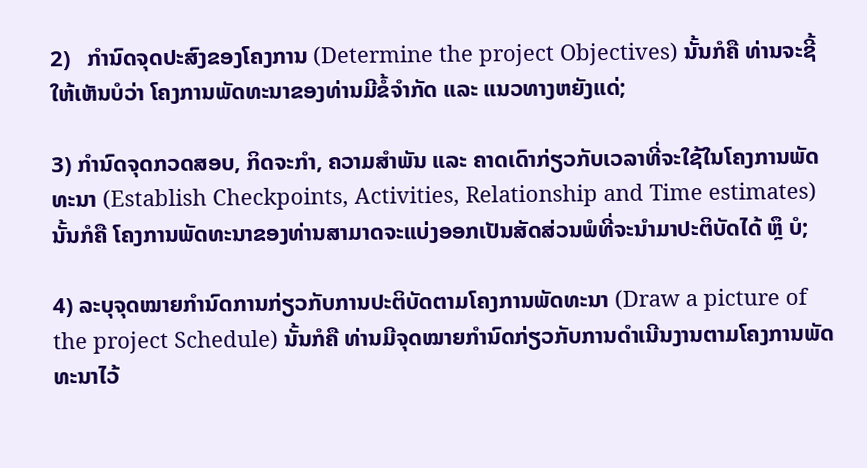2)   ກຳນົດຈຸດປະສົງຂອງໂຄງການ (Determine the project Objectives) ນັ້ນກໍຄື ທ່ານຈະຊີ້ໃຫ້ເຫັນບໍວ່າ ໂຄງການພັດທະນາຂອງທ່ານມີຂໍ້ຈຳກັດ ແລະ ແນວທາງຫຍັງແດ່;

3) ກຳນົດຈຸດກວດສອບ, ກິດຈະກຳ, ຄວາມສຳພັນ ແລະ ຄາດເດົາກ່ຽວກັບເວລາທີ່ຈະໃຊ້ໃນໂຄງການພັດທະນາ (Establish Checkpoints, Activities, Relationship and Time estimates)  ນັ້ນກໍຄື ໂຄງການພັດທະນາຂອງທ່ານສາມາດຈະແບ່ງອອກເປັນສັດສ່ວນພໍທີ່ຈະນໍາມາປະຕິບັດໄດ້ ຫຼຶ ບໍ;

4) ລະບຸຈຸດໝາຍກຳນົດການກ່ຽວກັບການປະຕິບັດຕາມໂຄງການພັດທະນາ (Draw a picture of the project Schedule) ນັ້ນກໍຄື ທ່ານມີຈຸດໝາຍກຳນົດກ່ຽວກັບການດຳເນີນງານຕາມໂຄງການພັດທະນາໄວ້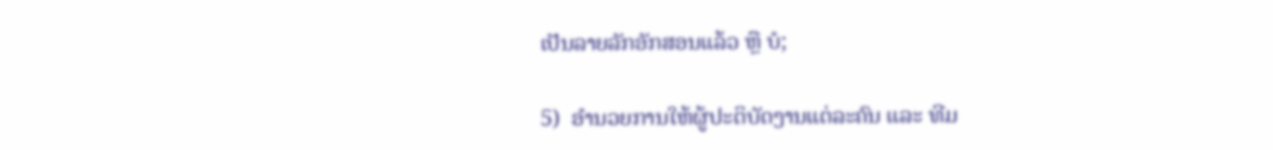ເປັນລາຍລັກອັກສອນແລ້ວ ຫຼື ບໍ;

5)  ອຳນວຍການໃຫ້ຜູ້ປະຕິບັດງານແຕ່ລະຄົນ ແລະ ທີມ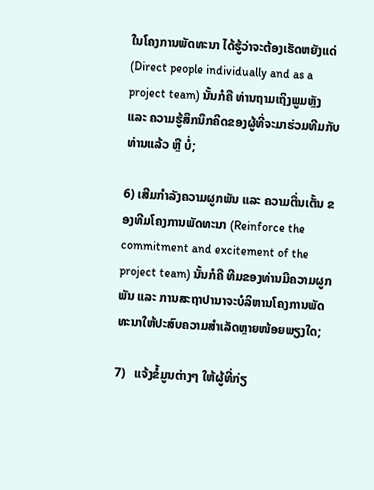ໃນໂຄງການພັດທະນາ ໄດ້ຮູ້ວ່າຈະຕ້ອງເຮັດຫຍັງແດ່ (Direct people individually and as a project team) ນັ້ນກໍຄື ທ່ານຖາມເຖິງພູມຫຼັງ ແລະ ຄວາມຮູ້ສຶກນຶກຄິດຂອງຜູ້ທີ່ຈະມາຮ່ວມທີມກັບທ່ານແລ້ວ ຫຼື ບໍ່;

6) ເສີມກຳລັງຄວາມຜູກພັນ ແລະ ຄວາມຕື່ນເຕັ້ນ ຂອງທີມໂຄງການພັດທະນາ (Reinforce the commitment and excitement of the project team) ນັ້ນກໍຄື ທີມຂອງທ່ານມີຄວາມຜູກພັນ ແລະ ການສະຖາປານາຈະບໍລິຫານໂຄງການພັດທະນາໃຫ້ປະສົບຄວາມສຳເລັດຫຼາຍໜ້ອຍພຽງໃດ;

7)   ແຈ້ງຂໍ້ມູນຕ່າງໆ ໃຫ້ຜູ້ທີ່ກ່ຽ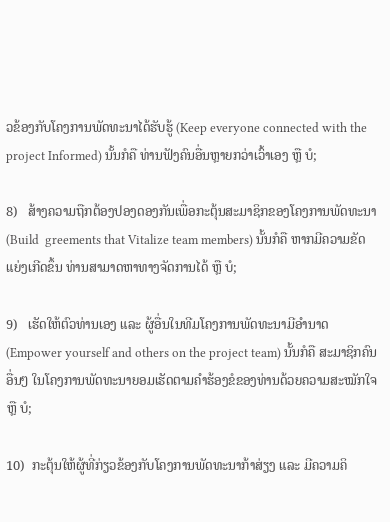ວຂ້ອງກັບໂຄງການພັດທະນາໄດ້ຮັບຮູ້ (Keep everyone connected with the project Informed) ນັ້ນກໍຄື ທ່ານຟັງຄົນອື່ນຫຼາຍກວ່າເວົ້າເອງ ຫຼື ບໍ;

8)   ສ້າງຄວາມຖືກຕ້ອງປອງດອງກັນເພື່ອກະຕຸ້ນສະມາຊິກຂອງໂຄງການພັດທະນາ (Build  greements that Vitalize team members) ນັ້ນກໍຄື ຫາກມີຄວາມຂັດແຍ່ງເກີດຂຶ້ນ ທ່ານສາມາດຫາທາງຈັດການໄດ້ ຫຼື ບໍ;

9)   ເຮັດໃຫ້ຕົວທ່ານເອງ ແລະ ຜູ້ອື່ນໃນທີມໂຄງການພັດທະນາມີອຳນາດ (Empower yourself and others on the project team) ນັ້ນກໍຄື ສະມາຊິກຄົນອື່ນໆ ໃນໂຄງການພັດທະນາຍອມເຮັດຕາມຄຳຮ້ອງຂໍຂອງທ່ານດ້ວຍຄວາມສະໝັກໃຈ ຫຼື ບໍ;

10)  ກະຕຸ້ນໃຫ້ຜູ້ທີ່ກ່ຽວຂ້ອງກັບໂຄງການພັດທະນາກ້າສ່ຽງ ແລະ ມີຄວາມຄິ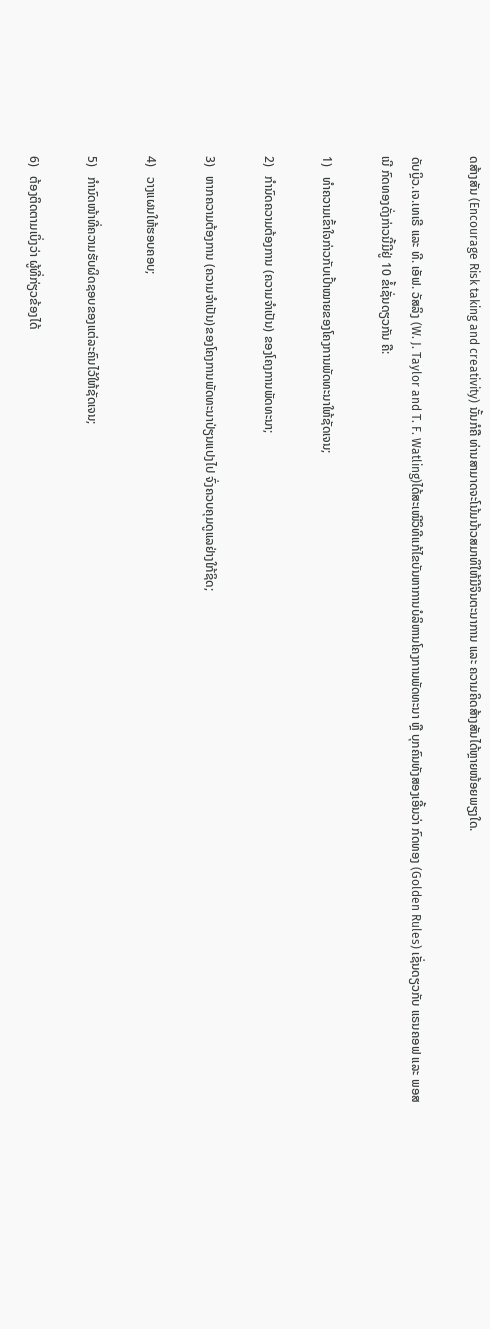ດສ້າງສັນ (Encourage Risk taking and creativity) ນັ້ນກໍຄື ທ່ານສາມາດຈະໂນ້ມນ້າວສມາທິໃຫ້ມີຈິນຕະນາການ ແລະ ຄວາມຄິດສ້າງສັນໄດ້ຫຼາຍໜ້ອຍພຽງໃດ.

ດັບບຼິວ.ເຈ.ເທເຣີ ແລະ ທີ. ເອັຟ. ວັສລິງ (W. J. Taylor and T. F. Watling)ໄດ້ສະເໜີວິທີແກ້ໄຂບັນຫາການບໍລິຫານໂຄງການພັດທະນາ ຫຼື ບຸກຄົນທັງສອງເອີ້ນວ່າ ກົດທອງ (Golden Rules) ເຊັ່ນດຽວກັບ ແຣນຄອຟ ແລະ ພອສເນີ ກົດທອງດັ່ງກ່າວນີ້ມີຢູ່ 10 ຂໍ້ເຊັ່ນດຽວກັນ ຄື:

1)   ທຳຄວາມເຂົ້າໃຈກ່າວກັບເປົ້າໝາຍຂອງໂຄງການພັດທະນາໃຫ້ຊັດເຈນ;

2)   ກຳນົດຄວາມຕ້ອງການ (ຄວາມຈໍາເປັນ) ຂອງໂຄງການພັດທະນາ;

3)   ຫາກຄວາມຕ້ອງການ (ຄວາມຈໍາເປັນ)ຂອງໂຄງການພັດທະນາປ່ຽນແປງໄປ ຈົ່ງຄວບຄຸມດູແລຢ່າງໃກ້ຊິດ;

4)   ວາງແຜນໃຫ້ຮອບຄອບ;

5)   ກຳນົດໜ້າທີ່ຄວາມຮັບຜິດຊອບຂອງແຕ່ລະຄົນໄວ້ໃຫ້ຊັດເຈນ;

6)   ຕ້ອງຕິດຕາມເບິ່ງວ່າ ຜູ້ທີ່ກ່ຽວຂ້ອງໄດ້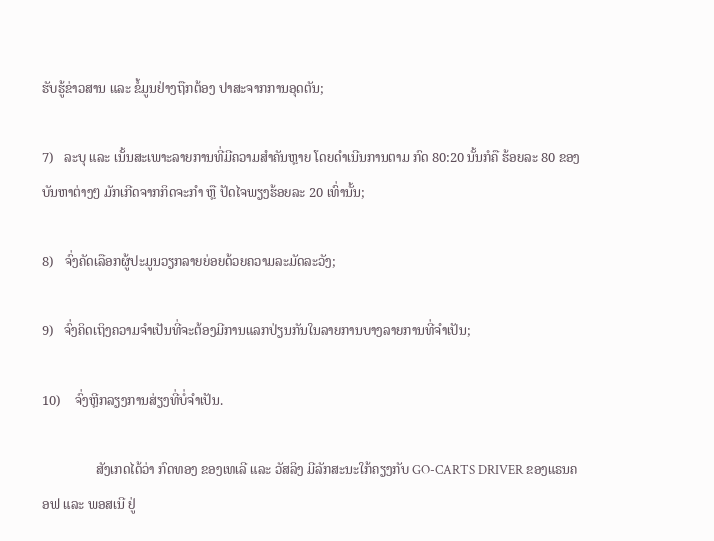ຮັບຮູ້ຂ່າວສານ ແລະ ຂໍ້ມູນຢ່າງຖືກຕ້ອງ ປາສະຈາກການອຸດຕັນ;

7)   ລະບຸ ແລະ ເນັ້ນສະເພາະລາຍການທີ່ມີຄວາມສຳຄັນຫຼາຍ ໂດຍດຳເນີນການຕາມ ກົດ 80:20 ນັ້ນກໍຄື ຮ້ອຍລະ 80 ຂອງບັນຫາຕ່າງໆ ມັກເກີດຈາກກິດຈະກໍາ ຫຼື ປັດໄຈພຽງຮ້ອຍລະ 20 ເທົ່ານັ້ນ;

8)   ຈົ່ງຄັດເລືອກຜູ້ປະມູນວຽກລາຍຍ່ອຍດ້ວຍຄວາມລະມັດລະວັງ;

9)   ຈົ່ງຄິດເຖິງຄວາມຈຳເປັນທີ່ຈະຕ້ອງມີການແລກປ່ຽນກັນໃນລາຍການບາງລາຍການທີ່ຈຳເປັນ;

10)    ຈົ່ງຫຼີກລຽງການສ່ຽງທີ່ບໍ່ຈໍາເປັນ.

                ສັງເກດໄດ້ວ່າ ກົດທອງ ຂອງເທເລີ ແລະ ວັສລິງ ມີລັກສະນະໃກ້ຄຽງກັບ GO-CARTS DRIVER ຂອງແຣນຄອຟ ແລະ ພອສເນີ ຢູ່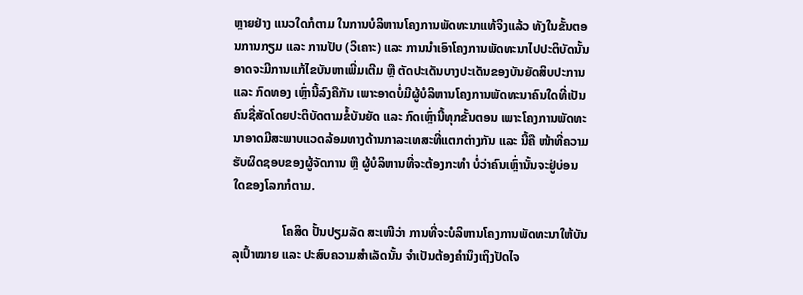ຫຼາຍຢ່າງ ແນວໃດກໍຕາມ ໃນການບໍລິຫານໂຄງການພັດທະນາແທ້ຈິງແລ້ວ ທັງໃນຂັ້ນຕອນການກຽມ ແລະ ການປັບ (ວິເຄາະ) ແລະ ການນໍາເອົາໂຄງການພັດທະນາໄປປະຕິບັດນັ້ນ ອາດຈະມີການແກ້ໄຂບັນຫາເພີ່ມເຕີມ ຫຼື ຕັດປະເດັນບາງປະເດັນຂອງບັນຍັດສິບປະການ ແລະ ກົດທອງ ເຫຼົ່ານີ້ລົງຄືກັນ ເພາະອາດບໍ່ມີຜູ້ບໍລິຫານໂຄງການພັດທະນາຄົນໃດທີ່ເປັນຄົນຊື່ສັດໂດຍປະຕິບັດຕາມຂໍ້ບັນຍັດ ແລະ ກົດເຫຼົ່ານີ້ທຸກຂັ້ນຕອນ ເພາະໂຄງການພັດທະນາອາດມີສະພາບແວດລ້ອມທາງດ້ານກາລະເທສະທີ່ແຕກຕ່າງກັນ ແລະ ນີ້ຄື ໜ້າທີ່ຄວາມຮັບຜິດຊອບຂອງຜູ້ຈັດການ ຫຼື ຜູ້ບໍລິຫານທີ່ຈະຕ້ອງກະທຳ ບໍ່ວ່າຄົນເຫຼົ່ານັ້ນຈະຢູ່ບ່ອນໃດຂອງໂລກກໍຕາມ.

                ໂຄສິດ ປັ້ນປຽມລັດ ສະເໜີວ່າ ການທີ່ຈະບໍລິຫານໂຄງການພັດທະນາໃຫ້ບັນລຸເປົ້າໝາຍ ແລະ ປະສົບຄວາມສຳເລັດນັ້ນ ຈຳເປັນຕ້ອງຄຳນຶງເຖິງປັດໄຈ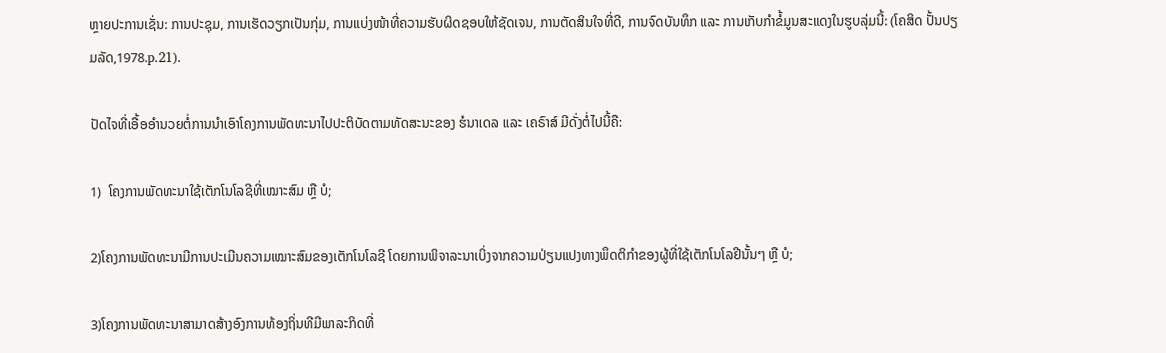ຫຼາຍປະການເຊັ່ນ: ການປະຊຸມ, ການເຮັດວຽກເປັນກຸ່ມ, ການແບ່ງໜ້າທີ່ຄວາມຮັບຜິດຊອບໃຫ້ຊັດເຈນ, ການຕັດສິນໃຈທີ່ດີ, ການຈົດບັນທຶກ ແລະ ການເກັບກຳຂໍ້ມູນສະແດງໃນຮູບລຸ່ມນີ້: (ໂຄສິດ ປັ້ນປຽມລັດ,1978.p.21).

ປັດໄຈທີ່ເອື້ອອຳນວຍຕໍ່ການນຳເອົາໂຄງການພັດທະນາໄປປະຕິບັດຕາມທັດສະນະຂອງ ຮໍນາເດລ ແລະ ເຄຣົາສ໌ ມີດັ່ງຕໍ່ໄປນີ້ຄື:

1)  ໂຄງການພັດທະນາໃຊ້ເຕັກໂນໂລຊີທີ່ເໝາະສົມ ຫຼື ບໍ;

2)ໂຄງການພັດທະນາມີການປະເມີນຄວາມເໝາະສົມຂອງເຕັກໂນໂລຊີ ໂດຍການພິຈາລະນາເບິ່ງຈາກຄວາມປ່ຽນແປງທາງພຶດຕິກຳຂອງຜູ້ທີ່ໃຊ້ເຕັກໂນໂລຢີນັ້ນໆ ຫຼື ບໍ;

3)ໂຄງການພັດທະນາສາມາດສ້າງອົງການທ້ອງຖິ່ນທີມີພາລະກິດທີ່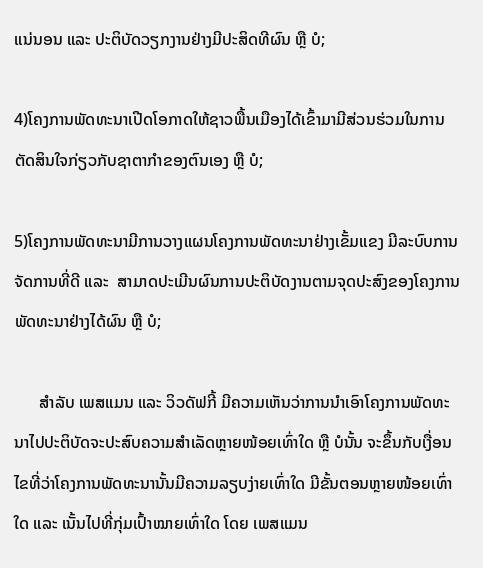ແນ່ນອນ ແລະ ປະຕິບັດວຽກງານຢ່າງມີປະສິດທີຜົນ ຫຼື ບໍ;

4)ໂຄງການພັດທະນາເປີດໂອກາດໃຫ້ຊາວພື້ນເມືອງໄດ້ເຂົ້າມາມີສ່ວນຮ່ວມໃນການຕັດສິນໃຈກ່ຽວກັບຊາຕາກຳຂອງຕົນເອງ ຫຼື ບໍ;

5)ໂຄງການພັດທະນາມີການວາງແຜນໂຄງການພັດທະນາຢ່າງເຂັ້ມແຂງ ມີລະບົບການຈັດການທີ່ດີ ແລະ  ສາມາດປະເມີນຜົນການປະຕິບັດງານຕາມຈຸດປະສົງຂອງໂຄງການພັດທະນາຢ່າງໄດ້ຜົນ ຫຼື ບໍ;

      ສຳລັບ ເພສແມນ ແລະ ວິວດັຟກີ້ ມີຄວາມເຫັນວ່າການນໍາເອົາໂຄງການພັດທະນາໄປປະຕິບັດຈະປະສົບຄວາມສຳເລັດຫຼາຍໜ້ອຍເທົ່າໃດ ຫຼື ບໍນັ້ນ ຈະຂຶ້ນກັບເງື່ອນໄຂທີ່ວ່າໂຄງການພັດທະນານັ້ນມີຄວາມລຽບງ່າຍເທົ່າໃດ ມີຂັ້ນຕອນຫຼາຍໜ້ອຍເທົ່າໃດ ແລະ ເນັ້ນໄປທີ່ກຸ່ມເປົ້າໝາຍເທົ່າໃດ ໂດຍ ເພສແມນ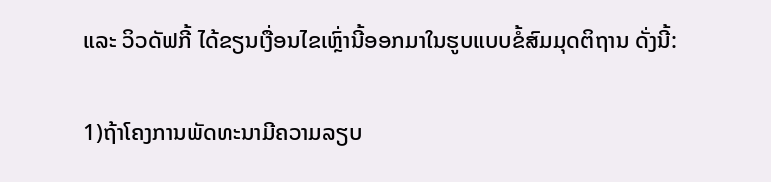ແລະ ວິວດັຟກີ້ ໄດ້ຂຽນເງື່ອນໄຂເຫຼົ່ານີ້ອອກມາໃນຮູບແບບຂໍ້ສົມມຸດຕິຖານ ດັ່ງນີ້:

1)ຖ້າໂຄງການພັດທະນາມີຄວາມລຽບ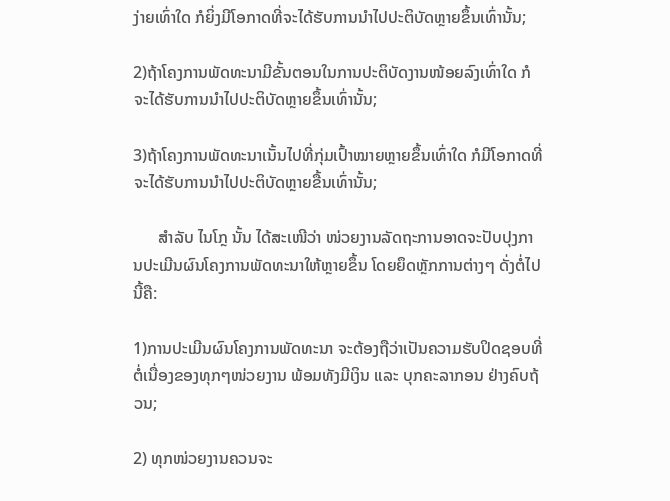ງ່າຍເທົ່າໃດ ກໍຍິ່ງມີໂອກາດທີ່ຈະໄດ້ຮັບການນຳໄປປະຕິບັດຫຼາຍຂຶ້ນເທົ່ານັ້ນ;

2)ຖ້າໂຄງການພັດທະນາມີຂັ້ນຕອນໃນການປະຕິບັດງານໜ້ອຍລົງເທົ່າໃດ ກໍຈະໄດ້ຮັບການນຳໄປປະຕິບັດຫຼາຍຂຶ້ນເທົ່ານັ້ນ;

3)ຖ້າໂຄງການພັດທະນາເນັ້ນໄປທີ່ກຸ່ມເປົ້າໝາຍຫຼາຍຂຶ້ນເທົ່າໃດ ກໍມີໂອກາດທີ່ຈະໄດ້ຮັບການນຳໄປປະຕິບັດຫຼາຍຂື້ນເທົ່ານັ້ນ;

      ສຳລັບ ໄນໂກຼ ນັ້ນ ໄດ້ສະເໜີວ່າ ໜ່ວຍງານລັດຖະການອາດຈະປັບປຸງການປະເມີນຜົນໂຄງການພັດທະນາໃຫ້ຫຼາຍຂຶ້ນ ໂດຍຍຶດຫຼັກການຕ່າງໆ ດັ່ງຕໍ່ໄປນີ້ຄື:

1)ການປະເມີນຜົນໂຄງການພັດທະນາ ຈະຕ້ອງຖືວ່າເປັນຄວາມຮັບປິດຊອບທີ່ຕໍ່ເນື່ອງຂອງທຸກໆໜ່ວຍງານ ພ້ອມທັງມີເງິນ ແລະ ບຸກຄະລາກອນ ຢ່າງຄົບຖ້ວນ;

2) ທຸກໜ່ວຍງານຄວນຈະ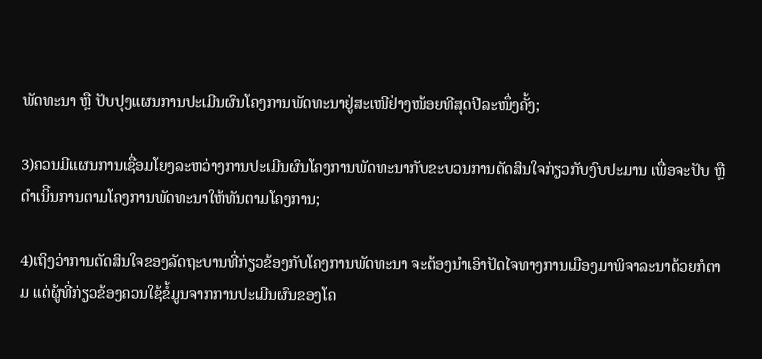ພັດທະນາ ຫຼື ປັບປຸງແຜນການປະເມີນຜົນໂຄງການພັດທະນາຢູ່ສະເໜີຢ່າງໜ້ອຍທີສຸດປີລະໜຶ່ງຄັ້ງ;

3)ຄວນມີແຜນການເຊື່ອມໂຍງລະຫວ່າງການປະເມີນຜົນໂຄງການພັດທະນາກັບຂະບວນການຕັດສິນໃຈກ່ຽວກັບງົບປະມານ ເພື່ອຈະປັບ ຫຼື ດຳເນິີນການຕາມໂຄງການພັດທະນາໃຫ້ທັນຕາມໂຄງການ;

4)ເຖິງວ່າການຕັດສິນໃຈຂອງລັດຖະບານທີ່ກ່ຽວຂ້ອງກັບໂຄງການພັດທະນາ ຈະຕ້ອງນຳເອົາປັດໄຈທາງການເມືອງມາພິຈາລະນາດ້ວຍກໍຕາມ ແຕ່ຜູ້ທີ່ກ່ຽວຂ້ອງຄວນໃຊ້ຂໍ້ມູນຈາກການປະເມີນຜົນຂອງໂຄ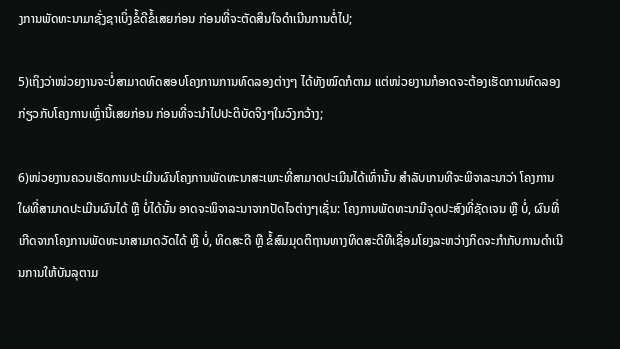ງການພັດທະນາມາຊັ່ງຊາເບິ່ງຂໍ້ດີຂໍ້ເສຍກ່ອນ ກ່ອນທີ່ຈະຕັດສິນໃຈດຳເນີນການຕໍ່ໄປ;

5)ເຖິງວ່າໜ່ວຍງານຈະບໍ່ສາມາດທົດສອບໂຄງການການທົດລອງຕ່າງໆ ໄດ້ທັງໝົດກໍຕາມ ແຕ່ໜ່ວຍງານກໍອາດຈະຕ້ອງເຮັດການທົດລອງກ່ຽວກັບໂຄງການເຫຼົ່ານີ້ເສຍກ່ອນ ກ່ອນທີ່ຈະນຳໄປປະຕິບັດຈິງໆໃນວົງກວ້າງ;

6)ໜ່ວຍງານຄວນເຮັດການປະເມີນຜົນໂຄງການພັດທະນາສະເພາະທີ່ສາມາດປະເມີນໄດ້ເທົ່ານັ້ນ ສຳລັບເກນທີຈະພິຈາລະນາວ່າ ໂຄງການໃຜທີ່ສາມາດປະເມີນຜົນໄດ້ ຫຼື ບໍ່ໄດ້ນັ້ນ ອາດຈະພິຈາລະນາຈາກປັດໄຈຕ່າງໆເຊັ່ນ: ໂຄງການພັດທະນາມີຈຸດປະສົງທີ່ຊັດເຈນ ຫຼື ບໍ່, ຜົນທີ່ເກີດຈາກໂຄງການພັດທະນາສາມາດວັດໄດ້ ຫຼື ບໍ່, ທິດສະດີ ຫຼື ຂໍ້ສົມມຸດຕິຖານທາງທິດສະດີທີເຊື່ອມໂຍງລະຫວ່າງກິດຈະກຳກັບການດຳເນີນການໃຫ້ບັນລຸຕາມ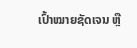ເປົ້າໝາຍຊັດເຈນ ຫຼື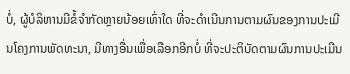ບໍ່, ຜູ້ບໍລິຫານມີຂໍ້ຈໍາກັດຫຼາຍນ້ອຍເທົ່າໃດ ທີ່ຈະດໍາເນີນການຕາມຜົນຂອງການປະເມີນໂຄງການພັດທະນາ, ມີທາງອື່ນເພື່ອເລືອກອີກບໍ່ ທີ່ຈະປະຕິບັດຕາມຜົນການປະເມີນ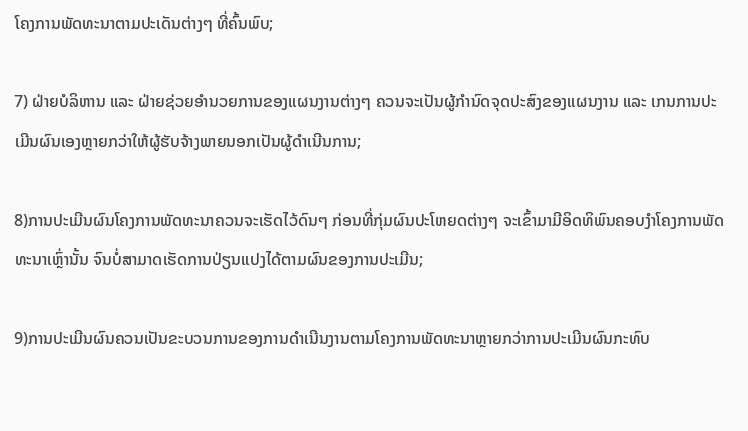ໂຄງການພັດທະນາຕາມປະເດັນຕ່າງໆ ທີ່ຄົ້ນພົບ;

7) ຝ່າຍບໍລິຫານ ແລະ ຝ່າຍຊ່ວຍອຳນວຍການຂອງແຜນງານຕ່າງໆ ຄວນຈະເປັນຜູ້ກຳນົດຈຸດປະສົງຂອງແຜນງານ ແລະ ເກນການປະເມີນຜົນເອງຫຼາຍກວ່າໃຫ້ຜູ້ຮັບຈ້າງພາຍນອກເປັນຜູ້ດຳເນີນການ;

8)ການປະເມີນຜົນໂຄງການພັດທະນາຄວນຈະເຮັດໄວ້ດົນໆ ກ່ອນທີ່ກຸ່ມຜົນປະໂຫຍດຕ່າງໆ ຈະເຂົ້າມາມີອິດທິພົນຄອບງຳໂຄງການພັດທະນາເຫຼົ່ານັ້ນ ຈົນບໍ່ສາມາດເຮັດການປ່ຽນແປງໄດ້ຕາມຜົນຂອງການປະເມີນ;

9)ການປະເມີນຜົນຄວນເປັນຂະບວນການຂອງການດຳເນີນງານຕາມໂຄງການພັດທະນາຫຼາຍກວ່າການປະເມີນຜົນກະທົບ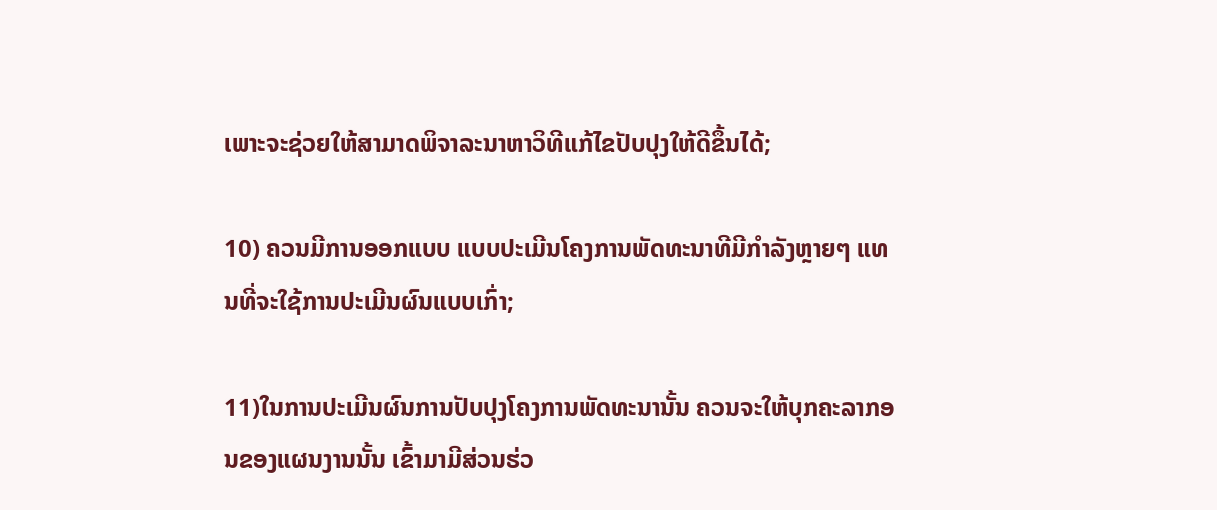ເພາະຈະຊ່ວຍໃຫ້ສາມາດພິຈາລະນາຫາວິທີແກ້ໄຂປັບປຸງໃຫ້ດີຂຶ້ນໄດ້;

10) ຄວນມີການອອກແບບ ແບບປະເມີນໂຄງການພັດທະນາທີມີກໍາລັງຫຼາຍໆ ແທນທີ່ຈະໃຊ້ການປະເມີນຜົນແບບເກົ່າ;

11)ໃນການປະເມີນຜົນການປັບປຸງໂຄງການພັດທະນານັ້ນ ຄວນຈະໃຫ້ບຸກຄະລາກອນຂອງແຜນງານນັ້ນ ເຂົ້າມາມີສ່ວນຮ່ວ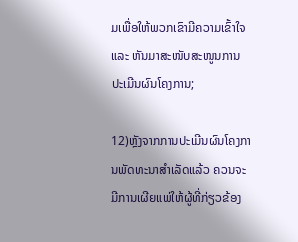ມເພື່ອໃຫ້ພວກເຂົາມີຄວາມເຂົ້າໃຈ ແລະ ຫັນມາສະໜັບສະໜູນການປະເມີນຜົນໂຄງການ;

12)ຫຼັງຈາກການປະເມີນຜົນໂຄງການພັດທະນາສໍາເລັດແລ້ວ ຄວນຈະມີການເຜີຍແພ່ໃຫ້ຜູ້ທີ່ກ່ຽວຂ້ອງ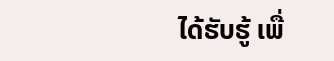ໄດ້ຮັບຮູ້ ເພື່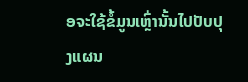ອຈະໃຊ້ຂໍ້ມູນເຫຼົ່ານັ້ນໄປປັບປຸງແຜນ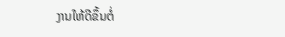ງານໃຫ້ດີຂຶ້ນຕໍ່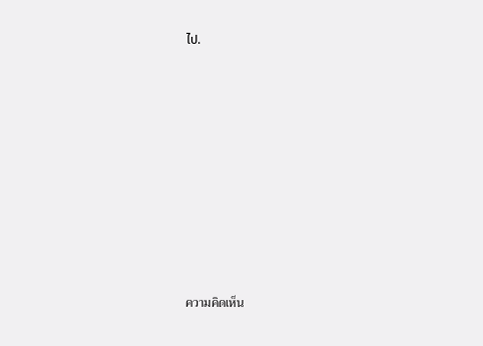ໄປ.













ความคิดเห็น